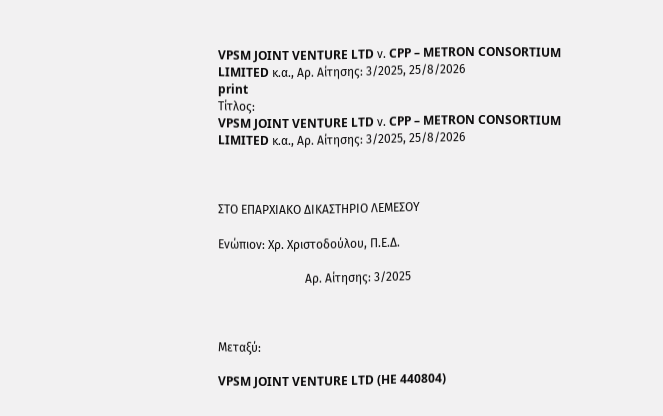VPSM JOINT VENTURE LTD ν. CPP – METRON CONSORTIUM LIMITED κ.α., Αρ. Aίτησης: 3/2025, 25/8/2026
print
Τίτλος:
VPSM JOINT VENTURE LTD ν. CPP – METRON CONSORTIUM LIMITED κ.α., Αρ. Aίτησης: 3/2025, 25/8/2026



ΣΤΟ ΕΠΑΡΧΙΑΚΟ ΔΙΚΑΣΤΗΡΙΟ ΛΕΜΕΣΟΥ

Ενώπιον: Χρ. Χριστοδούλου, Π.Ε.Δ.

                             Αρ. Aίτησης: 3/2025



Μεταξύ:

VPSM JOINT VENTURE LTD (HE 440804)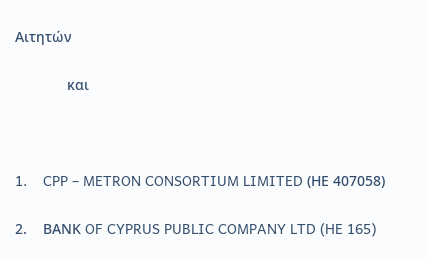Aιτητών

             και



1.    CPP – METRON CONSORTIUM LIMITED (ΗΕ 407058)

2.    ΒΑΝΚ OF CYPRUS PUBLIC COMPANY LTD (HE 165)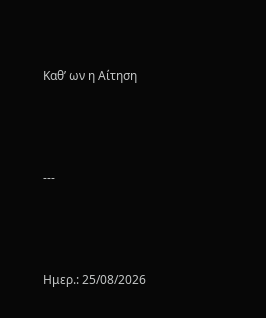Καθ’ ων η Αίτηση



---



Ημερ.: 25/08/2026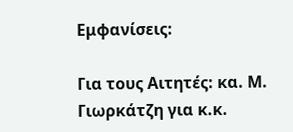Εμφανίσεις:

Για τους Αιτητές: κα. Μ. Γιωρκάτζη για κ.κ.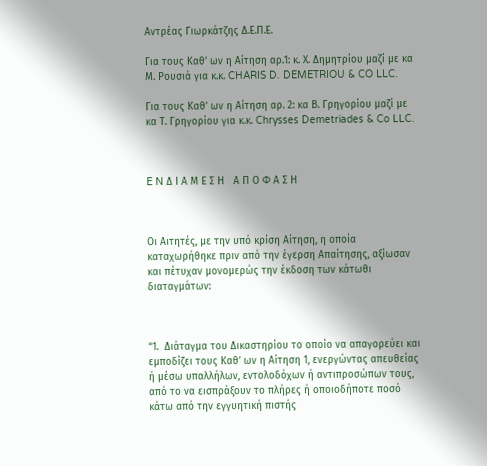Αντρέας Γιωρκάτζης Δ.Ε.Π.Ε.

Για τους Καθ’ ων η Αίτηση αρ.1: κ. Χ. Δημητρίου μαζί με κα Μ. Ρουσιά για κ.κ. CHARIS D. DEMETRIOU & CO LLC.

Για τους Καθ’ ων η Αίτηση αρ. 2: κα Β. Γρηγορίου μαζί με κα Τ. Γρηγορίου για κ.κ. Chrysses Demetriades & Co LLC.



E N Δ Ι Α Μ Ε Σ Η   Α Π Ο Φ Α Σ Η



Oι Αιτητές, με την υπό κρίση Αίτηση, η οποία καταχωρήθηκε πριν από την έγερση Απαίτησης, αξίωσαν και πέτυχαν μονομερώς την έκδοση των κάτωθι διαταγμάτων:



“1.  Διάταγμα του Δικαστηρίου το οποίο να απαγορεύει και εμποδίζει τους Καθ’ ων η Αίτηση 1, ενεργώντας απευθείας ή μέσω υπαλλήλων, εντολοδόχων ή αντιπροσώπων τους, από το να εισπράξουν το πλήρες ή οποιοδήποτε ποσό κάτω από την εγγυητική πιστής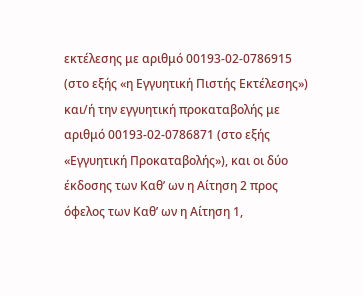εκτέλεσης με αριθμό 00193-02-0786915 (στο εξής «η Εγγυητική Πιστής Εκτέλεσης») και/ή την εγγυητική προκαταβολής με αριθμό 00193-02-0786871 (στο εξής «Εγγυητική Προκαταβολής»), και οι δύο έκδοσης των Καθ’ ων η Αίτηση 2 προς όφελος των Καθ’ ων η Αίτηση 1,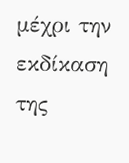μέχρι την εκδίκαση της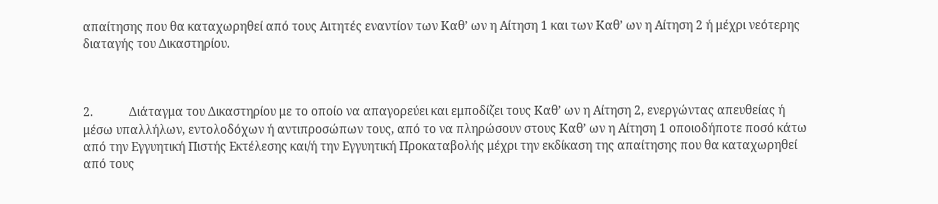απαίτησης που θα καταχωρηθεί από τους Αιτητές εναντίον των Καθ’ ων η Αίτηση 1 και των Καθ’ ων η Αίτηση 2 ή μέχρι νεότερης διαταγής του Δικαστηρίου.



2.            Διάταγμα του Δικαστηρίου με το οποίο να απαγορεύει και εμποδίζει τους Καθ’ ων η Αίτηση 2, ενεργώντας απευθείας ή μέσω υπαλλήλων, εντολοδόχων ή αντιπροσώπων τους, από το να πληρώσουν στους Καθ’ ων η Αίτηση 1 οποιοδήποτε ποσό κάτω από την Εγγυητική Πιστής Εκτέλεσης και/ή την Εγγυητική Προκαταβολής μέχρι την εκδίκαση της απαίτησης που θα καταχωρηθεί από τους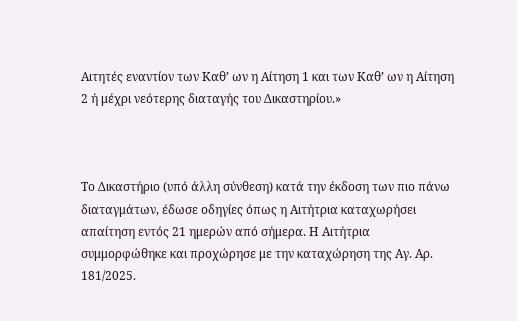Αιτητές εναντίον των Καθ’ ων η Αίτηση 1 και των Καθ’ ων η Αίτηση 2 ή μέχρι νεότερης διαταγής του Δικαστηρίου.»



Το Δικαστήριο (υπό άλλη σύνθεση) κατά την έκδοση των πιο πάνω διαταγμάτων, έδωσε οδηγίες όπως η Αιτήτρια καταχωρήσει απαίτηση εντός 21 ημερών από σήμερα. Η Αιτήτρια συμμορφώθηκε και προχώρησε με την καταχώρηση της Αγ. Αρ. 181/2025.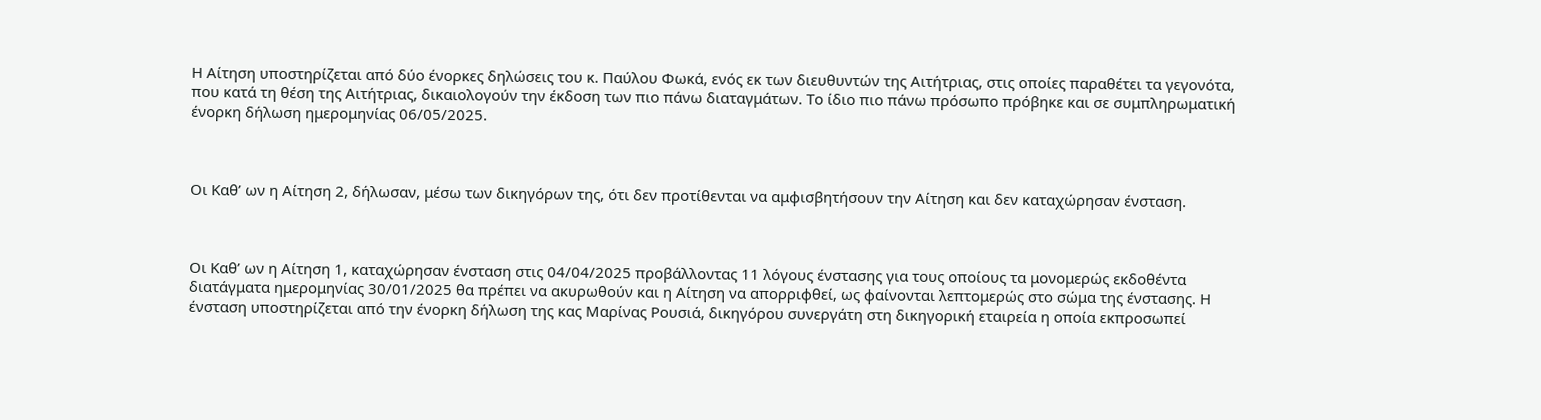Η Αίτηση υποστηρίζεται από δύο ένορκες δηλώσεις του κ. Παύλου Φωκά, ενός εκ των διευθυντών της Αιτήτριας, στις οποίες παραθέτει τα γεγονότα, που κατά τη θέση της Αιτήτριας, δικαιολογούν την έκδοση των πιο πάνω διαταγμάτων. Το ίδιο πιο πάνω πρόσωπο πρόβηκε και σε συμπληρωματική ένορκη δήλωση ημερομηνίας 06/05/2025.



Οι Καθ’ ων η Αίτηση 2, δήλωσαν, μέσω των δικηγόρων της, ότι δεν προτίθενται να αμφισβητήσουν την Αίτηση και δεν καταχώρησαν ένσταση.



Οι Καθ’ ων η Αίτηση 1, καταχώρησαν ένσταση στις 04/04/2025 προβάλλοντας 11 λόγους ένστασης για τους οποίους τα μονομερώς εκδοθέντα διατάγματα ημερομηνίας 30/01/2025 θα πρέπει να ακυρωθούν και η Αίτηση να απορριφθεί, ως φαίνονται λεπτομερώς στο σώμα της ένστασης. Η ένσταση υποστηρίζεται από την ένορκη δήλωση της κας Μαρίνας Ρουσιά, δικηγόρου συνεργάτη στη δικηγορική εταιρεία η οποία εκπροσωπεί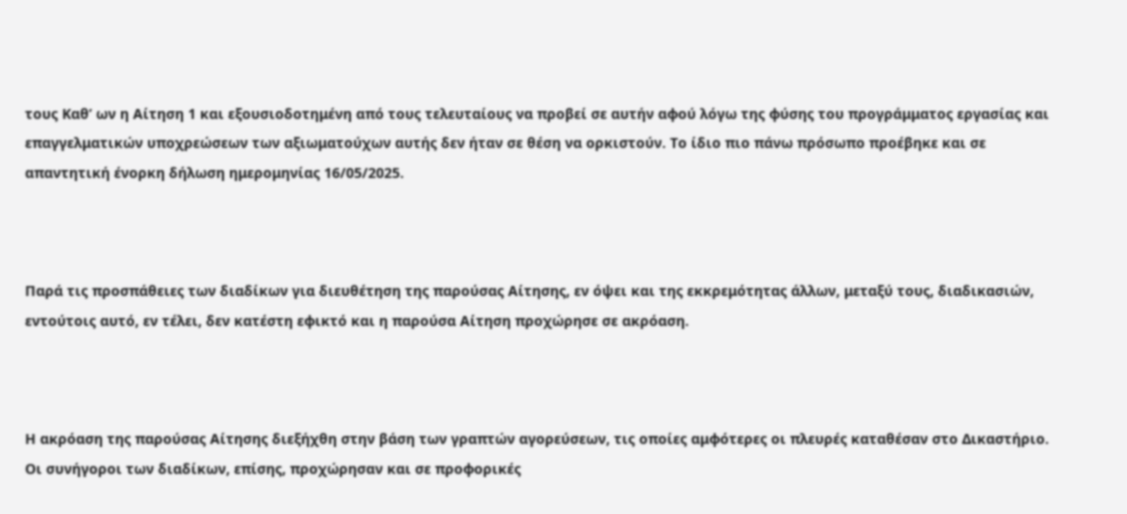τους Καθ’ ων η Αίτηση 1 και εξουσιοδοτημένη από τους τελευταίους να προβεί σε αυτήν αφού λόγω της φύσης του προγράμματος εργασίας και επαγγελματικών υποχρεώσεων των αξιωματούχων αυτής δεν ήταν σε θέση να ορκιστούν. Το ίδιο πιο πάνω πρόσωπο προέβηκε και σε απαντητική ένορκη δήλωση ημερομηνίας 16/05/2025.



Παρά τις προσπάθειες των διαδίκων για διευθέτηση της παρούσας Αίτησης, εν όψει και της εκκρεμότητας άλλων, μεταξύ τους, διαδικασιών, εντούτοις αυτό, εν τέλει, δεν κατέστη εφικτό και η παρούσα Αίτηση προχώρησε σε ακρόαση.



Η ακρόαση της παρούσας Αίτησης διεξήχθη στην βάση των γραπτών αγορεύσεων, τις οποίες αμφότερες οι πλευρές καταθέσαν στο Δικαστήριο. Οι συνήγοροι των διαδίκων, επίσης, προχώρησαν και σε προφορικές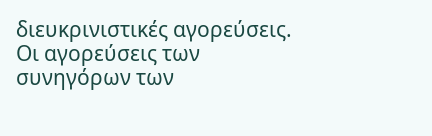διευκρινιστικές αγορεύσεις. Οι αγορεύσεις των συνηγόρων των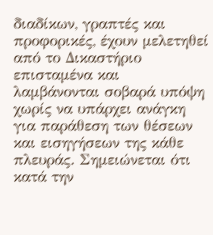διαδίκων, γραπτές και προφορικές, έχουν μελετηθεί από το Δικαστήριο επισταμένα και λαμβάνονται σοβαρά υπόψη χωρίς να υπάρχει ανάγκη για παράθεση των θέσεων και εισηγήσεων της κάθε πλευράς. Σημειώνεται ότι κατά την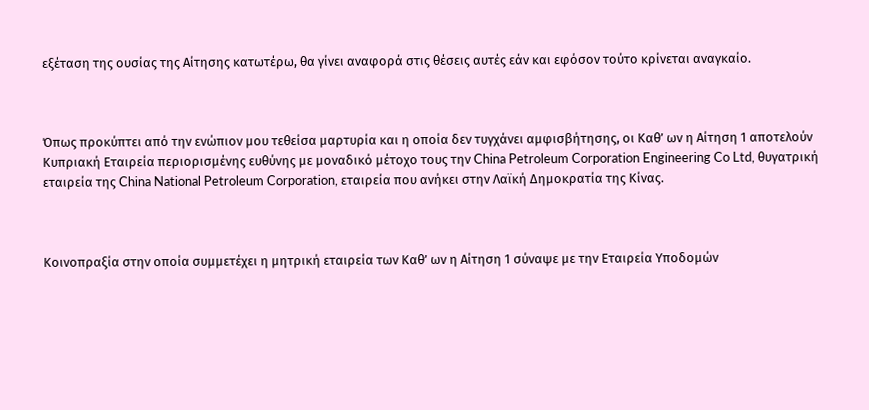εξέταση της ουσίας της Αίτησης κατωτέρω, θα γίνει αναφορά στις θέσεις αυτές εάν και εφόσον τούτο κρίνεται αναγκαίο.



Όπως προκύπτει από την ενώπιον μου τεθείσα μαρτυρία και η οποία δεν τυγχάνει αμφισβήτησης, οι Καθ’ ων η Αίτηση 1 αποτελούν Κυπριακή Εταιρεία περιορισμένης ευθύνης με μοναδικό μέτοχο τους την China Petroleum Corporation Engineering Co Ltd, θυγατρική εταιρεία της China National Petroleum Corporation, εταιρεία που ανήκει στην Λαϊκή Δημοκρατία της Κίνας.



Κοινοπραξία στην οποία συμμετέχει η μητρική εταιρεία των Καθ’ ων η Αίτηση 1 σύναψε με την Εταιρεία Υποδομών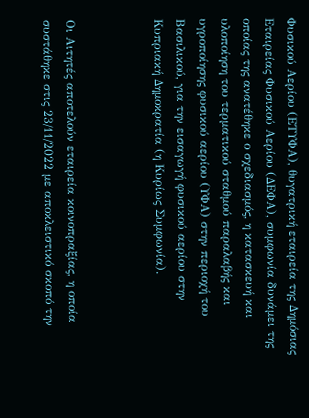Φυσικού Αερίου (ΕΤΥΦΑ), θυγατρική εταιρεία της Δημόσιας Εταιρείας Φυσικού Αερίου (ΔΕΦΑ), συμφωνία δυνάμει της οποίας της ανατέθηκε ο σχεδιασμός, η κατασκευή και υλοποίηση του τερματικού σταθμού παραλαβής και υγροποίησης φυσικού αερίου (ΥΦΑ) στην περιοχή του Βασιλικού, για την εισαγωγή φυσικού αερίου στην Κυπριακή Δημοκρατία (η Κυρίως Συμφωνία).



Οι Αιτητές αποτελούν εταιρεία κοινοπραξίας, η οποία συστάθηκε στις 23/11/2022 με αποκλειστικό σκοπό την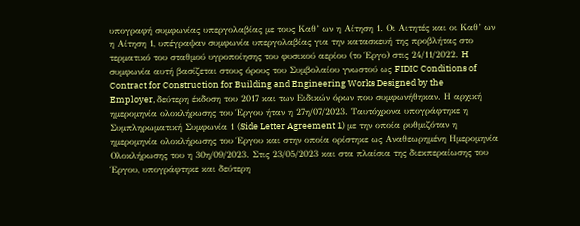υπογραφή συμφωνίας υπεργολαβίας με τους Καθ’ ων η Αίτηση 1. Οι Αιτητές και οι Καθ’ ων η Αίτηση 1, υπέγραψαν συμφωνία υπεργολαβίας για την κατασκευή της προβλήτας στο τερματικό του σταθμού υγροποίησης του φυσικού αερίου (το Έργο) στις 24/11/2022. H συμφωνία αυτή βασίζεται στους όρους του Συμβολαίου γνωστού ως FIDIC Conditions of Contract for Construction for Building and Engineering Works Designed by the Employer, δεύτερη έκδοση του 2017 και των Ειδικών όρων που συμφωνήθηκαν. Η αρχική ημερομηνία ολοκλήρωσης του Έργου ήταν η 27η/07/2023. Ταυτόχρονα υπογράφτηκε η Συμπληρωματική Συμφωνία 1 (Side Letter Agreement 1) με την οποία ρυθμιζόταν η ημερομηνία ολοκλήρωσης του Έργου και στην οποία ορίστηκε ως Αναθεωρημένη Ημερομηνία Ολοκλήρωσης του η 30η/09/2023. Στις 23/05/2023 και στα πλαίσια της διεκπεραίωσης του Έργου, υπογράφτηκε και δεύτερη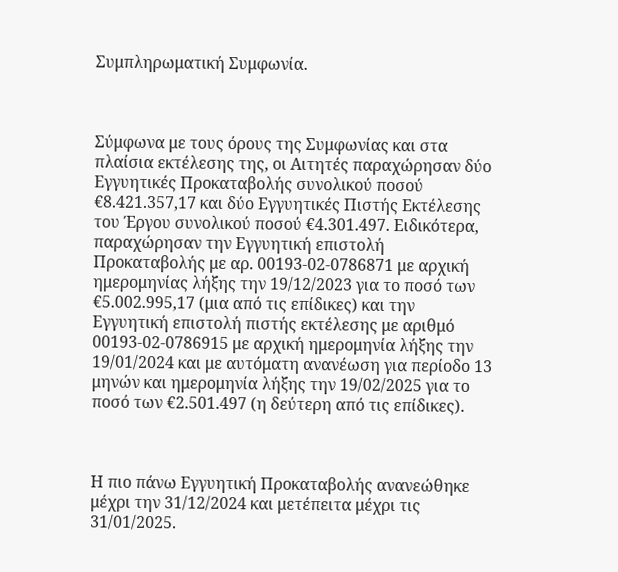Συμπληρωματική Συμφωνία.



Σύμφωνα με τους όρους της Συμφωνίας και στα πλαίσια εκτέλεσης της, οι Αιτητές παραχώρησαν δύο Εγγυητικές Προκαταβολής συνολικού ποσού €8.421.357,17 και δύο Εγγυητικές Πιστής Εκτέλεσης του Έργου συνολικού ποσού €4.301.497. Ειδικότερα, παραχώρησαν την Εγγυητική επιστολή Προκαταβολής με αρ. 00193-02-0786871 με αρχική ημερομηνίας λήξης την 19/12/2023 για το ποσό των €5.002.995,17 (μια από τις επίδικες) και την Εγγυητική επιστολή πιστής εκτέλεσης με αριθμό 00193-02-0786915 με αρχική ημερομηνία λήξης την 19/01/2024 και με αυτόματη ανανέωση για περίοδο 13 μηνών και ημερομηνία λήξης την 19/02/2025 για το ποσό των €2.501.497 (η δεύτερη από τις επίδικες).



Η πιο πάνω Εγγυητική Προκαταβολής ανανεώθηκε μέχρι την 31/12/2024 και μετέπειτα μέχρι τις 31/01/2025.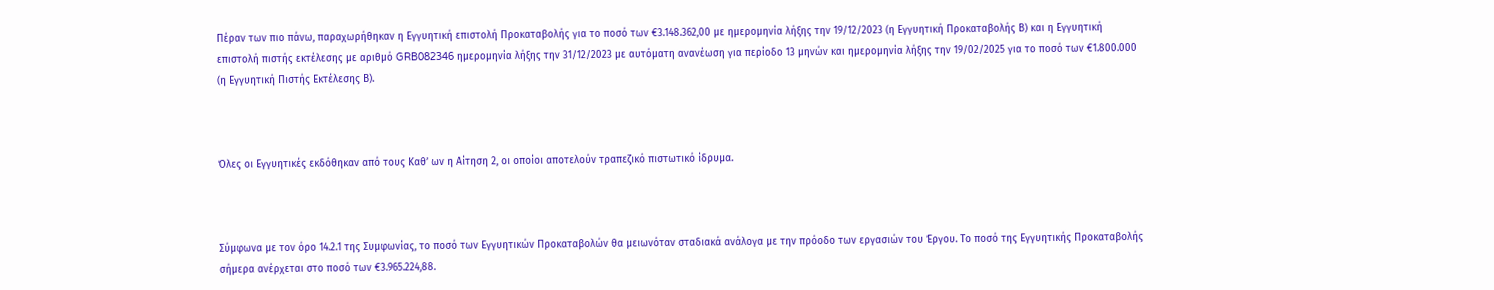Πέραν των πιο πάνω, παραχωρήθηκαν η Εγγυητική επιστολή Προκαταβολής για το ποσό των €3.148.362,00 με ημερομηνία λήξης την 19/12/2023 (η Εγγυητική Προκαταβολής Β) και η Εγγυητική επιστολή πιστής εκτέλεσης με αριθμό GRB082346 ημερομηνία λήξης την 31/12/2023 με αυτόματη ανανέωση για περίοδο 13 μηνών και ημερομηνία λήξης την 19/02/2025 για το ποσό των €1.800.000 (η Εγγυητική Πιστής Εκτέλεσης Β).



Όλες οι Εγγυητικές εκδόθηκαν από τους Καθ’ ων η Αίτηση 2, οι οποίοι αποτελούν τραπεζικό πιστωτικό ίδρυμα.



Σύμφωνα με τον όρο 14.2.1 της Συμφωνίας, το ποσό των Εγγυητικών Προκαταβολών θα μειωνόταν σταδιακά ανάλογα με την πρόοδο των εργασιών του Έργου. Το ποσό της Εγγυητικής Προκαταβολής σήμερα ανέρχεται στο ποσό των €3.965.224,88.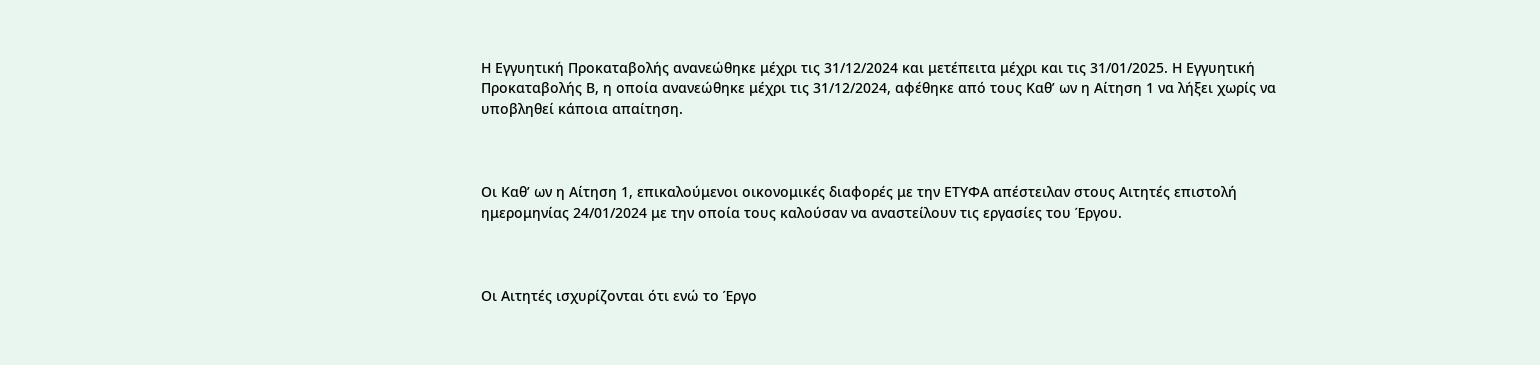Η Εγγυητική Προκαταβολής ανανεώθηκε μέχρι τις 31/12/2024 και μετέπειτα μέχρι και τις 31/01/2025. Η Εγγυητική Προκαταβολής Β, η οποία ανανεώθηκε μέχρι τις 31/12/2024, αφέθηκε από τους Καθ’ ων η Αίτηση 1 να λήξει χωρίς να υποβληθεί κάποια απαίτηση.



Οι Καθ’ ων η Αίτηση 1, επικαλούμενοι οικονομικές διαφορές με την ΕΤΥΦΑ απέστειλαν στους Αιτητές επιστολή ημερομηνίας 24/01/2024 με την οποία τους καλούσαν να αναστείλουν τις εργασίες του Έργου.



Οι Αιτητές ισχυρίζονται ότι ενώ το Έργο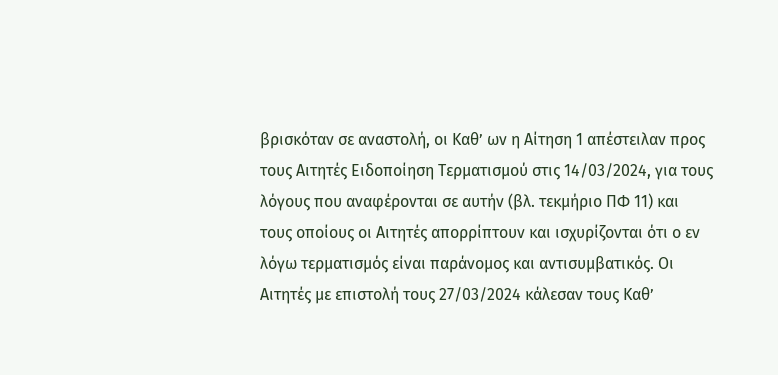βρισκόταν σε αναστολή, οι Καθ’ ων η Αίτηση 1 απέστειλαν προς τους Αιτητές Ειδοποίηση Τερματισμού στις 14/03/2024, για τους λόγους που αναφέρονται σε αυτήν (βλ. τεκμήριο ΠΦ 11) και τους οποίους οι Αιτητές απορρίπτουν και ισχυρίζονται ότι ο εν λόγω τερματισμός είναι παράνομος και αντισυμβατικός. Οι Αιτητές με επιστολή τους 27/03/2024 κάλεσαν τους Καθ’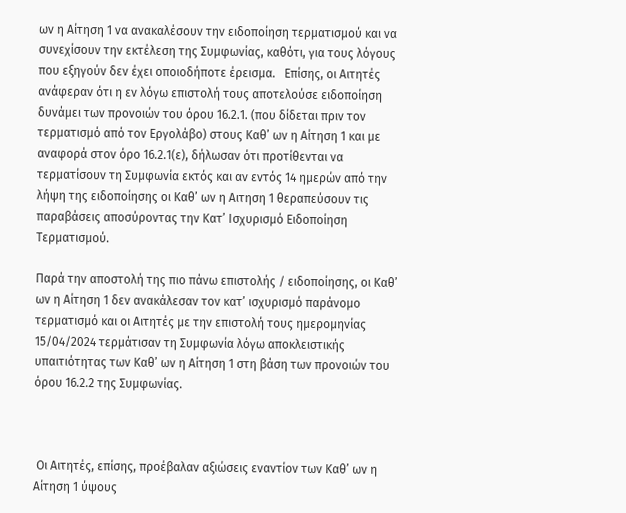ων η Αίτηση 1 να ανακαλέσουν την ειδοποίηση τερματισμού και να συνεχίσουν την εκτέλεση της Συμφωνίας, καθότι, για τους λόγους που εξηγούν δεν έχει οποιοδήποτε έρεισμα.   Επίσης, οι Αιτητές ανάφεραν ότι η εν λόγω επιστολή τους αποτελούσε ειδοποίηση δυνάμει των προνοιών του όρου 16.2.1. (που δίδεται πριν τον τερματισμό από τον Εργολάβο) στους Καθ’ ων η Αίτηση 1 και με αναφορά στον όρο 16.2.1(ε), δήλωσαν ότι προτίθενται να τερματίσουν τη Συμφωνία εκτός και αν εντός 14 ημερών από την λήψη της ειδοποίησης οι Καθ’ ων η Αιτηση 1 θεραπεύσουν τις παραβάσεις αποσύροντας την Κατ’ Ισχυρισμό Ειδοποίηση Τερματισμού.

Παρά την αποστολή της πιο πάνω επιστολής / ειδοποίησης, οι Καθ’ ων η Αίτηση 1 δεν ανακάλεσαν τον κατ’ ισχυρισμό παράνομο τερματισμό και οι Αιτητές με την επιστολή τους ημερομηνίας 15/04/2024 τερμάτισαν τη Συμφωνία λόγω αποκλειστικής υπαιτιότητας των Καθ’ ων η Αίτηση 1 στη βάση των προνοιών του όρου 16.2.2 της Συμφωνίας.



 Οι Αιτητές, επίσης, προέβαλαν αξιώσεις εναντίον των Καθ’ ων η Αίτηση 1 ύψους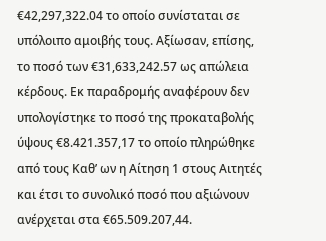€42,297,322.04 το οποίο συνίσταται σε υπόλοιπο αμοιβής τους. Αξίωσαν, επίσης, το ποσό των €31,633,242.57 ως απώλεια κέρδους. Εκ παραδρομής αναφέρουν δεν υπολογίστηκε το ποσό της προκαταβολής ύψους €8.421.357,17 το οποίο πληρώθηκε από τους Καθ’ ων η Αίτηση 1 στους Αιτητές και έτσι το συνολικό ποσό που αξιώνουν ανέρχεται στα €65.509.207,44.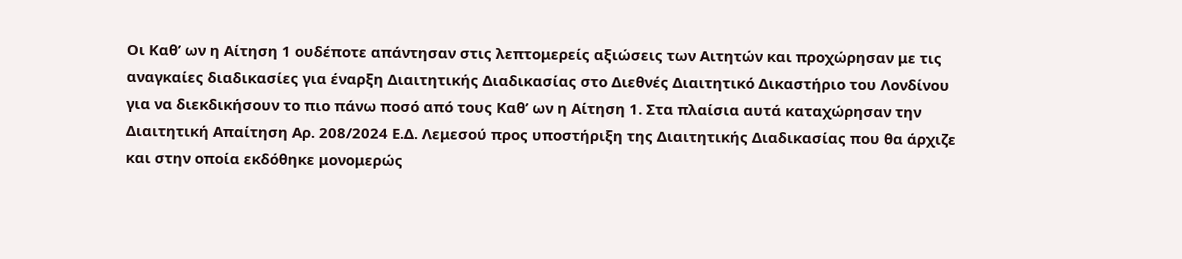Οι Καθ’ ων η Αίτηση 1 ουδέποτε απάντησαν στις λεπτομερείς αξιώσεις των Αιτητών και προχώρησαν με τις αναγκαίες διαδικασίες για έναρξη Διαιτητικής Διαδικασίας στο Διεθνές Διαιτητικό Δικαστήριο του Λονδίνου για να διεκδικήσουν το πιο πάνω ποσό από τους Καθ’ ων η Αίτηση 1. Στα πλαίσια αυτά καταχώρησαν την Διαιτητική Απαίτηση Αρ. 208/2024 Ε.Δ. Λεμεσού προς υποστήριξη της Διαιτητικής Διαδικασίας που θα άρχιζε και στην οποία εκδόθηκε μονομερώς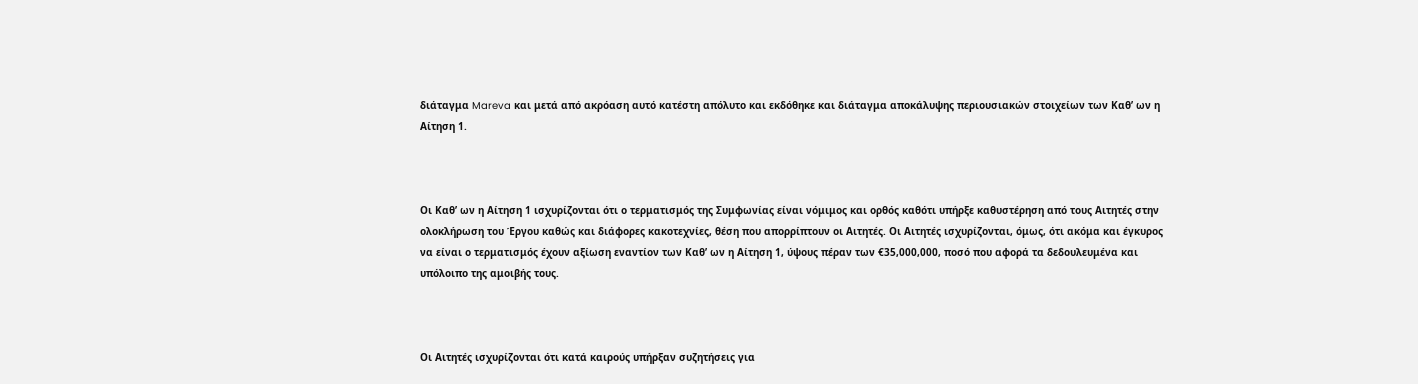διάταγμα Mareva και μετά από ακρόαση αυτό κατέστη απόλυτο και εκδόθηκε και διάταγμα αποκάλυψης περιουσιακών στοιχείων των Καθ’ ων η Αίτηση 1.



Οι Καθ’ ων η Αίτηση 1 ισχυρίζονται ότι ο τερματισμός της Συμφωνίας είναι νόμιμος και ορθός καθότι υπήρξε καθυστέρηση από τους Αιτητές στην ολοκλήρωση του Έργου καθώς και διάφορες κακοτεχνίες, θέση που απορρίπτουν οι Αιτητές. Οι Αιτητές ισχυρίζονται, όμως, ότι ακόμα και έγκυρος να είναι ο τερματισμός έχουν αξίωση εναντίον των Καθ’ ων η Αίτηση 1, ύψους πέραν των €35,000,000, ποσό που αφορά τα δεδουλευμένα και υπόλοιπο της αμοιβής τους.



Οι Αιτητές ισχυρίζονται ότι κατά καιρούς υπήρξαν συζητήσεις για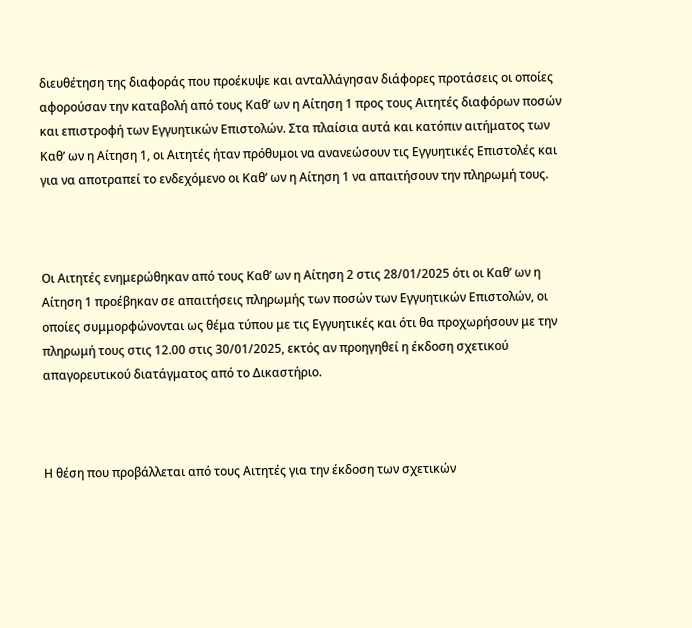διευθέτηση της διαφοράς που προέκυψε και ανταλλάγησαν διάφορες προτάσεις οι οποίες αφορούσαν την καταβολή από τους Καθ’ ων η Αίτηση 1 προς τους Αιτητές διαφόρων ποσών και επιστροφή των Εγγυητικών Επιστολών. Στα πλαίσια αυτά και κατόπιν αιτήματος των Καθ’ ων η Αίτηση 1, οι Αιτητές ήταν πρόθυμοι να ανανεώσουν τις Εγγυητικές Επιστολές και για να αποτραπεί το ενδεχόμενο οι Καθ’ ων η Αίτηση 1 να απαιτήσουν την πληρωμή τους.



Οι Αιτητές ενημερώθηκαν από τους Καθ’ ων η Αίτηση 2 στις 28/01/2025 ότι οι Καθ’ ων η Αίτηση 1 προέβηκαν σε απαιτήσεις πληρωμής των ποσών των Εγγυητικών Επιστολών, οι οποίες συμμορφώνονται ως θέμα τύπου με τις Εγγυητικές και ότι θα προχωρήσουν με την πληρωμή τους στις 12.00 στις 30/01/2025, εκτός αν προηγηθεί η έκδοση σχετικού απαγορευτικού διατάγματος από το Δικαστήριο.



Η θέση που προβάλλεται από τους Αιτητές για την έκδοση των σχετικών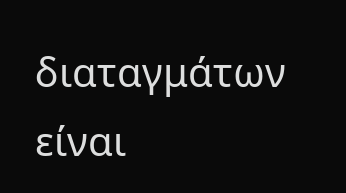διαταγμάτων είναι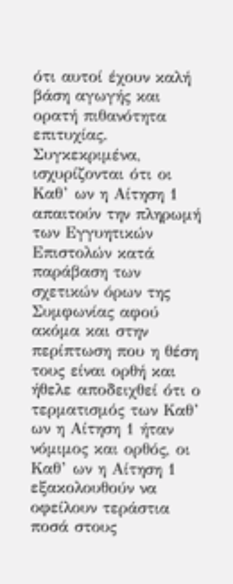ότι αυτοί έχουν καλή βάση αγωγής και ορατή πιθανότητα επιτυχίας. Συγκεκριμένα, ισχυρίζονται ότι οι Καθ’ ων η Αίτηση 1 απαιτούν την πληρωμή των Εγγυητικών Επιστολών κατά παράβαση των σχετικών όρων της Συμφωνίας αφού ακόμα και στην περίπτωση που η θέση τους είναι ορθή και ήθελε αποδειχθεί ότι ο τερματισμός των Καθ’ ων η Αίτηση 1 ήταν νόμιμος και ορθός, οι Καθ’ ων η Αίτηση 1 εξακολουθούν να οφείλουν τεράστια ποσά στους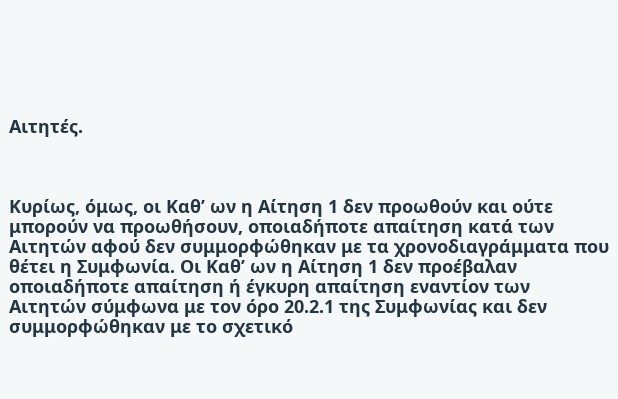Αιτητές.



Κυρίως, όμως, οι Καθ’ ων η Αίτηση 1 δεν προωθούν και ούτε μπορούν να προωθήσουν, οποιαδήποτε απαίτηση κατά των Αιτητών αφού δεν συμμορφώθηκαν με τα χρονοδιαγράμματα που θέτει η Συμφωνία. Οι Καθ’ ων η Αίτηση 1 δεν προέβαλαν οποιαδήποτε απαίτηση ή έγκυρη απαίτηση εναντίον των Αιτητών σύμφωνα με τον όρο 20.2.1 της Συμφωνίας και δεν συμμορφώθηκαν με το σχετικό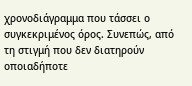χρονοδιάγραμμα που τάσσει ο συγκεκριμένος όρος. Συνεπώς, από τη στιγμή που δεν διατηρούν οποιαδήποτε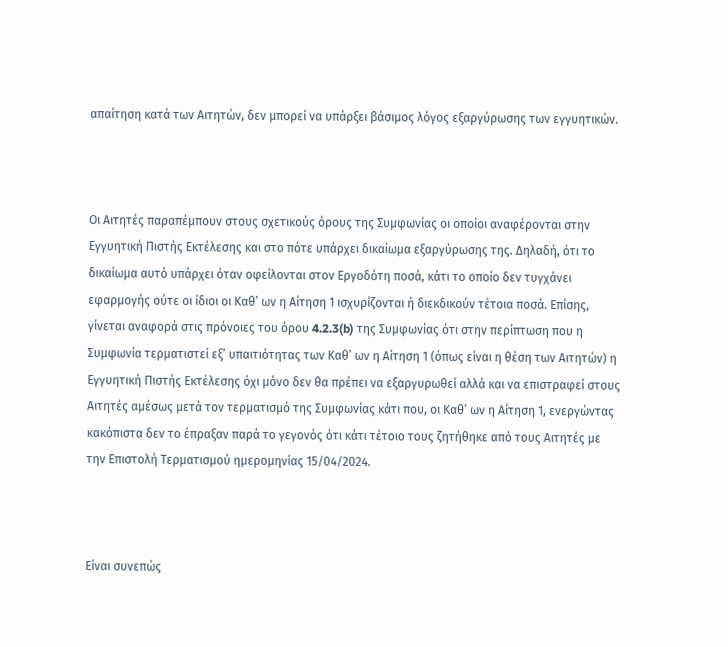απαίτηση κατά των Αιτητών, δεν μπορεί να υπάρξει βάσιμος λόγος εξαργύρωσης των εγγυητικών.



Οι Αιτητές παραπέμπουν στους σχετικούς όρους της Συμφωνίας οι οποίοι αναφέρονται στην Εγγυητική Πιστής Εκτέλεσης και στο πότε υπάρχει δικαίωμα εξαργύρωσης της. Δηλαδή, ότι το δικαίωμα αυτό υπάρχει όταν οφείλονται στον Εργοδότη ποσά, κάτι το οποίο δεν τυγχάνει εφαρμογής ούτε οι ίδιοι οι Καθ’ ων η Αίτηση 1 ισχυρίζονται ή διεκδικούν τέτοια ποσά. Επίσης, γίνεται αναφορά στις πρόνοιες του όρου 4.2.3(b) της Συμφωνίας ότι στην περίπτωση που η Συμφωνία τερματιστεί εξ’ υπαιτιότητας των Καθ’ ων η Αίτηση 1 (όπως είναι η θέση των Αιτητών) η Εγγυητική Πιστής Εκτέλεσης όχι μόνο δεν θα πρέπει να εξαργυρωθεί αλλά και να επιστραφεί στους Αιτητές αμέσως μετά τον τερματισμό της Συμφωνίας κάτι που, οι Καθ’ ων η Αίτηση 1, ενεργώντας κακόπιστα δεν το έπραξαν παρά το γεγονός ότι κάτι τέτοιο τους ζητήθηκε από τους Αιτητές με την Επιστολή Τερματισμού ημερομηνίας 15/04/2024.



Είναι συνεπώς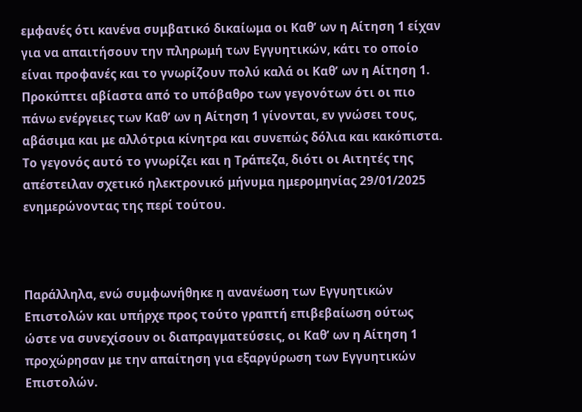εμφανές ότι κανένα συμβατικό δικαίωμα οι Καθ’ ων η Αίτηση 1 είχαν για να απαιτήσουν την πληρωμή των Εγγυητικών, κάτι το οποίο είναι προφανές και το γνωρίζουν πολύ καλά οι Καθ’ ων η Αίτηση 1. Προκύπτει αβίαστα από το υπόβαθρο των γεγονότων ότι οι πιο πάνω ενέργειες των Καθ’ ων η Αίτηση 1 γίνονται, εν γνώσει τους, αβάσιμα και με αλλότρια κίνητρα και συνεπώς δόλια και κακόπιστα. Το γεγονός αυτό το γνωρίζει και η Τράπεζα, διότι οι Αιτητές της απέστειλαν σχετικό ηλεκτρονικό μήνυμα ημερομηνίας 29/01/2025 ενημερώνοντας της περί τούτου.



Παράλληλα, ενώ συμφωνήθηκε η ανανέωση των Εγγυητικών Επιστολών και υπήρχε προς τούτο γραπτή επιβεβαίωση ούτως ώστε να συνεχίσουν οι διαπραγματεύσεις, οι Καθ’ ων η Αίτηση 1 προχώρησαν με την απαίτηση για εξαργύρωση των Εγγυητικών Επιστολών.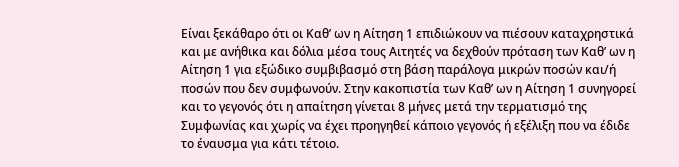Είναι ξεκάθαρο ότι οι Καθ’ ων η Αίτηση 1 επιδιώκουν να πιέσουν καταχρηστικά και με ανήθικα και δόλια μέσα τους Αιτητές να δεχθούν πρόταση των Καθ’ ων η Αίτηση 1 για εξώδικο συμβιβασμό στη βάση παράλογα μικρών ποσών και/ή ποσών που δεν συμφωνούν. Στην κακοπιστία των Καθ’ ων η Αίτηση 1 συνηγορεί και το γεγονός ότι η απαίτηση γίνεται 8 μήνες μετά την τερματισμό της Συμφωνίας και χωρίς να έχει προηγηθεί κάποιο γεγονός ή εξέλιξη που να έδιδε το έναυσμα για κάτι τέτοιο.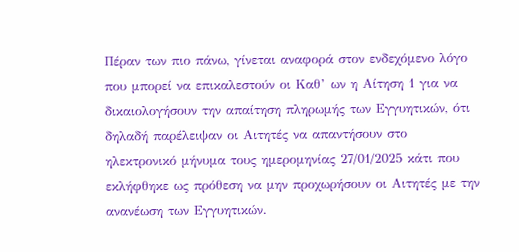Πέραν των πιο πάνω, γίνεται αναφορά στον ενδεχόμενο λόγο που μπορεί να επικαλεστούν οι Καθ’ ων η Αίτηση 1 για να δικαιολογήσουν την απαίτηση πληρωμής των Εγγυητικών, ότι δηλαδή παρέλειψαν οι Αιτητές να απαντήσουν στο ηλεκτρονικό μήνυμα τους ημερομηνίας 27/01/2025 κάτι που εκλήφθηκε ως πρόθεση να μην προχωρήσουν οι Αιτητές με την ανανέωση των Εγγυητικών.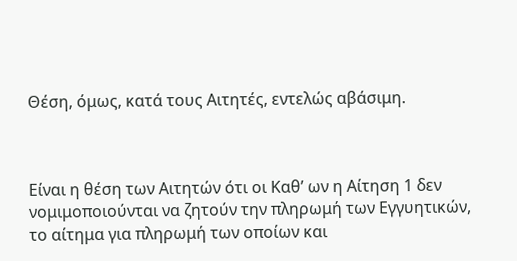Θέση, όμως, κατά τους Αιτητές, εντελώς αβάσιμη.



Είναι η θέση των Αιτητών ότι οι Καθ’ ων η Αίτηση 1 δεν νομιμοποιούνται να ζητούν την πληρωμή των Εγγυητικών, το αίτημα για πληρωμή των οποίων και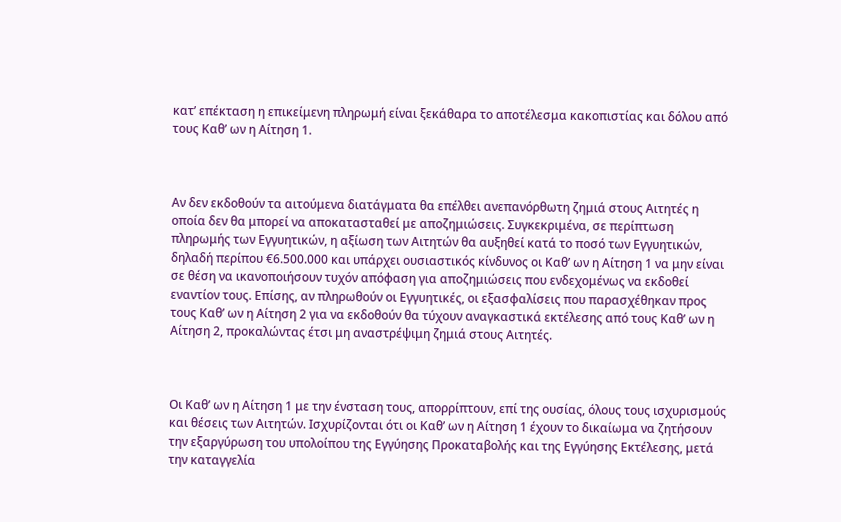κατ’ επέκταση η επικείμενη πληρωμή είναι ξεκάθαρα το αποτέλεσμα κακοπιστίας και δόλου από τους Καθ’ ων η Αίτηση 1.



Αν δεν εκδοθούν τα αιτούμενα διατάγματα θα επέλθει ανεπανόρθωτη ζημιά στους Αιτητές η οποία δεν θα μπορεί να αποκατασταθεί με αποζημιώσεις. Συγκεκριμένα, σε περίπτωση πληρωμής των Εγγυητικών, η αξίωση των Αιτητών θα αυξηθεί κατά το ποσό των Εγγυητικών, δηλαδή περίπου €6.500.000 και υπάρχει ουσιαστικός κίνδυνος οι Καθ’ ων η Αίτηση 1 να μην είναι σε θέση να ικανοποιήσουν τυχόν απόφαση για αποζημιώσεις που ενδεχομένως να εκδοθεί εναντίον τους. Επίσης, αν πληρωθούν οι Εγγυητικές, οι εξασφαλίσεις που παρασχέθηκαν προς τους Καθ’ ων η Αίτηση 2 για να εκδοθούν θα τύχουν αναγκαστικά εκτέλεσης από τους Καθ’ ων η Αίτηση 2, προκαλώντας έτσι μη αναστρέψιμη ζημιά στους Αιτητές.



Οι Καθ’ ων η Αίτηση 1 με την ένσταση τους, απορρίπτουν, επί της ουσίας, όλους τους ισχυρισμούς και θέσεις των Αιτητών. Ισχυρίζονται ότι οι Καθ’ ων η Αίτηση 1 έχουν το δικαίωμα να ζητήσουν την εξαργύρωση του υπολοίπου της Εγγύησης Προκαταβολής και της Εγγύησης Εκτέλεσης, μετά την καταγγελία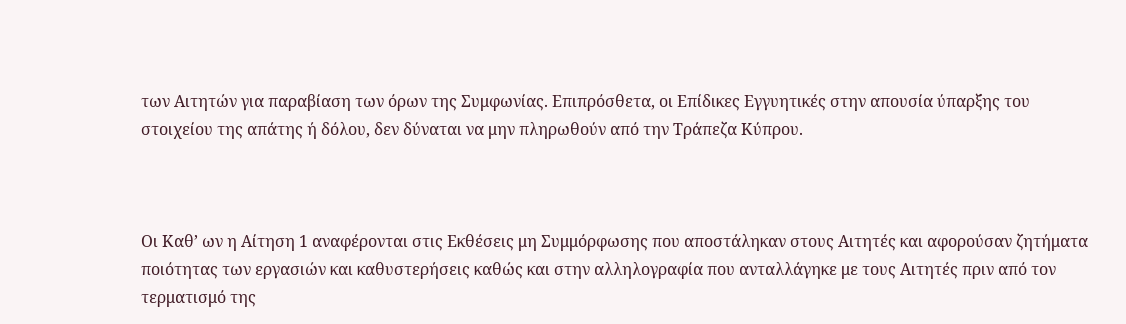των Αιτητών για παραβίαση των όρων της Συμφωνίας. Επιπρόσθετα, οι Επίδικες Εγγυητικές στην απουσία ύπαρξης του στοιχείου της απάτης ή δόλου, δεν δύναται να μην πληρωθούν από την Τράπεζα Κύπρου.



Οι Καθ’ ων η Αίτηση 1 αναφέρονται στις Εκθέσεις μη Συμμόρφωσης που αποστάληκαν στους Αιτητές και αφορούσαν ζητήματα ποιότητας των εργασιών και καθυστερήσεις καθώς και στην αλληλογραφία που ανταλλάγηκε με τους Αιτητές πριν από τον τερματισμό της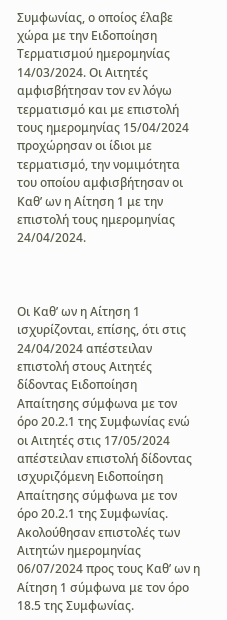Συμφωνίας, ο οποίος έλαβε χώρα με την Ειδοποίηση Τερματισμού ημερομηνίας 14/03/2024. Οι Αιτητές αμφισβήτησαν τον εν λόγω τερματισμό και με επιστολή τους ημερομηνίας 15/04/2024 προχώρησαν οι ίδιοι με τερματισμό, την νομιμότητα του οποίου αμφισβήτησαν οι Καθ’ ων η Αίτηση 1 με την επιστολή τους ημερομηνίας 24/04/2024.



Οι Καθ’ ων η Αίτηση 1 ισχυρίζονται, επίσης, ότι στις 24/04/2024 απέστειλαν επιστολή στους Αιτητές δίδοντας Ειδοποίηση Απαίτησης σύμφωνα με τον όρο 20.2.1 της Συμφωνίας ενώ οι Αιτητές στις 17/05/2024 απέστειλαν επιστολή δίδοντας ισχυριζόμενη Ειδοποίηση Απαίτησης σύμφωνα με τον όρο 20.2.1 της Συμφωνίας. Ακολούθησαν επιστολές των Αιτητών ημερομηνίας 06/07/2024 προς τους Καθ’ ων η Αίτηση 1 σύμφωνα με τον όρο 18.5 της Συμφωνίας.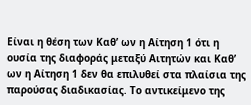Είναι η θέση των Καθ’ ων η Αίτηση 1 ότι η ουσία της διαφοράς μεταξύ Αιτητών και Καθ’ ων η Αίτηση 1 δεν θα επιλυθεί στα πλαίσια της παρούσας διαδικασίας. Το αντικείμενο της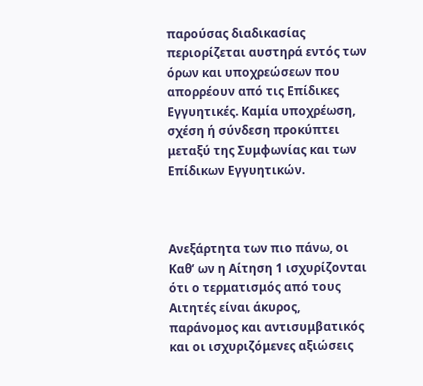παρούσας διαδικασίας περιορίζεται αυστηρά εντός των όρων και υποχρεώσεων που απορρέουν από τις Επίδικες Εγγυητικές. Καμία υποχρέωση, σχέση ή σύνδεση προκύπτει μεταξύ της Συμφωνίας και των Επίδικων Εγγυητικών.



Ανεξάρτητα των πιο πάνω, οι Καθ’ ων η Αίτηση 1 ισχυρίζονται ότι ο τερματισμός από τους Αιτητές είναι άκυρος, παράνομος και αντισυμβατικός και οι ισχυριζόμενες αξιώσεις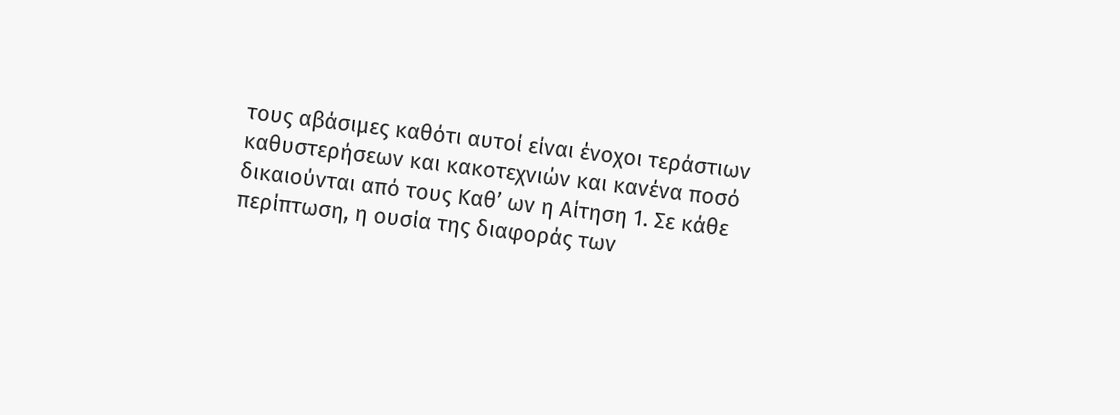τους αβάσιμες καθότι αυτοί είναι ένοχοι τεράστιων καθυστερήσεων και κακοτεχνιών και κανένα ποσό δικαιούνται από τους Καθ’ ων η Αίτηση 1. Σε κάθε περίπτωση, η ουσία της διαφοράς των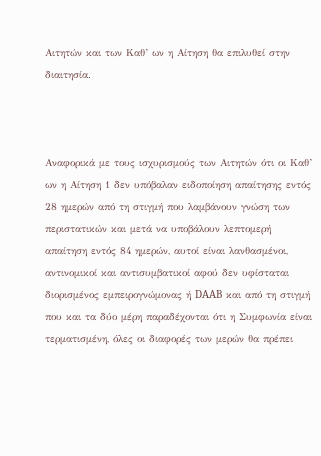Αιτητών και των Καθ’ ων η Αίτηση θα επιλυθεί στην διαιτησία.



Αναφορικά με τους ισχυρισμούς των Αιτητών ότι οι Καθ’ ων η Αίτηση 1 δεν υπόβαλαν ειδοποίηση απαίτησης εντός 28 ημερών από τη στιγμή που λαμβάνουν γνώση των περιστατικών και μετά να υποβάλουν λεπτομερή απαίτηση εντός 84 ημερών, αυτοί είναι λανθασμένοι, αντινομικοί και αντισυμβατικοί αφού δεν υφίσταται διορισμένος εμπειρογνώμονας ή DAAB και από τη στιγμή που και τα δύο μέρη παραδέχονται ότι η Συμφωνία είναι τερματισμένη, όλες οι διαφορές των μερών θα πρέπει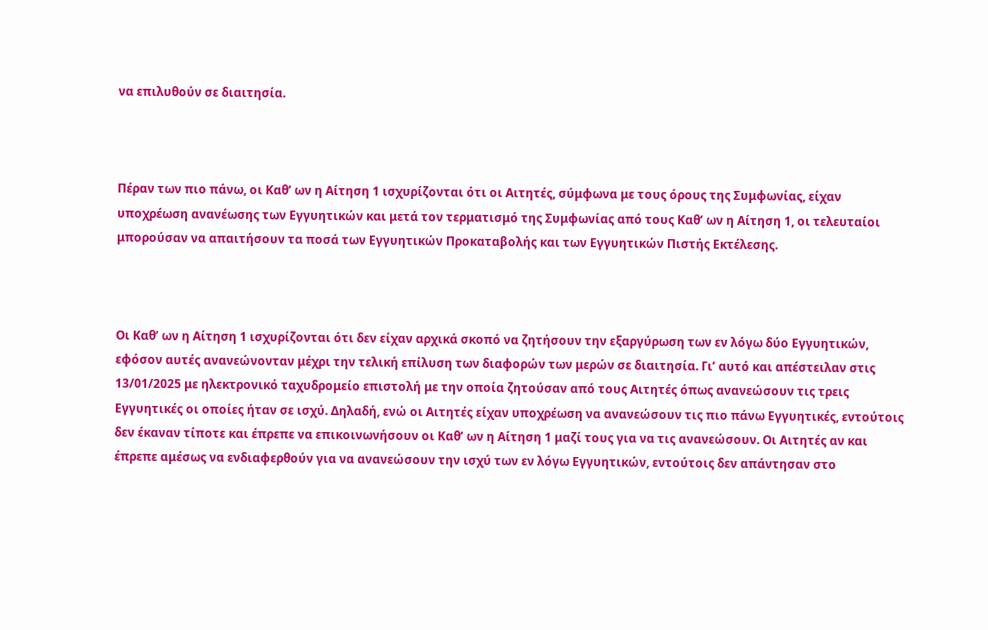να επιλυθούν σε διαιτησία.



Πέραν των πιο πάνω, οι Καθ’ ων η Αίτηση 1 ισχυρίζονται ότι οι Αιτητές, σύμφωνα με τους όρους της Συμφωνίας, είχαν υποχρέωση ανανέωσης των Εγγυητικών και μετά τον τερματισμό της Συμφωνίας από τους Καθ’ ων η Αίτηση 1, οι τελευταίοι μπορούσαν να απαιτήσουν τα ποσά των Εγγυητικών Προκαταβολής και των Εγγυητικών Πιστής Εκτέλεσης.



Οι Καθ’ ων η Αίτηση 1 ισχυρίζονται ότι δεν είχαν αρχικά σκοπό να ζητήσουν την εξαργύρωση των εν λόγω δύο Εγγυητικών, εφόσον αυτές ανανεώνονταν μέχρι την τελική επίλυση των διαφορών των μερών σε διαιτησία. Γι’ αυτό και απέστειλαν στις 13/01/2025 με ηλεκτρονικό ταχυδρομείο επιστολή με την οποία ζητούσαν από τους Αιτητές όπως ανανεώσουν τις τρεις Εγγυητικές οι οποίες ήταν σε ισχύ. Δηλαδή, ενώ οι Αιτητές είχαν υποχρέωση να ανανεώσουν τις πιο πάνω Εγγυητικές, εντούτοις δεν έκαναν τίποτε και έπρεπε να επικοινωνήσουν οι Καθ’ ων η Αίτηση 1 μαζί τους για να τις ανανεώσουν. Οι Αιτητές αν και έπρεπε αμέσως να ενδιαφερθούν για να ανανεώσουν την ισχύ των εν λόγω Εγγυητικών, εντούτοις δεν απάντησαν στο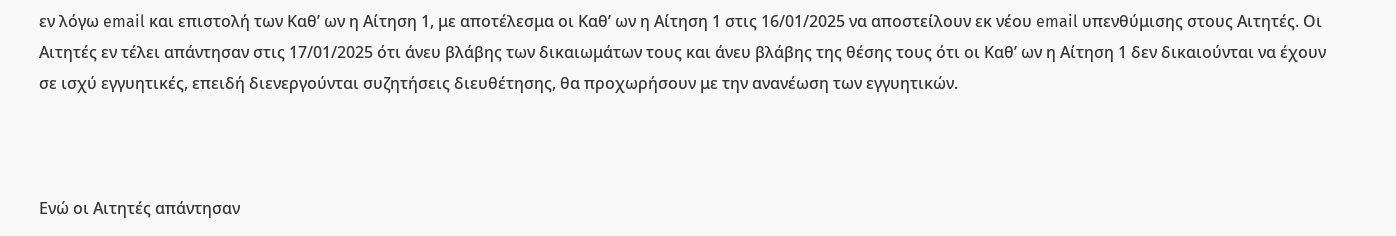εν λόγω email και επιστολή των Καθ’ ων η Αίτηση 1, με αποτέλεσμα οι Καθ’ ων η Αίτηση 1 στις 16/01/2025 να αποστείλουν εκ νέου email υπενθύμισης στους Αιτητές. Οι Αιτητές εν τέλει απάντησαν στις 17/01/2025 ότι άνευ βλάβης των δικαιωμάτων τους και άνευ βλάβης της θέσης τους ότι οι Καθ’ ων η Αίτηση 1 δεν δικαιούνται να έχουν σε ισχύ εγγυητικές, επειδή διενεργούνται συζητήσεις διευθέτησης, θα προχωρήσουν με την ανανέωση των εγγυητικών.



Ενώ οι Αιτητές απάντησαν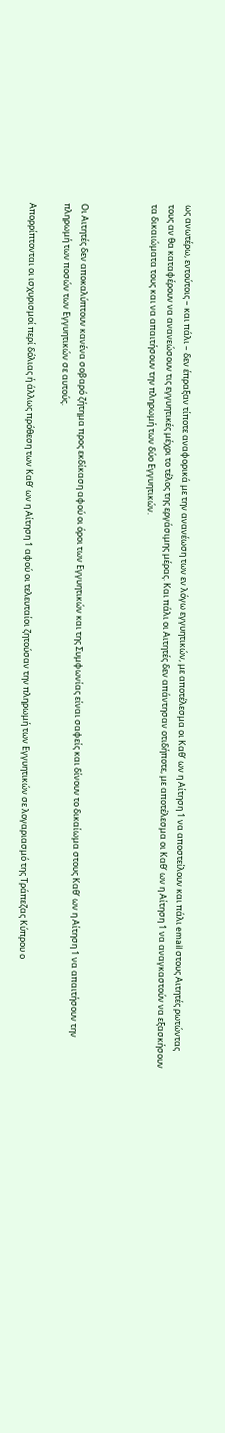ως ανωτέρω, εντούτοις – και πάλι – δεν έπραξαν τίποτε αναφορικά με την ανανέωση των εν λόγω εγγυητικών, με αποτέλεσμα οι Καθ’ ων η Αίτηση 1 να αποστείλουν και πάλι email στους Αιτητές ρωτώντας τους αν θα καταφέρουν να ανανεώσουν τις εγγυητικές μέχρι το τέλος της εργάσιμης μέρας. Και πάλι οι Αιτητές δεν απάντησαν οτιδήποτε, με αποτέλεσμα οι Καθ’ ων η Αίτηση 1 να αναγκαστούν να εξασκήσουν τα δικαιώματα τους και να απαιτήσουν την πληρωμή των δύο Εγγυητικών.



Οι Αιτητές δεν αποκαλύπτουν κανένα σοβαρό ζήτημα προς εκδίκαση αφού οι όροι των Εγγυητικών και της Συμφωνίας είναι σαφείς και δίνουν το δικαίωμα στους Καθ’ ων η Αίτηση 1 να απαιτήσουν την πληρωμή των ποσών των Εγγυητικών σε αυτούς.

Απορρίπτονται οι ισχυρισμοί περί δόλιας ή άλλως πρόθεση των Καθ’ ων η Αίτηση 1 αφού οι τελευταίοι ζητούσαν την πληρωμή των Εγγυητικών σε λογαριασμό της Τράπεζας Κύπρου ο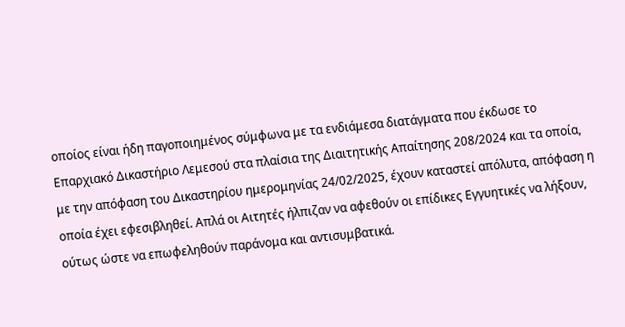οποίος είναι ήδη παγοποιημένος σύμφωνα με τα ενδιάμεσα διατάγματα που έκδωσε το Επαρχιακό Δικαστήριο Λεμεσού στα πλαίσια της Διαιτητικής Απαίτησης 208/2024 και τα οποία, με την απόφαση του Δικαστηρίου ημερομηνίας 24/02/2025, έχουν καταστεί απόλυτα, απόφαση η οποία έχει εφεσιβληθεί. Απλά οι Αιτητές ήλπιζαν να αφεθούν οι επίδικες Εγγυητικές να λήξουν, ούτως ώστε να επωφεληθούν παράνομα και αντισυμβατικά.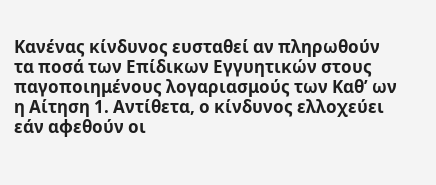Κανένας κίνδυνος ευσταθεί αν πληρωθούν τα ποσά των Επίδικων Εγγυητικών στους παγοποιημένους λογαριασμούς των Καθ’ ων η Αίτηση 1. Αντίθετα, ο κίνδυνος ελλοχεύει εάν αφεθούν οι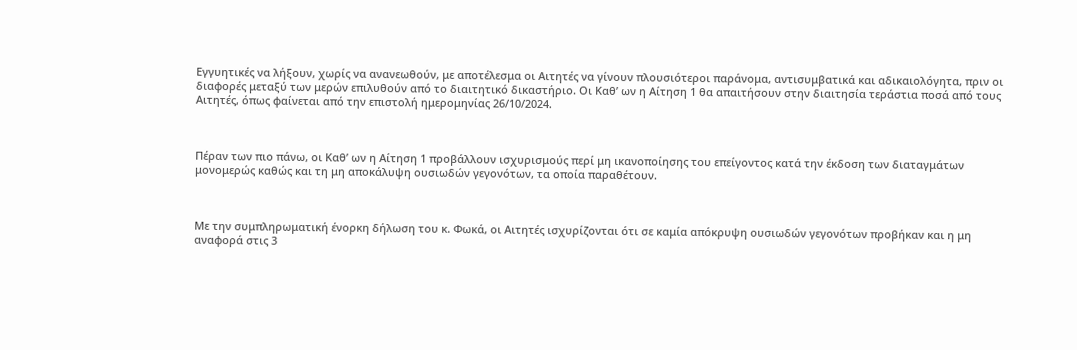Εγγυητικές να λήξουν, χωρίς να ανανεωθούν, με αποτέλεσμα οι Αιτητές να γίνουν πλουσιότεροι παράνομα, αντισυμβατικά και αδικαιολόγητα, πριν οι διαφορές μεταξύ των μερών επιλυθούν από το διαιτητικό δικαστήριο. Οι Καθ’ ων η Αίτηση 1 θα απαιτήσουν στην διαιτησία τεράστια ποσά από τους Αιτητές, όπως φαίνεται από την επιστολή ημερομηνίας 26/10/2024.



Πέραν των πιο πάνω, οι Καθ’ ων η Αίτηση 1 προβάλλουν ισχυρισμούς περί μη ικανοποίησης του επείγοντος κατά την έκδοση των διαταγμάτων μονομερώς καθώς και τη μη αποκάλυψη ουσιωδών γεγονότων, τα οποία παραθέτουν.



Με την συμπληρωματική ένορκη δήλωση του κ. Φωκά, οι Αιτητές ισχυρίζονται ότι σε καμία απόκρυψη ουσιωδών γεγονότων προβήκαν και η μη αναφορά στις 3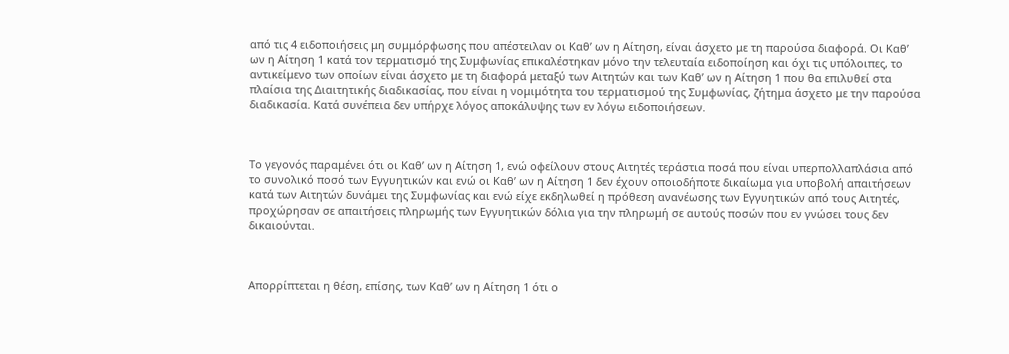από τις 4 ειδοποιήσεις μη συμμόρφωσης που απέστειλαν οι Καθ’ ων η Αίτηση, είναι άσχετο με τη παρούσα διαφορά. Οι Καθ’ ων η Αίτηση 1 κατά τον τερματισμό της Συμφωνίας επικαλέστηκαν μόνο την τελευταία ειδοποίηση και όχι τις υπόλοιπες, το αντικείμενο των οποίων είναι άσχετο με τη διαφορά μεταξύ των Αιτητών και των Καθ’ ων η Αίτηση 1 που θα επιλυθεί στα πλαίσια της Διαιτητικής διαδικασίας, που είναι η νομιμότητα του τερματισμού της Συμφωνίας, ζήτημα άσχετο με την παρούσα διαδικασία. Κατά συνέπεια δεν υπήρχε λόγος αποκάλυψης των εν λόγω ειδοποιήσεων.



Το γεγονός παραμένει ότι οι Καθ’ ων η Αίτηση 1, ενώ οφείλουν στους Αιτητές τεράστια ποσά που είναι υπερπολλαπλάσια από το συνολικό ποσό των Εγγυητικών και ενώ οι Καθ’ ων η Αίτηση 1 δεν έχουν οποιοδήποτε δικαίωμα για υποβολή απαιτήσεων κατά των Αιτητών δυνάμει της Συμφωνίας και ενώ είχε εκδηλωθεί η πρόθεση ανανέωσης των Εγγυητικών από τους Αιτητές, προχώρησαν σε απαιτήσεις πληρωμής των Εγγυητικών δόλια για την πληρωμή σε αυτούς ποσών που εν γνώσει τους δεν δικαιούνται.



Απορρίπτεται η θέση, επίσης, των Καθ’ ων η Αίτηση 1 ότι ο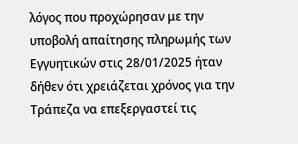λόγος που προχώρησαν με την υποβολή απαίτησης πληρωμής των Εγγυητικών στις 28/01/2025 ήταν δήθεν ότι χρειάζεται χρόνος για την Τράπεζα να επεξεργαστεί τις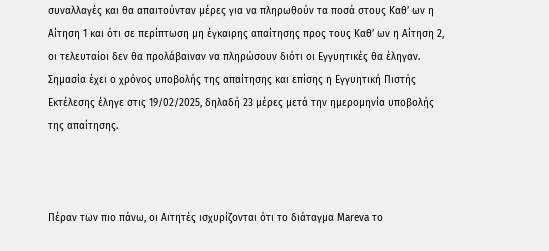συναλλαγές και θα απαιτούνταν μέρες για να πληρωθούν τα ποσά στους Καθ’ ων η Αίτηση 1 και ότι σε περίπτωση μη έγκαιρης απαίτησης προς τους Καθ’ ων η Αίτηση 2, οι τελευταίοι δεν θα προλάβαιναν να πληρώσουν διότι οι Εγγυητικές θα έληγαν. Σημασία έχει ο χρόνος υποβολής της απαίτησης και επίσης η Εγγυητική Πιστής Εκτέλεσης έληγε στις 19/02/2025, δηλαδή 23 μέρες μετά την ημερομηνία υποβολής της απαίτησης.



Πέραν των πιο πάνω, οι Αιτητές ισχυρίζονται ότι το διάταγμα Mareva το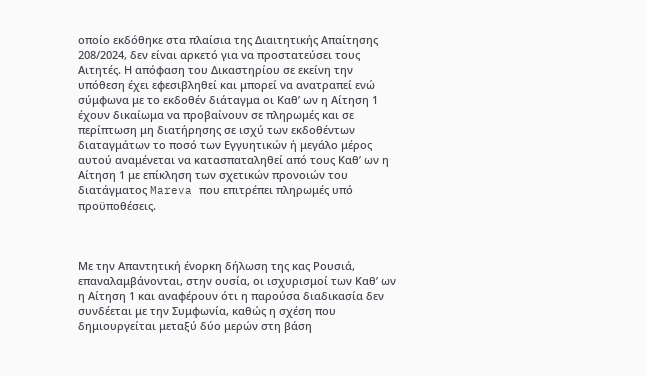οποίο εκδόθηκε στα πλαίσια της Διαιτητικής Απαίτησης 208/2024, δεν είναι αρκετό για να προστατεύσει τους Αιτητές. Η απόφαση του Δικαστηρίου σε εκείνη την υπόθεση έχει εφεσιβληθεί και μπορεί να ανατραπεί ενώ σύμφωνα με το εκδοθέν διάταγμα οι Καθ’ ων η Αίτηση 1 έχουν δικαίωμα να προβαίνουν σε πληρωμές και σε περίπτωση μη διατήρησης σε ισχύ των εκδοθέντων διαταγμάτων το ποσό των Εγγυητικών ή μεγάλο μέρος αυτού αναμένεται να κατασπαταληθεί από τους Καθ’ ων η Αίτηση 1 με επίκληση των σχετικών προνοιών του διατάγματος Mareva που επιτρέπει πληρωμές υπό προϋποθέσεις.



Με την Απαντητική ένορκη δήλωση της κας Ρουσιά, επαναλαμβάνονται, στην ουσία, οι ισχυρισμοί των Καθ’ ων η Αίτηση 1 και αναφέρουν ότι η παρούσα διαδικασία δεν συνδέεται με την Συμφωνία, καθώς η σχέση που δημιουργείται μεταξύ δύο μερών στη βάση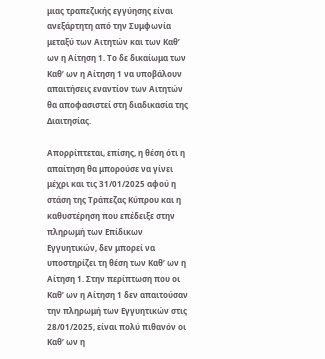μιας τραπεζικής εγγύησης είναι ανεξάρτητη από την Συμφωνία μεταξύ των Αιτητών και των Καθ’ ων η Αίτηση 1. Το δε δικαίωμα των Καθ’ ων η Αίτηση 1 να υποβάλουν απαιτήσεις εναντίον των Αιτητών θα αποφασιστεί στη διαδικασία της Διαιτησίας.

Απορρίπτεται, επίσης, η θέση ότι η απαίτηση θα μπορούσε να γίνει μέχρι και τις 31/01/2025 αφού η στάση της Τράπεζας Κύπρου και η καθυστέρηση που επέδειξε στην  πληρωμή των Επίδικων Εγγυητικών, δεν μπορεί να υποστηρίζει τη θέση των Καθ’ ων η Αίτηση 1. Στην περίπτωση που οι Καθ’ ων η Αίτηση 1 δεν απαιτούσαν την πληρωμή των Εγγυητικών στις 28/01/2025, είναι πολύ πιθανόν οι Καθ’ ων η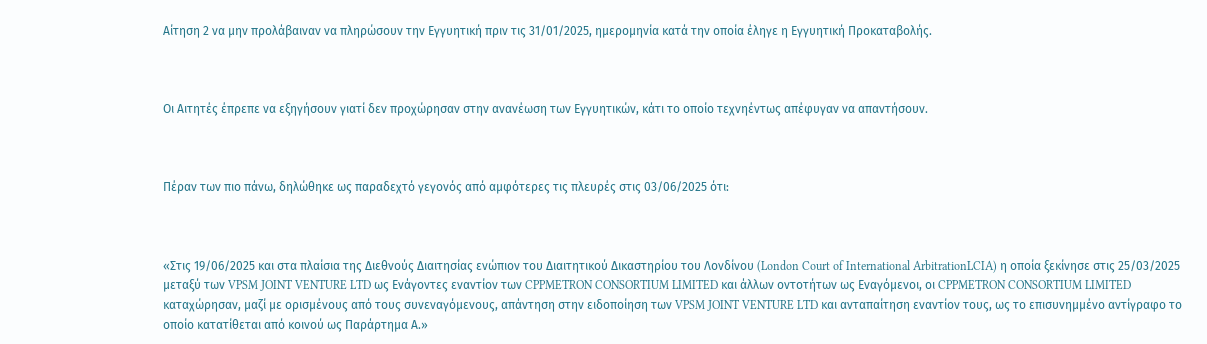Αίτηση 2 να μην προλάβαιναν να πληρώσουν την Εγγυητική πριν τις 31/01/2025, ημερομηνία κατά την οποία έληγε η Εγγυητική Προκαταβολής.



Οι Αιτητές έπρεπε να εξηγήσουν γιατί δεν προχώρησαν στην ανανέωση των Εγγυητικών, κάτι το οποίο τεχνηέντως απέφυγαν να απαντήσουν.



Πέραν των πιο πάνω, δηλώθηκε ως παραδεχτό γεγονός από αμφότερες τις πλευρές στις 03/06/2025 ότι:



«Στις 19/06/2025 και στα πλαίσια της Διεθνούς Διαιτησίας ενώπιον του Διαιτητικού Δικαστηρίου του Λονδίνου (London Court of International ArbitrationLCIA) η οποία ξεκίνησε στις 25/03/2025 μεταξύ των VPSM JOINT VENTURE LTD ως Ενάγοντες εναντίον των CPPMETRON CONSORTIUM LIMITED και άλλων οντοτήτων ως Εναγόμενοι, οι CPPMETRON CONSORTIUM LIMITED καταχώρησαν, μαζί με ορισμένους από τους συνεναγόμενους, απάντηση στην ειδοποίηση των VPSM JOINT VENTURE LTD και ανταπαίτηση εναντίον τους, ως το επισυνημμένο αντίγραφο το οποίο κατατίθεται από κοινού ως Παράρτημα Α.»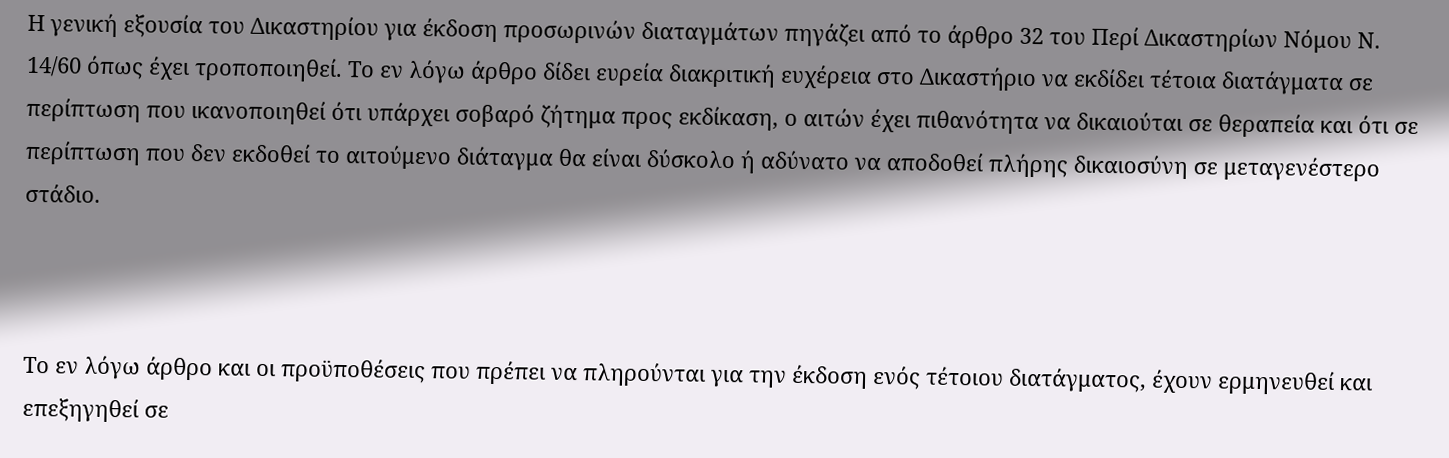Η γενική εξουσία του Δικαστηρίου για έκδοση προσωρινών διαταγμάτων πηγάζει από το άρθρο 32 του Περί Δικαστηρίων Νόμου Ν. 14/60 όπως έχει τροποποιηθεί. Το εν λόγω άρθρο δίδει ευρεία διακριτική ευχέρεια στο Δικαστήριο να εκδίδει τέτοια διατάγματα σε περίπτωση που ικανοποιηθεί ότι υπάρχει σοβαρό ζήτημα προς εκδίκαση, ο αιτών έχει πιθανότητα να δικαιούται σε θεραπεία και ότι σε περίπτωση που δεν εκδοθεί το αιτούμενο διάταγμα θα είναι δύσκολο ή αδύνατο να αποδοθεί πλήρης δικαιοσύνη σε μεταγενέστερο στάδιο.



Το εν λόγω άρθρο και οι προϋποθέσεις που πρέπει να πληρούνται για την έκδοση ενός τέτοιου διατάγματος, έχoυν ερμηνευθεί και επεξηγηθεί σε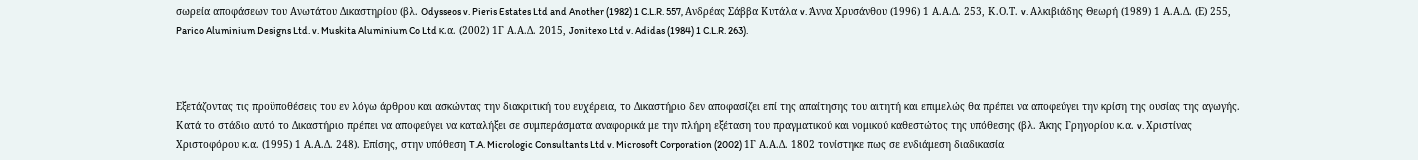σωρεία αποφάσεων του Ανωτάτου Δικαστηρίου (βλ. Odysseos v. Pieris Estates Ltd and Another (1982) 1 C.L.R. 557, Ανδρέας Σάββα Κυτάλα v. Άννα Χρυσάνθου (1996) 1 Α.Α.Δ. 253, Κ.Ο.Τ. v. Αλκιβιάδης Θεωρή (1989) 1 Α.Α.Δ. (Ε) 255, Parico Aluminium Designs Ltd. v. Muskita Aluminium Co Ltd κ.α. (2002) 1Γ Α.Α.Δ. 2015, Jonitexo Ltd v. Adidas (1984) 1 C.L.R. 263).



Εξετάζοντας τις προϋποθέσεις του εν λόγω άρθρου και ασκώντας την διακριτική του ευχέρεια, το Δικαστήριο δεν αποφασίζει επί της απαίτησης του αιτητή και επιμελώς θα πρέπει να αποφεύγει την κρίση της ουσίας της αγωγής. Κατά το στάδιο αυτό το Δικαστήριο πρέπει να αποφεύγει να καταλήξει σε συμπεράσματα αναφορικά με την πλήρη εξέταση του πραγματικού και νομικού καθεστώτος της υπόθεσης (βλ. Άκης Γρηγορίου κ.α. v. Xριστίνας Χριστοφόρου κ.α. (1995) 1 Α.Α.Δ. 248). Επίσης, στην υπόθεση T.A. Micrologic Consultants Ltd v. Microsoft Corporation (2002) 1Γ Α.Α.Δ. 1802 τονίστηκε πως σε ενδιάμεση διαδικασία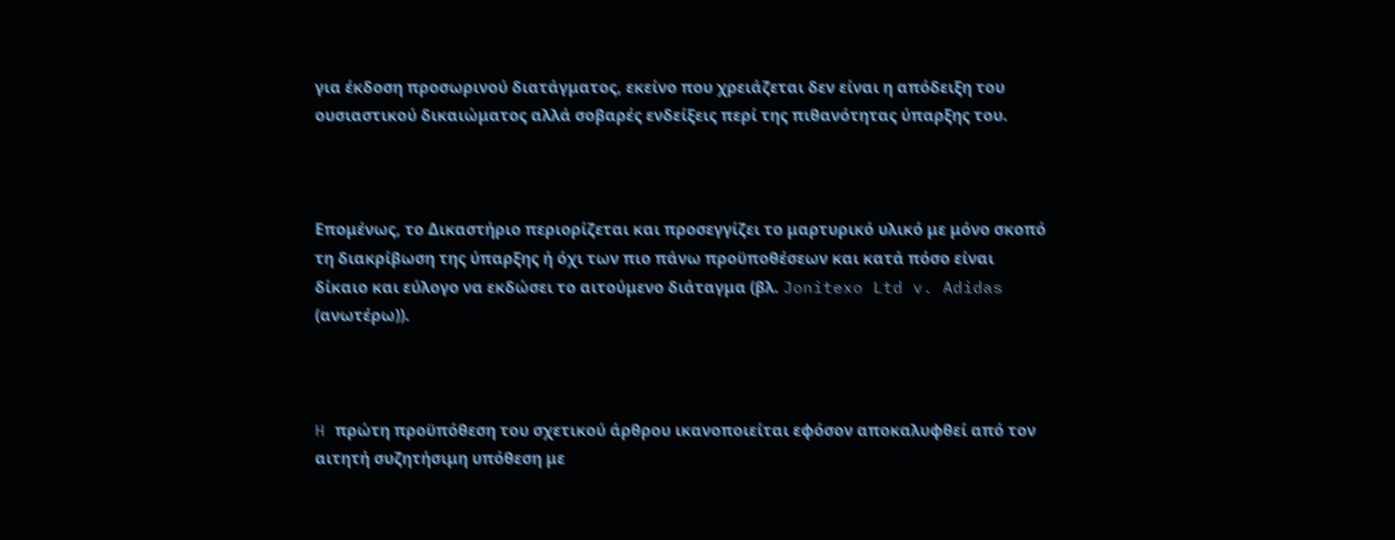για έκδοση προσωρινού διατάγματος, εκείνο που χρειάζεται δεν είναι η απόδειξη του ουσιαστικού δικαιώματος αλλά σοβαρές ενδείξεις περί της πιθανότητας ύπαρξης του.



Επομένως, το Δικαστήριο περιορίζεται και προσεγγίζει το μαρτυρικό υλικό με μόνο σκοπό τη διακρίβωση της ύπαρξης ή όχι των πιο πάνω προϋποθέσεων και κατά πόσο είναι δίκαιο και εύλογο να εκδώσει το αιτούμενο διάταγμα (βλ. Jonitexo Ltd v. Adidas (ανωτέρω)).



H πρώτη προϋπόθεση του σχετικού άρθρου ικανοποιείται εφόσον αποκαλυφθεί από τον αιτητή συζητήσιμη υπόθεση με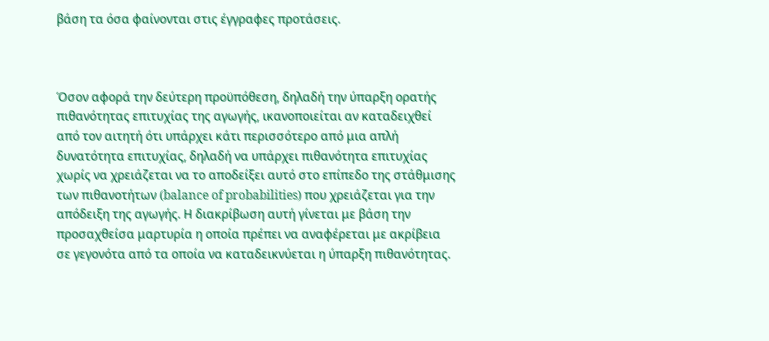βάση τα όσα φαίνονται στις έγγραφες προτάσεις.



Όσον αφορά την δεύτερη προϋπόθεση, δηλαδή την ύπαρξη ορατής πιθανότητας επιτυχίας της αγωγής, ικανοποιείται αν καταδειχθεί από τον αιτητή ότι υπάρχει κάτι περισσότερο από μια απλή δυνατότητα επιτυχίας, δηλαδή να υπάρχει πιθανότητα επιτυχίας χωρίς να χρειάζεται να το αποδείξει αυτό στο επίπεδο της στάθμισης των πιθανοτήτων (balance of probabilities) που χρειάζεται για την απόδειξη της αγωγής. Η διακρίβωση αυτή γίνεται με βάση την προσαχθείσα μαρτυρία η οποία πρέπει να αναφέρεται με ακρίβεια σε γεγονότα από τα οποία να καταδεικνύεται η ύπαρξη πιθανότητας.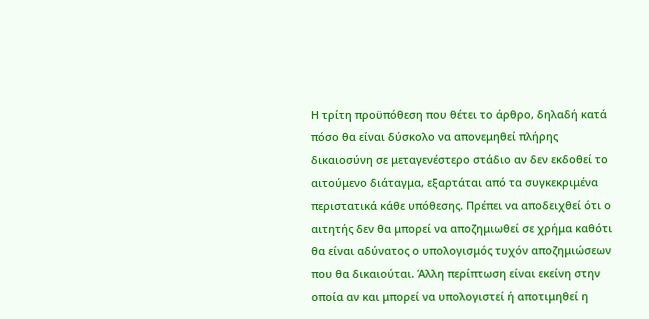Η τρίτη προϋπόθεση που θέτει το άρθρο, δηλαδή κατά πόσο θα είναι δύσκολο να απονεμηθεί πλήρης δικαιοσύνη σε μεταγενέστερο στάδιο αν δεν εκδοθεί το αιτούμενο διάταγμα, εξαρτάται από τα συγκεκριμένα περιστατικά κάθε υπόθεσης. Πρέπει να αποδειχθεί ότι ο αιτητής δεν θα μπορεί να αποζημιωθεί σε χρήμα καθότι θα είναι αδύνατος ο υπολογισμός τυχόν αποζημιώσεων που θα δικαιούται. Άλλη περίπτωση είναι εκείνη στην οποία αν και μπορεί να υπολογιστεί ή αποτιμηθεί η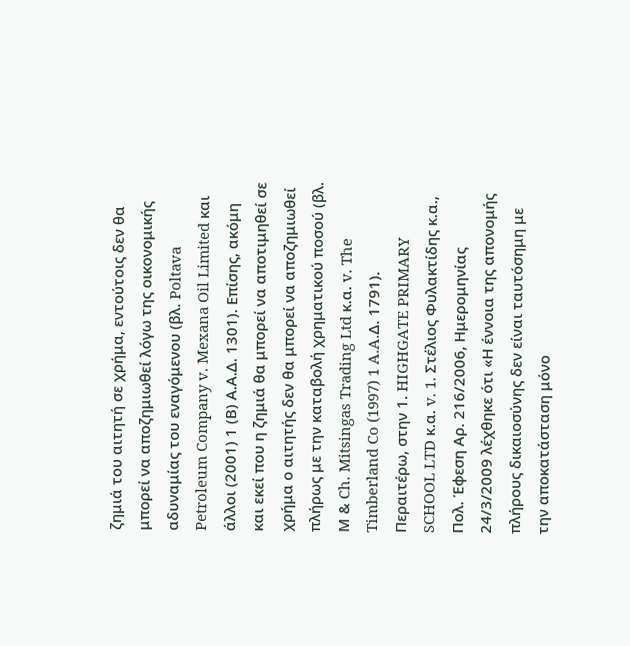ζημιά του αιτητή σε χρήμα, εντούτοις δεν θα μπορεί να αποζημιωθεί λόγω της οικονομικής αδυναμίας του εναγόμενου (βλ. Poltava Petroleum Company v. Mexana Oil Limited και άλλοι (2001) 1 (Β) Α.Α.Δ. 1301). Επίσης, ακόμη και εκεί που η ζημιά θα μπορεί να αποτιμηθεί σε χρήμα ο αιτητής δεν θα μπορεί να αποζημιωθεί πλήρως με την καταβολή χρηματικού ποσού (βλ. Μ & Ch. Mitsingas Trading Ltd κ.α. v. The Timberland Co (1997) 1 A.A.Δ. 1791). Περαιτέρω, στην 1. HIGHGATE PRIMARY SCHOOL LTD κ.α. v. 1. Στέλιος Φυλακτίδης κ.α., Πολ. Έφεση Αρ. 216/2006, Ημερομηνίας 24/3/2009 λέχθηκε ότι «Η έννοια της απονομής πλήρους δικαιοσύνης δεν είναι ταυτόσημη με την αποκατάσταση μόνο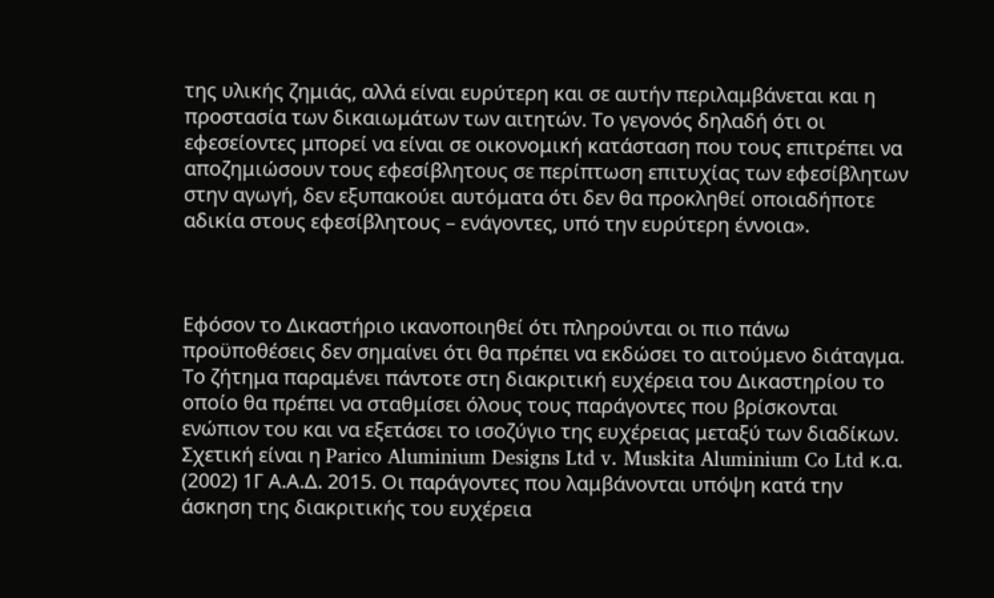της υλικής ζημιάς, αλλά είναι ευρύτερη και σε αυτήν περιλαμβάνεται και η προστασία των δικαιωμάτων των αιτητών. Το γεγονός δηλαδή ότι οι εφεσείοντες μπορεί να είναι σε οικονομική κατάσταση που τους επιτρέπει να αποζημιώσουν τους εφεσίβλητους σε περίπτωση επιτυχίας των εφεσίβλητων στην αγωγή, δεν εξυπακούει αυτόματα ότι δεν θα προκληθεί οποιαδήποτε αδικία στους εφεσίβλητους – ενάγοντες, υπό την ευρύτερη έννοια».



Εφόσον το Δικαστήριο ικανοποιηθεί ότι πληρούνται οι πιο πάνω προϋποθέσεις δεν σημαίνει ότι θα πρέπει να εκδώσει το αιτούμενο διάταγμα. Το ζήτημα παραμένει πάντοτε στη διακριτική ευχέρεια του Δικαστηρίου το οποίο θα πρέπει να σταθμίσει όλους τους παράγοντες που βρίσκονται ενώπιον του και να εξετάσει το ισοζύγιο της ευχέρειας μεταξύ των διαδίκων. Σχετική είναι η Parico Aluminium Designs Ltd v. Muskita Aluminium Co Ltd κ.α. (2002) 1Γ Α.Α.Δ. 2015. Οι παράγοντες που λαμβάνονται υπόψη κατά την άσκηση της διακριτικής του ευχέρεια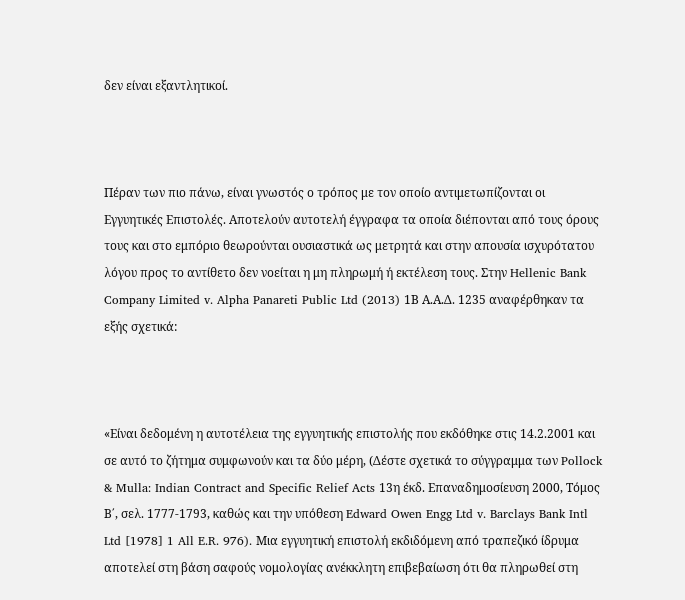δεν είναι εξαντλητικοί.



Πέραν των πιο πάνω, είναι γνωστός ο τρόπος με τον οποίο αντιμετωπίζονται οι Εγγυητικές Επιστολές. Αποτελούν αυτοτελή έγγραφα τα οποία διέπονται από τους όρους τους και στο εμπόριο θεωρούνται ουσιαστικά ως μετρητά και στην απουσία ισχυρότατου λόγου προς το αντίθετο δεν νοείται η μη πληρωμή ή εκτέλεση τους. Στην Hellenic Bank Company Limited v. Alpha Panareti Public Ltd (2013) 1Β Α.Α.Δ. 1235 αναφέρθηκαν τα εξής σχετικά:



«Είναι δεδομένη η αυτοτέλεια της εγγυητικής επιστολής που εκδόθηκε στις 14.2.2001 και σε αυτό το ζήτημα συμφωνούν και τα δύο μέρη, (Δέστε σχετικά το σύγγραμμα των Pollock & Mulla: Indian Contract and Specific Relief Acts 13η έκδ. Επαναδημοσίευση 2000, Τόμος Β΄, σελ. 1777-1793, καθώς και την υπόθεση Edward Owen Engg Ltd v. Barclays Bank Intl Ltd [1978] 1 All E.R. 976). Μια εγγυητική επιστολή εκδιδόμενη από τραπεζικό ίδρυμα αποτελεί στη βάση σαφούς νομολογίας ανέκκλητη επιβεβαίωση ότι θα πληρωθεί στη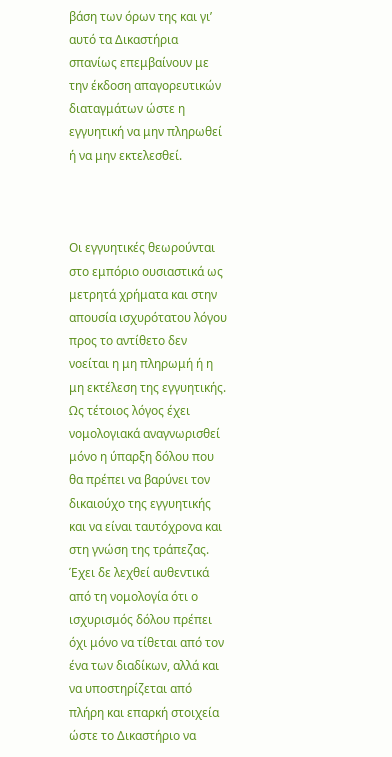βάση των όρων της και γι’ αυτό τα Δικαστήρια σπανίως επεμβαίνουν με την έκδοση απαγορευτικών διαταγμάτων ώστε η εγγυητική να μην πληρωθεί ή να μην εκτελεσθεί.



Οι εγγυητικές θεωρούνται στο εμπόριο ουσιαστικά ως μετρητά χρήματα και στην απουσία ισχυρότατου λόγου προς το αντίθετο δεν νοείται η μη πληρωμή ή η μη εκτέλεση της εγγυητικής. Ως τέτοιος λόγος έχει νομολογιακά αναγνωρισθεί μόνο η ύπαρξη δόλου που θα πρέπει να βαρύνει τον δικαιούχο της εγγυητικής και να είναι ταυτόχρονα και στη γνώση της τράπεζας. Έχει δε λεχθεί αυθεντικά από τη νομολογία ότι ο ισχυρισμός δόλου πρέπει όχι μόνο να τίθεται από τον ένα των διαδίκων, αλλά και να υποστηρίζεται από πλήρη και επαρκή στοιχεία ώστε το Δικαστήριο να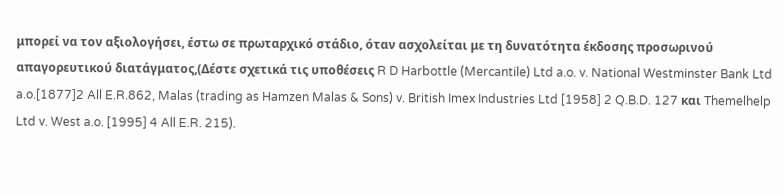μπορεί να τον αξιολογήσει, έστω σε πρωταρχικό στάδιο, όταν ασχολείται με τη δυνατότητα έκδοσης προσωρινού απαγορευτικού διατάγματος,(Δέστε σχετικά τις υποθέσεις R D Harbottle (Mercantile) Ltd a.o. v. National Westminster Bank Ltd a.o.[1877]2 All E.R.862, Malas (trading as Hamzen Malas & Sons) v. British Imex Industries Ltd [1958] 2 Q.B.D. 127 και Themelhelp Ltd v. West a.o. [1995] 4 All E.R. 215).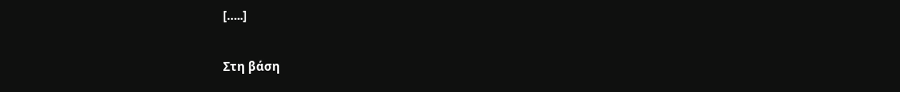[…..]

Στη βάση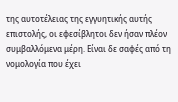της αυτοτέλειας της εγγυητικής αυτής επιστολής, οι εφεσίβλητοι δεν ήσαν πλέον συμβαλλόμενα μέρη. Είναι δε σαφές από τη νομολογία που έχει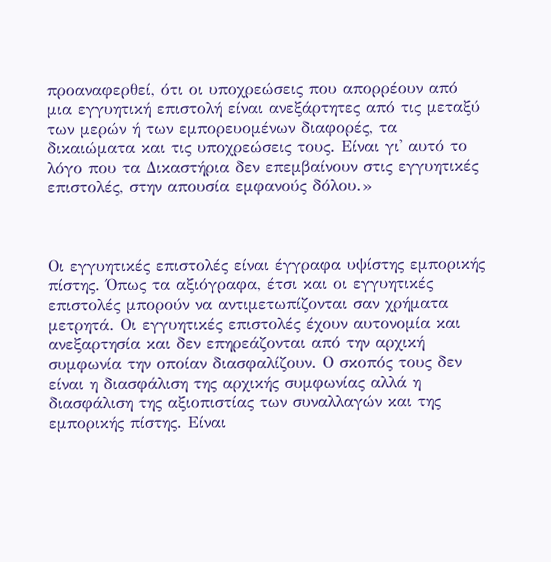προαναφερθεί, ότι οι υποχρεώσεις που απορρέουν από μια εγγυητική επιστολή είναι ανεξάρτητες από τις μεταξύ των μερών ή των εμπορευομένων διαφορές, τα δικαιώματα και τις υποχρεώσεις τους. Είναι γι' αυτό το λόγο που τα Δικαστήρια δεν επεμβαίνουν στις εγγυητικές επιστολές, στην απουσία εμφανούς δόλου.»



Οι εγγυητικές επιστολές είναι έγγραφα υψίστης εμπορικής πίστης. Όπως τα αξιόγραφα, έτσι και οι εγγυητικές επιστολές μπορούν να αντιμετωπίζονται σαν χρήματα μετρητά. Οι εγγυητικές επιστολές έχουν αυτονομία και ανεξαρτησία και δεν επηρεάζονται από την αρχική συμφωνία την οποίαν διασφαλίζουν. Ο σκοπός τους δεν είναι η διασφάλιση της αρχικής συμφωνίας αλλά η διασφάλιση της αξιοπιστίας των συναλλαγών και της εμπορικής πίστης. Είναι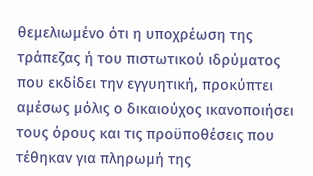θεμελιωμένο ότι η υποχρέωση της τράπεζας ή του πιστωτικού ιδρύματος που εκδίδει την εγγυητική, προκύπτει αμέσως μόλις ο δικαιούχος ικανοποιήσει τους όρους και τις προϋποθέσεις που τέθηκαν για πληρωμή της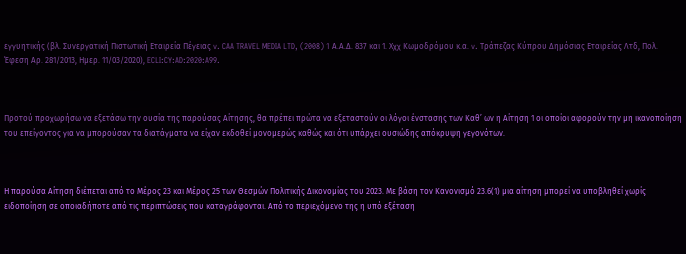εγγυητικής (βλ. Συνεργατική Πιστωτική Εταιρεία Πέγειας v. CAA TRAVEL MEDIA LTD, (2008) 1 Α.Α.Δ. 837 και 1. Χχχ Κωμοδρόμου κ.α. v. Τράπεζας Κύπρου Δημόσιας Εταιρείας Λτδ, Πολ. Έφεση Αρ. 281/2013, Ημερ. 11/03/2020), ECLI:CY:AD:2020:A99.



Προτού προχωρήσω να εξετάσω την ουσία της παρούσας Αίτησης, θα πρέπει πρώτα να εξεταστούν οι λόγοι ένστασης των Καθ’ ων η Αίτηση 1 οι οποίοι αφορούν την μη ικανοποίηση του επείγοντος για να μπορούσαν τα διατάγματα να είχαν εκδοθεί μονομερώς καθώς και ότι υπάρχει ουσιώδης απόκρυψη γεγονότων.



Η παρούσα Αίτηση διέπεται από το Μέρος 23 και Μέρος 25 των Θεσμών Πολιτικής Δικονομίας του 2023. Με βάση τον Κανονισμό 23.6(1) μια αίτηση μπορεί να υποβληθεί χωρίς ειδοποίηση σε οποιαδήποτε από τις περιπτώσεις που καταγράφονται. Από το περιεχόμενο της η υπό εξέταση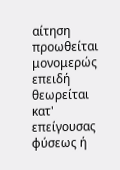αίτηση προωθείται μονομερώς επειδή θεωρείται κατ' επείγουσας φύσεως ή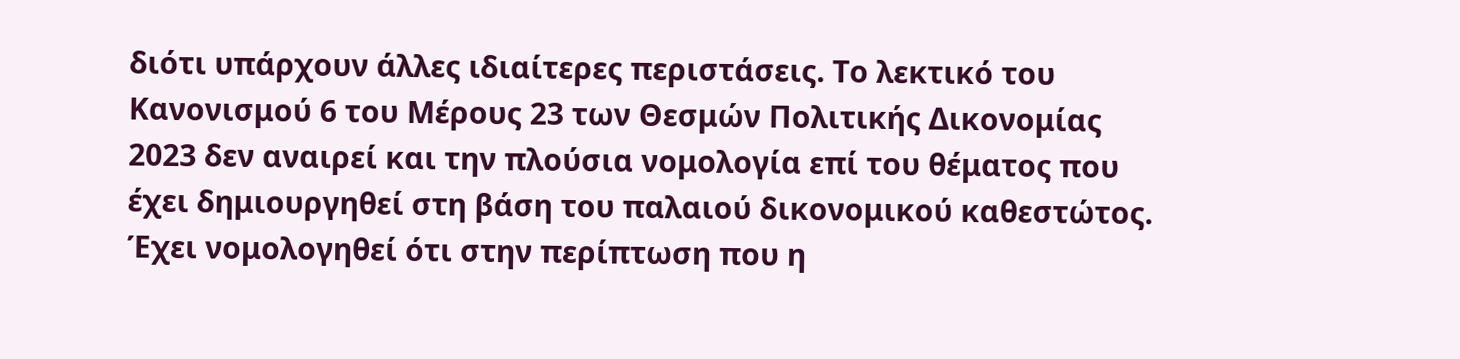διότι υπάρχουν άλλες ιδιαίτερες περιστάσεις. Το λεκτικό του Κανονισμού 6 του Μέρους 23 των Θεσμών Πολιτικής Δικονομίας 2023 δεν αναιρεί και την πλούσια νομολογία επί του θέματος που έχει δημιουργηθεί στη βάση του παλαιού δικονομικού καθεστώτος.  Έχει νομολογηθεί ότι στην περίπτωση που η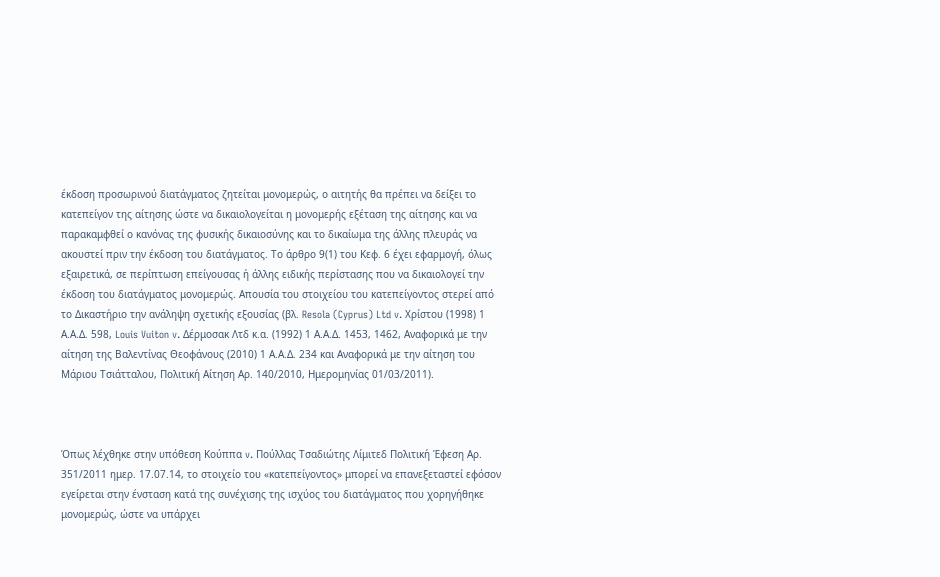έκδοση προσωρινού διατάγματος ζητείται μονομερώς, ο αιτητής θα πρέπει να δείξει το κατεπείγον της αίτησης ώστε να δικαιολογείται η μονομερής εξέταση της αίτησης και να παρακαμφθεί ο κανόνας της φυσικής δικαιοσύνης και το δικαίωμα της άλλης πλευράς να ακουστεί πριν την έκδοση του διατάγματος. Το άρθρο 9(1) του Κεφ. 6 έχει εφαρμογή, όλως εξαιρετικά, σε περίπτωση επείγουσας ή άλλης ειδικής περίστασης που να δικαιολογεί την έκδοση του διατάγματος μονομερώς. Απουσία του στοιχείου του κατεπείγοντος στερεί από το Δικαστήριο την ανάληψη σχετικής εξουσίας (βλ. Resola (Cyprus) Ltd v. Xρίστου (1998) 1 Α.Α.Δ. 598, Louis Vuiton v. Δέρμοσακ Λτδ κ.α. (1992) 1 Α.Α.Δ. 1453, 1462, Aναφορικά με την αίτηση της Βαλεντίνας Θεοφάνους (2010) 1 Α.Α.Δ. 234 και Αναφορικά με την αίτηση του Μάριου Τσιάτταλου, Πολιτική Αίτηση Αρ. 140/2010, Ημερομηνίας 01/03/2011).



Όπως λέχθηκε στην υπόθεση Κούππα v. Πούλλας Τσαδιώτης Λίμιτεδ Πολιτική Έφεση Αρ. 351/2011 ημερ. 17.07.14, το στοιχείο του «κατεπείγοντος» μπορεί να επανεξεταστεί εφόσον εγείρεται στην ένσταση κατά της συνέχισης της ισχύος του διατάγματος που χορηγήθηκε μονομερώς, ώστε να υπάρχει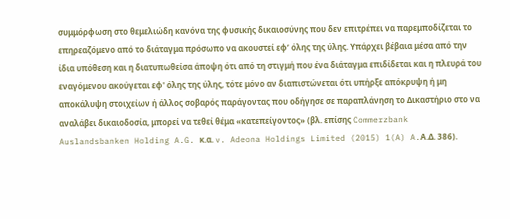συμμόρφωση στο θεμελιώδη κανόνα της φυσικής δικαιοσύνης που δεν επιτρέπει να παρεμποδίζεται το επηρεαζόμενο από το διάταγμα πρόσωπο να ακουστεί εφ’ όλης της ύλης. Υπάρχει βέβαια μέσα από την ίδια υπόθεση και η διατυπωθείσα άποψη ότι από τη στιγμή που ένα διάταγμα επιδίδεται και η πλευρά του εναγόμενου ακούγεται εφ' όλης της ύλης, τότε μόνο αν διαπιστώνεται ότι υπήρξε απόκρυψη ή μη αποκάλυψη στοιχείων ή άλλος σοβαρός παράγοντας που οδήγησε σε παραπλάνηση το Δικαστήριο στο να αναλάβει δικαιοδοσία, μπορεί να τεθεί θέμα «κατεπείγοντος» (βλ. επίσης Commerzbank Auslandsbanken Holding A.G. κ.α. v. Adeona Holdings Limited (2015) 1(A) A.Α.Δ. 386).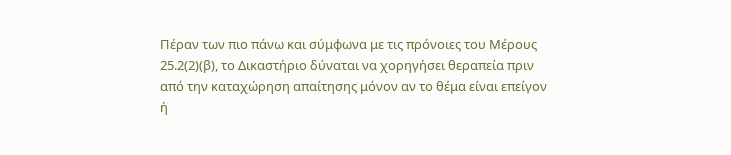Πέραν των πιο πάνω και σύμφωνα με τις πρόνοιες του Μέρους 25.2(2)(β), το Δικαστήριο δύναται να χορηγήσει θεραπεία πριν από την καταχώρηση απαίτησης μόνον αν το θέμα είναι επείγον ή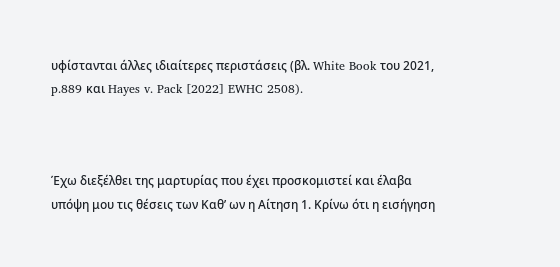υφίστανται άλλες ιδιαίτερες περιστάσεις (βλ. White Book του 2021, p.889 και Hayes v. Pack [2022] EWHC 2508).



Έχω διεξέλθει της μαρτυρίας που έχει προσκομιστεί και έλαβα υπόψη μου τις θέσεις των Καθ’ ων η Αίτηση 1. Κρίνω ότι η εισήγηση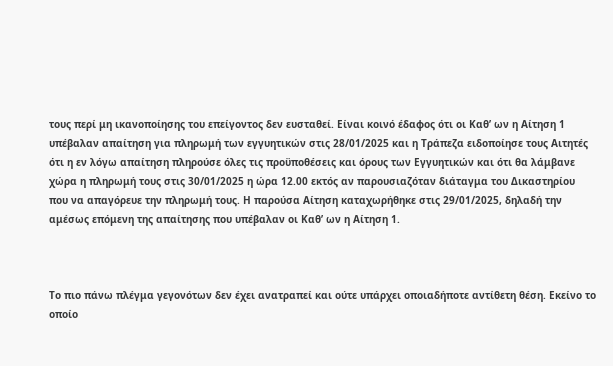τους περί μη ικανοποίησης του επείγοντος δεν ευσταθεί. Είναι κοινό έδαφος ότι οι Καθ’ ων η Αίτηση 1 υπέβαλαν απαίτηση για πληρωμή των εγγυητικών στις 28/01/2025 και η Τράπεζα ειδοποίησε τους Αιτητές ότι η εν λόγω απαίτηση πληρούσε όλες τις προϋποθέσεις και όρους των Εγγυητικών και ότι θα λάμβανε χώρα η πληρωμή τους στις 30/01/2025 η ώρα 12.00 εκτός αν παρουσιαζόταν διάταγμα του Δικαστηρίου που να απαγόρευε την πληρωμή τους. Η παρούσα Αίτηση καταχωρήθηκε στις 29/01/2025, δηλαδή την αμέσως επόμενη της απαίτησης που υπέβαλαν οι Καθ’ ων η Αίτηση 1.



Το πιο πάνω πλέγμα γεγονότων δεν έχει ανατραπεί και ούτε υπάρχει οποιαδήποτε αντίθετη θέση. Εκείνο το οποίο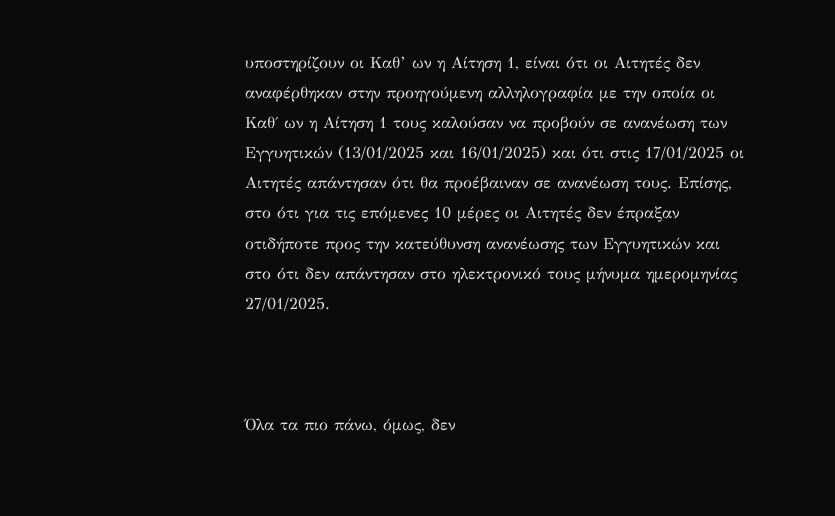υποστηρίζουν οι Καθ’ ων η Αίτηση 1, είναι ότι οι Αιτητές δεν αναφέρθηκαν στην προηγούμενη αλληλογραφία με την οποία οι Καθ΄ ων η Αίτηση 1 τους καλούσαν να προβούν σε ανανέωση των Εγγυητικών (13/01/2025 και 16/01/2025) και ότι στις 17/01/2025 οι Αιτητές απάντησαν ότι θα προέβαιναν σε ανανέωση τους. Επίσης, στο ότι για τις επόμενες 10 μέρες οι Αιτητές δεν έπραξαν οτιδήποτε προς την κατεύθυνση ανανέωσης των Εγγυητικών και στο ότι δεν απάντησαν στο ηλεκτρονικό τους μήνυμα ημερομηνίας 27/01/2025.



Όλα τα πιο πάνω, όμως, δεν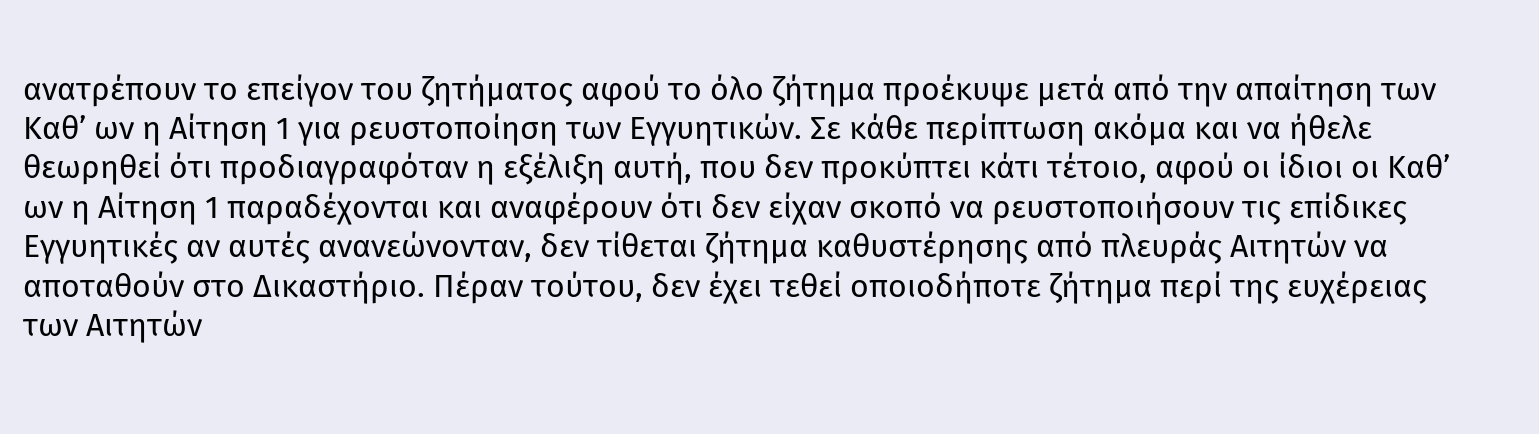ανατρέπουν το επείγον του ζητήματος αφού το όλο ζήτημα προέκυψε μετά από την απαίτηση των Καθ’ ων η Αίτηση 1 για ρευστοποίηση των Εγγυητικών. Σε κάθε περίπτωση ακόμα και να ήθελε θεωρηθεί ότι προδιαγραφόταν η εξέλιξη αυτή, που δεν προκύπτει κάτι τέτοιο, αφού οι ίδιοι οι Καθ’ ων η Αίτηση 1 παραδέχονται και αναφέρουν ότι δεν είχαν σκοπό να ρευστοποιήσουν τις επίδικες Εγγυητικές αν αυτές ανανεώνονταν, δεν τίθεται ζήτημα καθυστέρησης από πλευράς Αιτητών να αποταθούν στο Δικαστήριο. Πέραν τούτου, δεν έχει τεθεί οποιοδήποτε ζήτημα περί της ευχέρειας των Αιτητών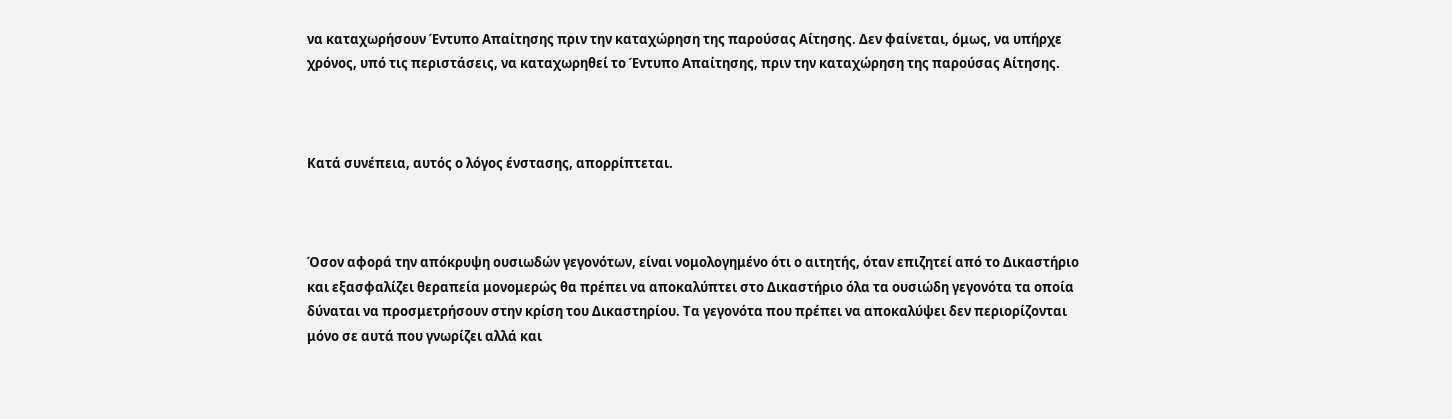να καταχωρήσουν Έντυπο Απαίτησης πριν την καταχώρηση της παρούσας Αίτησης. Δεν φαίνεται, όμως, να υπήρχε χρόνος, υπό τις περιστάσεις, να καταχωρηθεί το Έντυπο Απαίτησης, πριν την καταχώρηση της παρούσας Αίτησης.



Κατά συνέπεια, αυτός ο λόγος ένστασης, απορρίπτεται.



Όσον αφορά την απόκρυψη ουσιωδών γεγονότων, είναι νομολογημένο ότι ο αιτητής, όταν επιζητεί από το Δικαστήριο και εξασφαλίζει θεραπεία μονομερώς θα πρέπει να αποκαλύπτει στο Δικαστήριο όλα τα ουσιώδη γεγονότα τα οποία δύναται να προσμετρήσουν στην κρίση του Δικαστηρίου. Τα γεγονότα που πρέπει να αποκαλύψει δεν περιορίζονται μόνο σε αυτά που γνωρίζει αλλά και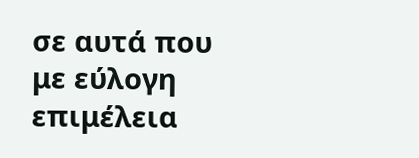σε αυτά που με εύλογη επιμέλεια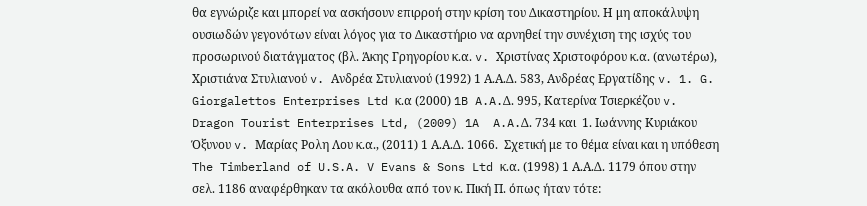θα εγνώριζε και μπορεί να ασκήσουν επιρροή στην κρίση του Δικαστηρίου. Η μη αποκάλυψη ουσιωδών γεγονότων είναι λόγος για το Δικαστήριο να αρνηθεί την συνέχιση της ισχύς του προσωρινού διατάγματος (βλ. Άκης Γρηγορίου κ.α. v. Xριστίνας Χριστοφόρου κ.α. (ανωτέρω), Χριστιάνα Στυλιανού v. Aνδρέα Στυλιανού (1992) 1 Α.Α.Δ. 583, Ανδρέας Εργατίδης v. 1. G. Giorgalettos Enterprises Ltd κ.α (2000) 1B A.A.Δ. 995, Κατερίνα Τσιερκέζου v. Dragon Tourist Enterprises Ltd, (2009) 1A  A.A.Δ. 734 και  1. Ιωάννης Κυριάκου Όξυνου v. Μαρίας Ρολη Λου κ.α., (2011) 1 Α.Α.Δ. 1066.  Σχετική με το θέμα είναι και η υπόθεση The Timberland of U.S.A. V Evans & Sons Ltd κ.α. (1998) 1 Α.Α.Δ. 1179 όπου στην σελ. 1186 αναφέρθηκαν τα ακόλουθα από τον κ. Πική Π. όπως ήταν τότε: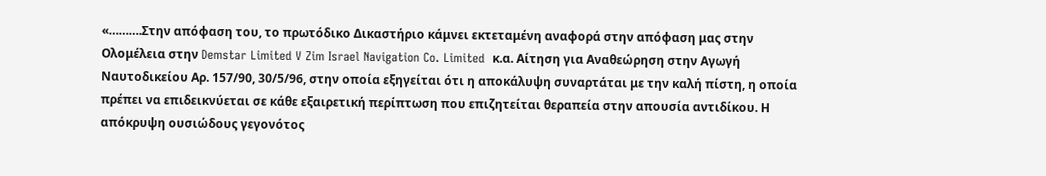«……….Στην απόφαση του, το πρωτόδικο Δικαστήριο κάμνει εκτεταμένη αναφορά στην απόφαση μας στην Ολομέλεια στην Demstar Limited V Zim Israel Navigation Co. Limited  κ.α. Αίτηση για Αναθεώρηση στην Αγωγή Ναυτοδικείου Αρ. 157/90, 30/5/96, στην οποία εξηγείται ότι η αποκάλυψη συναρτάται με την καλή πίστη, η οποία πρέπει να επιδεικνύεται σε κάθε εξαιρετική περίπτωση που επιζητείται θεραπεία στην απουσία αντιδίκου. Η απόκρυψη ουσιώδους γεγονότος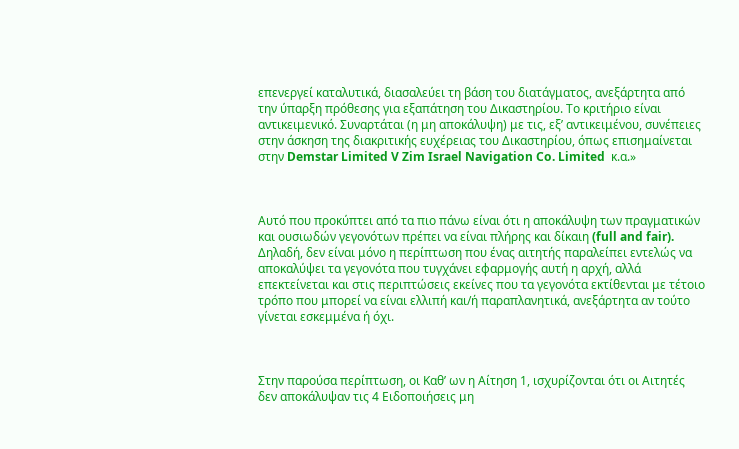επενεργεί καταλυτικά, διασαλεύει τη βάση του διατάγματος, ανεξάρτητα από την ύπαρξη πρόθεσης για εξαπάτηση του Δικαστηρίου. Το κριτήριο είναι αντικειμενικό. Συναρτάται (η μη αποκάλυψη) με τις, εξ’ αντικειμένου, συνέπειες στην άσκηση της διακριτικής ευχέρειας του Δικαστηρίου, όπως επισημαίνεται στην Demstar Limited V Zim Israel Navigation Co. Limited  κ.α.»



Αυτό που προκύπτει από τα πιο πάνω είναι ότι η αποκάλυψη των πραγματικών και ουσιωδών γεγονότων πρέπει να είναι πλήρης και δίκαιη (full and fair). Δηλαδή, δεν είναι μόνο η περίπτωση που ένας αιτητής παραλείπει εντελώς να αποκαλύψει τα γεγονότα που τυγχάνει εφαρμογής αυτή η αρχή, αλλά επεκτείνεται και στις περιπτώσεις εκείνες που τα γεγονότα εκτίθενται με τέτοιο τρόπο που μπορεί να είναι ελλιπή και/ή παραπλανητικά, ανεξάρτητα αν τούτο γίνεται εσκεμμένα ή όχι.



Στην παρούσα περίπτωση, οι Καθ’ ων η Αίτηση 1, ισχυρίζονται ότι οι Αιτητές δεν αποκάλυψαν τις 4 Ειδοποιήσεις μη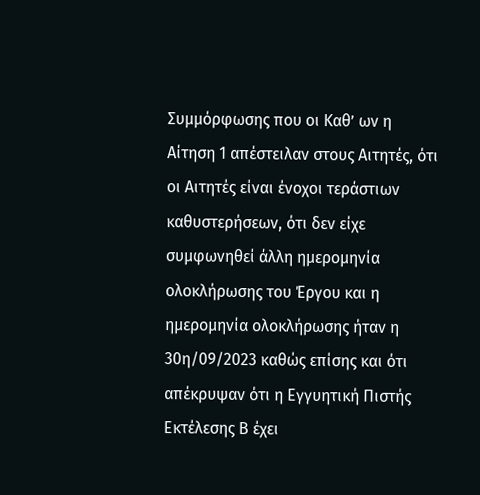Συμμόρφωσης που οι Καθ’ ων η Αίτηση 1 απέστειλαν στους Αιτητές, ότι οι Αιτητές είναι ένοχοι τεράστιων καθυστερήσεων, ότι δεν είχε συμφωνηθεί άλλη ημερομηνία ολοκλήρωσης του Έργου και η ημερομηνία ολοκλήρωσης ήταν η 30η/09/2023 καθώς επίσης και ότι απέκρυψαν ότι η Εγγυητική Πιστής Εκτέλεσης Β έχει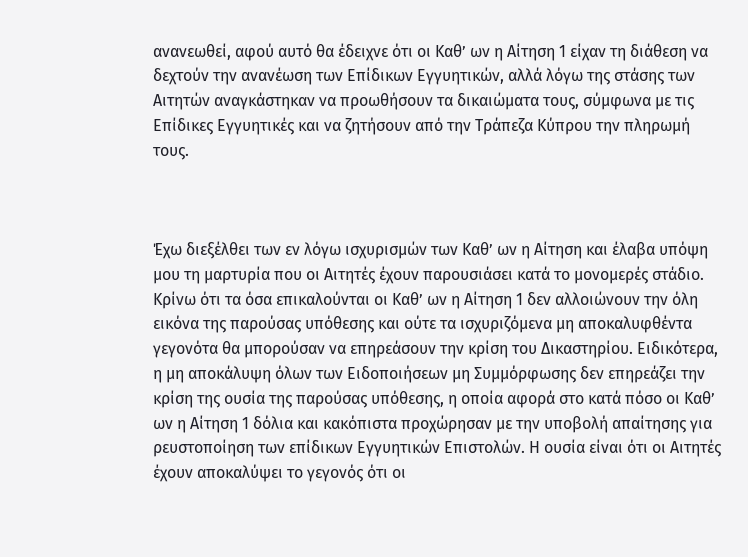ανανεωθεί, αφού αυτό θα έδειχνε ότι οι Καθ’ ων η Αίτηση 1 είχαν τη διάθεση να δεχτούν την ανανέωση των Επίδικων Εγγυητικών, αλλά λόγω της στάσης των Αιτητών αναγκάστηκαν να προωθήσουν τα δικαιώματα τους, σύμφωνα με τις Επίδικες Εγγυητικές και να ζητήσουν από την Τράπεζα Κύπρου την πληρωμή τους.



Έχω διεξέλθει των εν λόγω ισχυρισμών των Καθ’ ων η Αίτηση και έλαβα υπόψη μου τη μαρτυρία που οι Αιτητές έχουν παρουσιάσει κατά το μονομερές στάδιο. Κρίνω ότι τα όσα επικαλούνται οι Καθ’ ων η Αίτηση 1 δεν αλλοιώνουν την όλη εικόνα της παρούσας υπόθεσης και ούτε τα ισχυριζόμενα μη αποκαλυφθέντα γεγονότα θα μπορούσαν να επηρεάσουν την κρίση του Δικαστηρίου. Ειδικότερα, η μη αποκάλυψη όλων των Ειδοποιήσεων μη Συμμόρφωσης δεν επηρεάζει την κρίση της ουσία της παρούσας υπόθεσης, η οποία αφορά στο κατά πόσο οι Καθ’ ων η Αίτηση 1 δόλια και κακόπιστα προχώρησαν με την υποβολή απαίτησης για ρευστοποίηση των επίδικων Εγγυητικών Επιστολών. Η ουσία είναι ότι οι Αιτητές έχουν αποκαλύψει το γεγονός ότι οι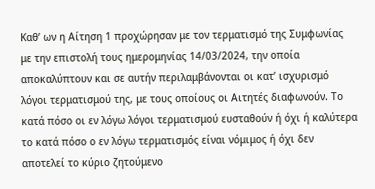Καθ’ ων η Αίτηση 1 προχώρησαν με τον τερματισμό της Συμφωνίας με την επιστολή τους ημερομηνίας 14/03/2024, την οποία αποκαλύπτουν και σε αυτήν περιλαμβάνονται οι κατ’ ισχυρισμό λόγοι τερματισμού της, με τους οποίους οι Αιτητές διαφωνούν. Το κατά πόσο οι εν λόγω λόγοι τερματισμού ευσταθούν ή όχι ή καλύτερα το κατά πόσο ο εν λόγω τερματισμός είναι νόμιμος ή όχι δεν αποτελεί το κύριο ζητούμενο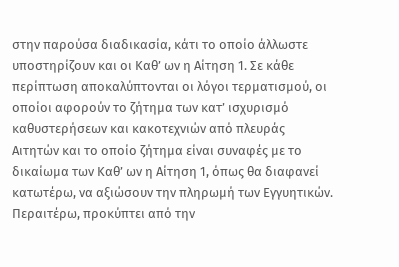στην παρούσα διαδικασία, κάτι το οποίο άλλωστε υποστηρίζουν και οι Καθ’ ων η Αίτηση 1. Σε κάθε περίπτωση αποκαλύπτονται οι λόγοι τερματισμού, οι οποίοι αφορούν το ζήτημα των κατ’ ισχυρισμό καθυστερήσεων και κακοτεχνιών από πλευράς Αιτητών και το οποίο ζήτημα είναι συναφές με το δικαίωμα των Καθ’ ων η Αίτηση 1, όπως θα διαφανεί κατωτέρω, να αξιώσουν την πληρωμή των Εγγυητικών. Περαιτέρω, προκύπτει από την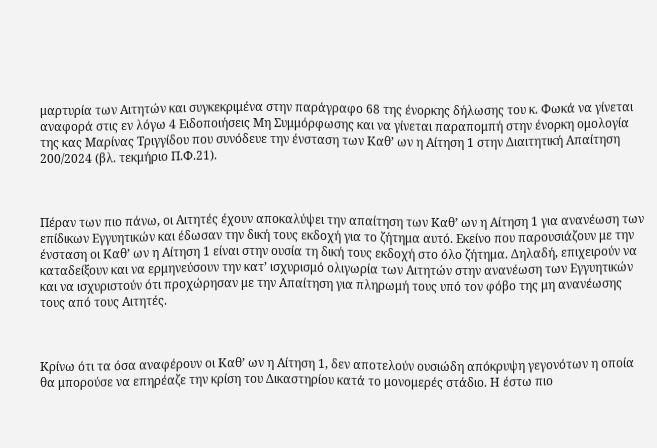μαρτυρία των Αιτητών και συγκεκριμένα στην παράγραφο 68 της ένορκης δήλωσης του κ. Φωκά να γίνεται αναφορά στις εν λόγω 4 Ειδοποιήσεις Μη Συμμόρφωσης και να γίνεται παραπομπή στην ένορκη ομολογία της κας Μαρίνας Τριγγίδου που συνόδευε την ένσταση των Καθ’ ων η Αίτηση 1 στην Διαιτητική Απαίτηση 200/2024 (βλ. τεκμήριο Π.Φ.21).



Πέραν των πιο πάνω, οι Αιτητές έχουν αποκαλύψει την απαίτηση των Καθ’ ων η Αίτηση 1 για ανανέωση των επίδικων Εγγυητικών και έδωσαν την δική τους εκδοχή για το ζήτημα αυτό. Εκείνο που παρουσιάζουν με την ένσταση οι Καθ’ ων η Αίτηση 1 είναι στην ουσία τη δική τους εκδοχή στο όλο ζήτημα. Δηλαδή, επιχειρούν να καταδείξουν και να ερμηνεύσουν την κατ’ ισχυρισμό ολιγωρία των Αιτητών στην ανανέωση των Εγγυητικών και να ισχυριστούν ότι προχώρησαν με την Απαίτηση για πληρωμή τους υπό τον φόβο της μη ανανέωσης τους από τους Αιτητές.



Κρίνω ότι τα όσα αναφέρουν οι Καθ’ ων η Αίτηση 1, δεν αποτελούν ουσιώδη απόκρυψη γεγονότων η οποία θα μπορούσε να επηρέαζε την κρίση του Δικαστηρίου κατά το μονομερές στάδιο. Η έστω πιο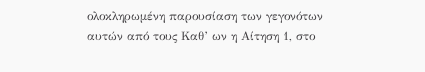ολοκληρωμένη παρουσίαση των γεγονότων αυτών από τους Καθ’ ων η Αίτηση 1, στο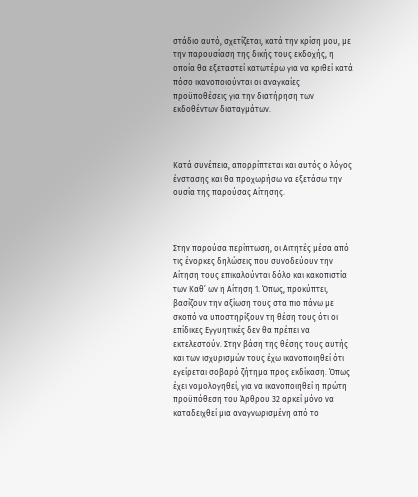στάδιο αυτό, σχετίζεται, κατά την κρίση μου, με την παρουσίαση της δικής τους εκδοχής, η οποία θα εξεταστεί κατωτέρω για να κριθεί κατά πόσο ικανοποιούνται οι αναγκαίες προϋποθέσεις για την διατήρηση των εκδοθέντων διαταγμάτων.



Κατά συνέπεια, απορρίπτεται και αυτός ο λόγος ένστασης και θα προχωρήσω να εξετάσω την ουσία της παρούσας Αίτησης.



Στην παρούσα περίπτωση, οι Αιτητές μέσα από τις ένορκες δηλώσεις που συνοδεύουν την Αίτηση τους επικαλούνται δόλο και κακοπιστία των Καθ’ ων η Αίτηση 1. Όπως, προκύπτει, βασίζουν την αξίωση τους στα πιο πάνω με σκοπό να υποστηρίξουν τη θέση τους ότι οι επίδικες Εγγυητικές δεν θα πρέπει να εκτελεστούν. Στην βάση της θέσης τους αυτής και των ισχυρισμών τους έχω ικανοποιηθεί ότι εγείρεται σοβαρό ζήτημα προς εκδίκαση. Όπως έχει νομολογηθεί, για να ικανοποιηθεί η πρώτη προϋπόθεση του Άρθρου 32 αρκεί μόνο να καταδειχθεί μια αναγνωρισμένη από το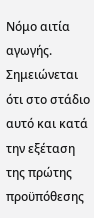Νόμο αιτία αγωγής. Σημειώνεται ότι στο στάδιο αυτό και κατά την εξέταση της πρώτης προϋπόθεσης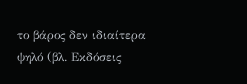το βάρος δεν ιδιαίτερα ψηλό (βλ. Εκδόσεις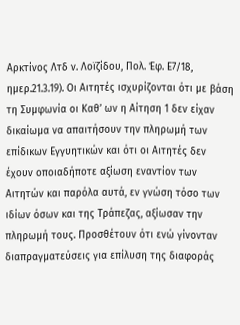Αρκτίνος Λτδ ν. Λοϊζίδου, Πολ. Έφ. Ε7/18, ημερ.21.3.19). Οι Αιτητές ισχυρίζονται ότι με βάση τη Συμφωνία οι Καθ’ ων η Αίτηση 1 δεν είχαν δικαίωμα να απαιτήσουν την πληρωμή των επίδικων Εγγυητικών και ότι οι Αιτητές δεν έχουν οποιαδήποτε αξίωση εναντίον των Αιτητών και παρόλα αυτά, εν γνώση τόσο των ιδίων όσων και της Τράπεζας, αξίωσαν την πληρωμή τους. Προσθέτουν ότι ενώ γίνονταν διαπραγματεύσεις για επίλυση της διαφοράς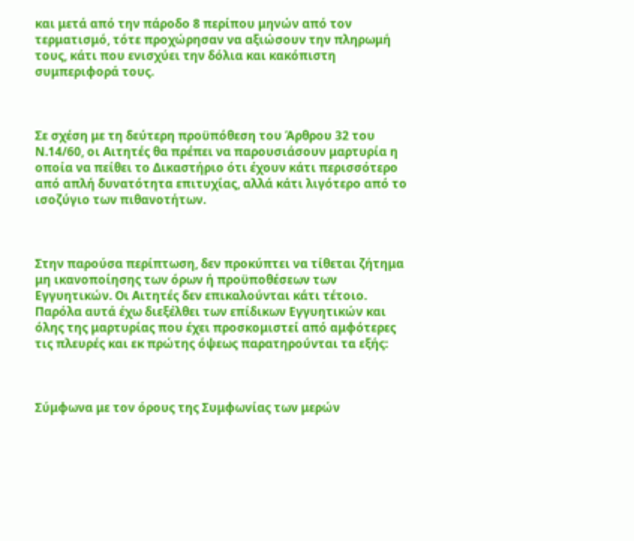και μετά από την πάροδο 8 περίπου μηνών από τον τερματισμό, τότε προχώρησαν να αξιώσουν την πληρωμή τους, κάτι που ενισχύει την δόλια και κακόπιστη συμπεριφορά τους.



Σε σχέση με τη δεύτερη προϋπόθεση του Άρθρου 32 του Ν.14/60, οι Αιτητές θα πρέπει να παρουσιάσουν μαρτυρία η οποία να πείθει το Δικαστήριο ότι έχουν κάτι περισσότερο από απλή δυνατότητα επιτυχίας, αλλά κάτι λιγότερο από το ισοζύγιο των πιθανοτήτων.



Στην παρούσα περίπτωση, δεν προκύπτει να τίθεται ζήτημα μη ικανοποίησης των όρων ή προϋποθέσεων των Εγγυητικών. Οι Αιτητές δεν επικαλούνται κάτι τέτοιο. Παρόλα αυτά έχω διεξέλθει των επίδικων Εγγυητικών και όλης της μαρτυρίας που έχει προσκομιστεί από αμφότερες τις πλευρές και εκ πρώτης όψεως παρατηρούνται τα εξής:



Σύμφωνα με τον όρους της Συμφωνίας των μερών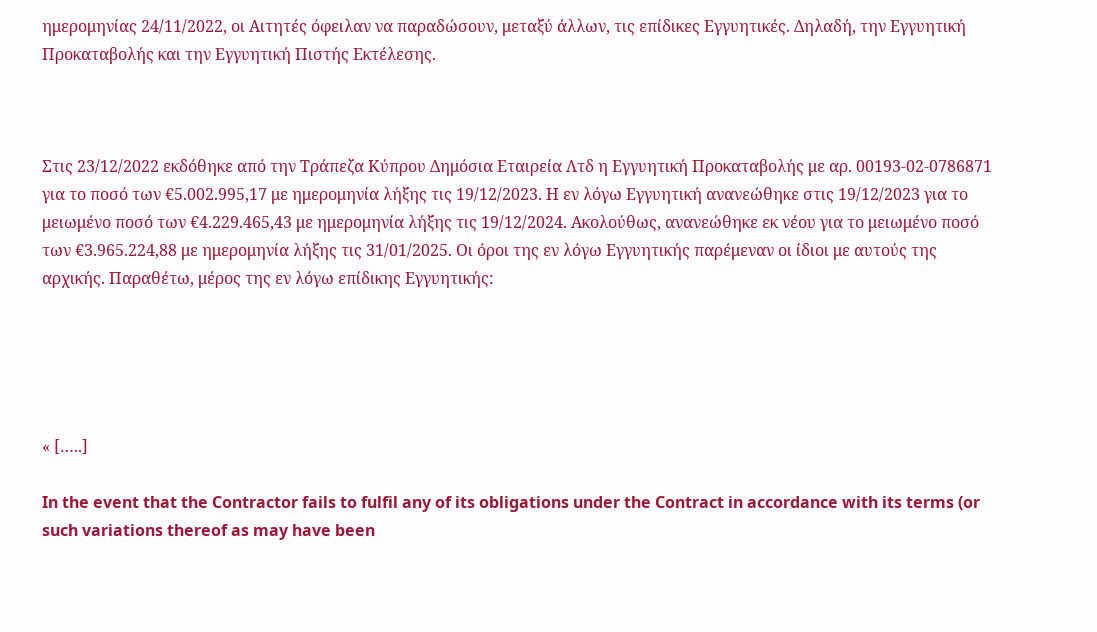ημερομηνίας 24/11/2022, οι Αιτητές όφειλαν να παραδώσουν, μεταξύ άλλων, τις επίδικες Εγγυητικές. Δηλαδή, την Εγγυητική Προκαταβολής και την Εγγυητική Πιστής Εκτέλεσης.



Στις 23/12/2022 εκδόθηκε από την Τράπεζα Κύπρου Δημόσια Εταιρεία Λτδ η Εγγυητική Προκαταβολής με αρ. 00193-02-0786871 για το ποσό των €5.002.995,17 με ημερομηνία λήξης τις 19/12/2023. Η εν λόγω Εγγυητική ανανεώθηκε στις 19/12/2023 για το μειωμένο ποσό των €4.229.465,43 με ημερομηνία λήξης τις 19/12/2024. Ακολούθως, ανανεώθηκε εκ νέου για το μειωμένο ποσό των €3.965.224,88 με ημερομηνία λήξης τις 31/01/2025. Οι όροι της εν λόγω Εγγυητικής παρέμεναν οι ίδιοι με αυτούς της αρχικής. Παραθέτω, μέρος της εν λόγω επίδικης Εγγυητικής:





« […..]

In the event that the Contractor fails to fulfil any of its obligations under the Contract in accordance with its terms (or such variations thereof as may have been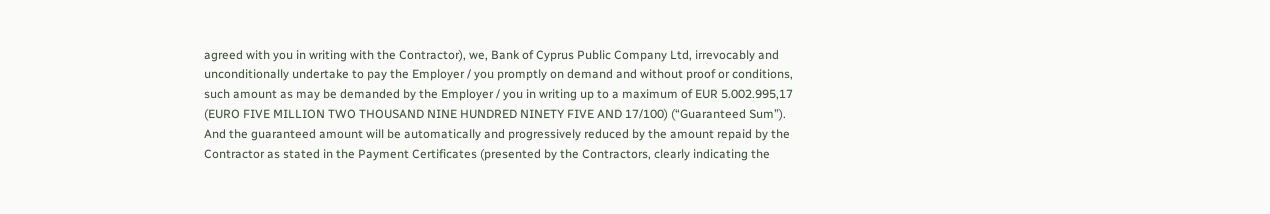agreed with you in writing with the Contractor), we, Bank of Cyprus Public Company Ltd, irrevocably and unconditionally undertake to pay the Employer / you promptly on demand and without proof or conditions, such amount as may be demanded by the Employer / you in writing up to a maximum of EUR 5.002.995,17 (EURO FIVE MILLION TWO THOUSAND NINE HUNDRED NINETY FIVE AND 17/100) (“Guaranteed Sum”). And the guaranteed amount will be automatically and progressively reduced by the amount repaid by the Contractor as stated in the Payment Certificates (presented by the Contractors, clearly indicating the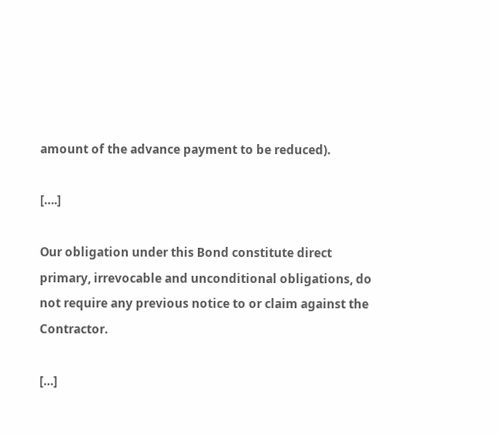amount of the advance payment to be reduced).

[….]

Our obligation under this Bond constitute direct primary, irrevocable and unconditional obligations, do not require any previous notice to or claim against the Contractor.

[…]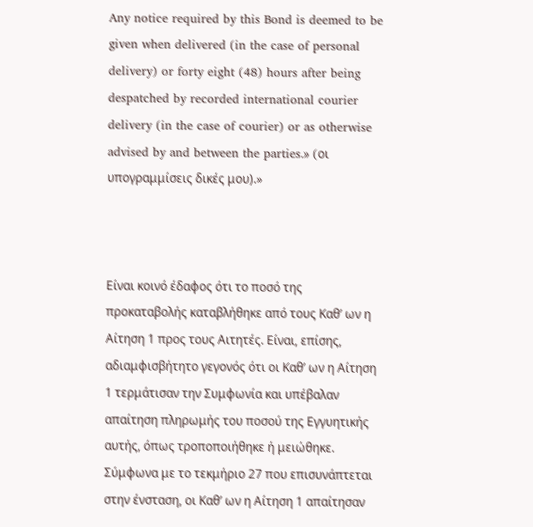Any notice required by this Bond is deemed to be given when delivered (in the case of personal delivery) or forty eight (48) hours after being despatched by recorded international courier delivery (in the case of courier) or as otherwise advised by and between the parties.» (oι υπογραμμίσεις δικές μου).»



Είναι κοινό έδαφος ότι το ποσό της προκαταβολής καταβλήθηκε από τους Καθ’ ων η Αίτηση 1 προς τους Αιτητές. Είναι, επίσης, αδιαμφισβήτητο γεγονός ότι οι Καθ’ ων η Αίτηση 1 τερμάτισαν την Συμφωνία και υπέβαλαν απαίτηση πληρωμής του ποσού της Εγγυητικής αυτής, όπως τροποποιήθηκε ή μειώθηκε.  Σύμφωνα με το τεκμήριο 27 που επισυνάπτεται στην ένσταση, οι Καθ’ ων η Αίτηση 1 απαίτησαν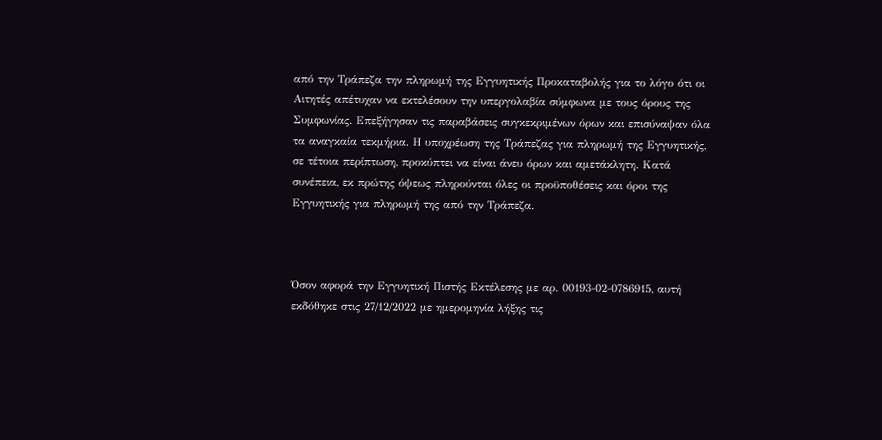από την Τράπεζα την πληρωμή της Εγγυητικής Προκαταβολής για το λόγο ότι οι Αιτητές απέτυχαν να εκτελέσουν την υπεργολαβία σύμφωνα με τους όρους της Συμφωνίας. Επεξήγησαν τις παραβάσεις συγκεκριμένων όρων και επισύναψαν όλα τα αναγκαία τεκμήρια. Η υποχρέωση της Τράπεζας για πληρωμή της Εγγυητικής, σε τέτοια περίπτωση, προκύπτει να είναι άνευ όρων και αμετάκλητη. Κατά συνέπεια, εκ πρώτης όψεως πληρούνται όλες οι προϋποθέσεις και όροι της Εγγυητικής για πληρωμή της από την Τράπεζα.



Όσον αφορά την Εγγυητική Πιστής Εκτέλεσης με αρ. 00193-02-0786915, αυτή εκδόθηκε στις 27/12/2022 με ημερομηνία λήξης τις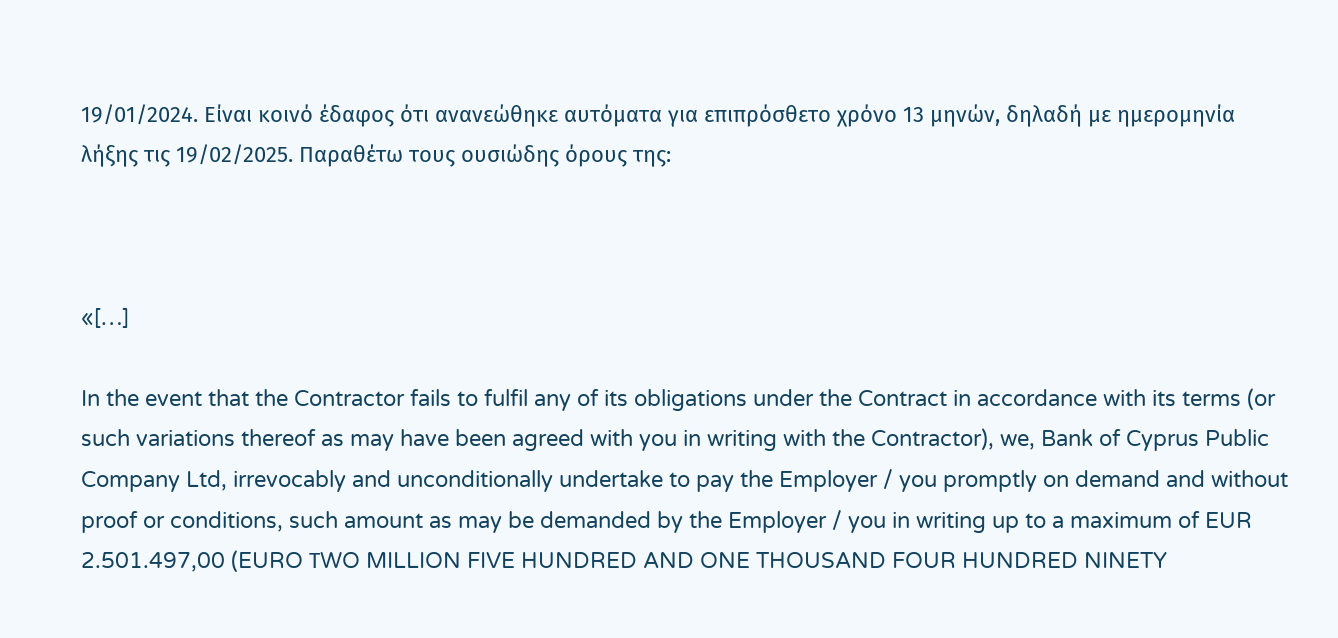19/01/2024. Είναι κοινό έδαφος ότι ανανεώθηκε αυτόματα για επιπρόσθετο χρόνο 13 μηνών, δηλαδή με ημερομηνία λήξης τις 19/02/2025. Παραθέτω τους ουσιώδης όρους της:



«[…]

In the event that the Contractor fails to fulfil any of its obligations under the Contract in accordance with its terms (or such variations thereof as may have been agreed with you in writing with the Contractor), we, Bank of Cyprus Public Company Ltd, irrevocably and unconditionally undertake to pay the Employer / you promptly on demand and without proof or conditions, such amount as may be demanded by the Employer / you in writing up to a maximum of EUR 2.501.497,00 (EURO ΤWO MILLION FIVE HUNDRED AND ONE THOUSAND FOUR HUNDRED NINETY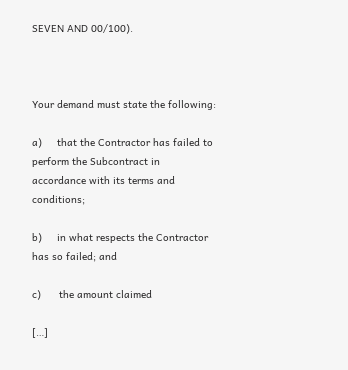SEVEN AND 00/100).



Your demand must state the following:

a)     that the Contractor has failed to perform the Subcontract in accordance with its terms and conditions;

b)     in what respects the Contractor has so failed; and

c)      the amount claimed

[…]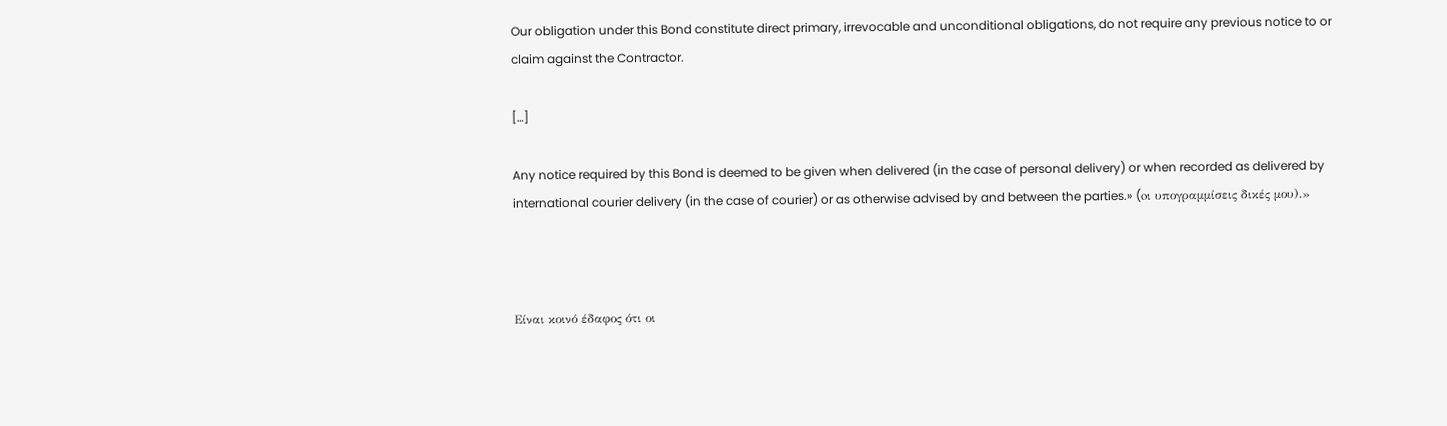Our obligation under this Bond constitute direct primary, irrevocable and unconditional obligations, do not require any previous notice to or claim against the Contractor.

[…]

Any notice required by this Bond is deemed to be given when delivered (in the case of personal delivery) or when recorded as delivered by international courier delivery (in the case of courier) or as otherwise advised by and between the parties.» (oι υπογραμμίσεις δικές μου).»



Είναι κοινό έδαφος ότι οι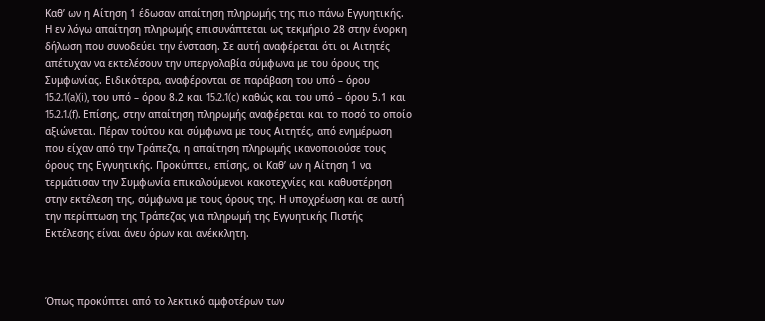Καθ’ ων η Αίτηση 1 έδωσαν απαίτηση πληρωμής της πιο πάνω Εγγυητικής. Η εν λόγω απαίτηση πληρωμής επισυνάπτεται ως τεκμήριο 28 στην ένορκη δήλωση που συνοδεύει την ένσταση. Σε αυτή αναφέρεται ότι οι Αιτητές απέτυχαν να εκτελέσουν την υπεργολαβία σύμφωνα με του όρους της Συμφωνίας. Ειδικότερα, αναφέρονται σε παράβαση του υπό – όρου 15.2.1(a)(i), του υπό – όρου 8.2 και 15.2.1(c) καθώς και του υπό – όρου 5.1 και 15.2.1.(f). Eπίσης, στην απαίτηση πληρωμής αναφέρεται και το ποσό το οποίο αξιώνεται. Πέραν τούτου και σύμφωνα με τους Αιτητές, από ενημέρωση που είχαν από την Τράπεζα, η απαίτηση πληρωμής ικανοποιούσε τους όρους της Εγγυητικής. Προκύπτει, επίσης, οι Καθ’ ων η Αίτηση 1 να τερμάτισαν την Συμφωνία επικαλούμενοι κακοτεχνίες και καθυστέρηση στην εκτέλεση της, σύμφωνα με τους όρους της. Η υποχρέωση και σε αυτή την περίπτωση της Τράπεζας για πληρωμή της Εγγυητικής Πιστής Εκτέλεσης είναι άνευ όρων και ανέκκλητη.



Όπως προκύπτει από το λεκτικό αμφοτέρων των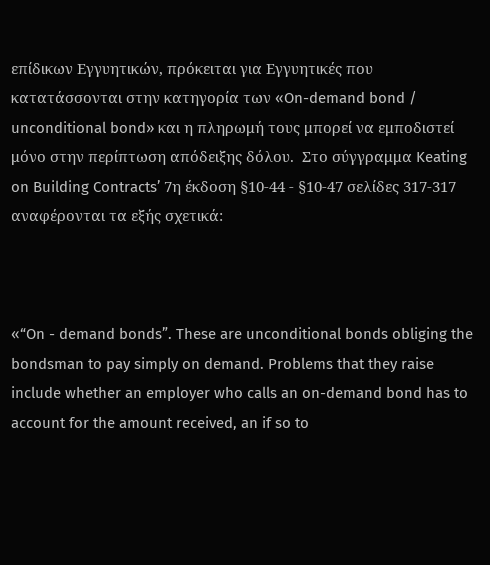επίδικων Εγγυητικών, πρόκειται για Εγγυητικές που κατατάσσονται στην κατηγορία των «On-demand bond / unconditional bond» και η πληρωμή τους μπορεί να εμποδιστεί μόνο στην περίπτωση απόδειξης δόλου.  Στο σύγγραμμα Keating on Building Contracts’ 7η έκδοση §10-44 - §10-47 σελίδες 317-317 αναφέρονται τα εξής σχετικά:



«“On - demand bonds”. These are unconditional bonds obliging the bondsman to pay simply on demand. Problems that they raise include whether an employer who calls an on-demand bond has to account for the amount received, an if so to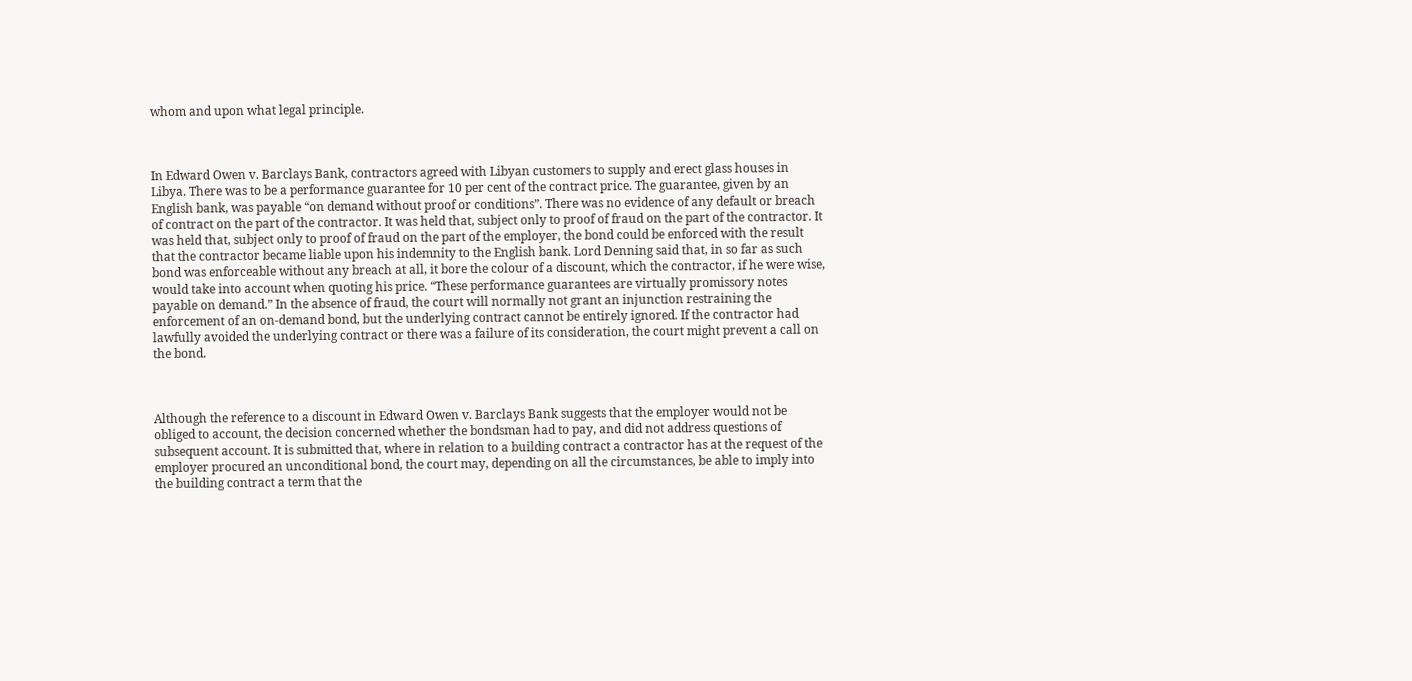whom and upon what legal principle.



In Edward Owen v. Barclays Bank, contractors agreed with Libyan customers to supply and erect glass houses in Libya. There was to be a performance guarantee for 10 per cent of the contract price. The guarantee, given by an English bank, was payable “on demand without proof or conditions”. There was no evidence of any default or breach of contract on the part of the contractor. It was held that, subject only to proof of fraud on the part of the contractor. It was held that, subject only to proof of fraud on the part of the employer, the bond could be enforced with the result that the contractor became liable upon his indemnity to the English bank. Lord Denning said that, in so far as such bond was enforceable without any breach at all, it bore the colour of a discount, which the contractor, if he were wise, would take into account when quoting his price. “These performance guarantees are virtually promissory notes payable on demand.” In the absence of fraud, the court will normally not grant an injunction restraining the enforcement of an on-demand bond, but the underlying contract cannot be entirely ignored. If the contractor had lawfully avoided the underlying contract or there was a failure of its consideration, the court might prevent a call on the bond.



Although the reference to a discount in Edward Owen v. Barclays Bank suggests that the employer would not be obliged to account, the decision concerned whether the bondsman had to pay, and did not address questions of subsequent account. It is submitted that, where in relation to a building contract a contractor has at the request of the employer procured an unconditional bond, the court may, depending on all the circumstances, be able to imply into the building contract a term that the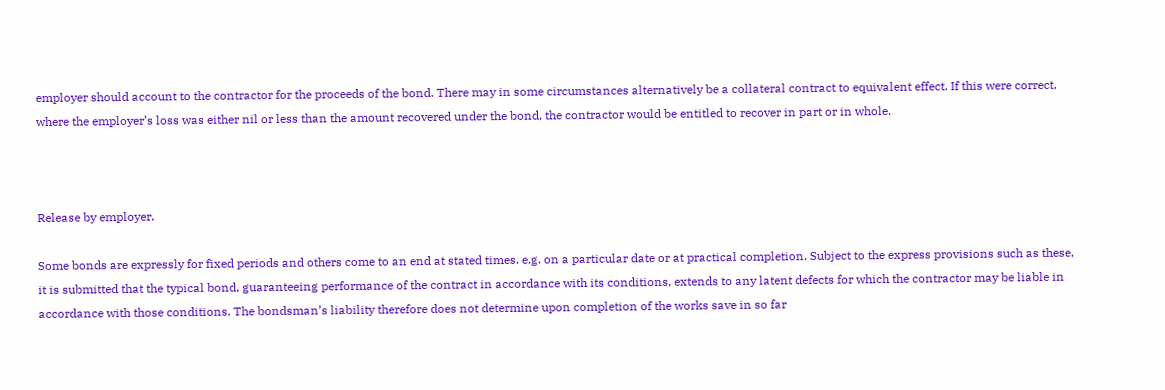employer should account to the contractor for the proceeds of the bond. There may in some circumstances alternatively be a collateral contract to equivalent effect. If this were correct, where the employer’s loss was either nil or less than the amount recovered under the bond, the contractor would be entitled to recover in part or in whole.



Release by employer.

Some bonds are expressly for fixed periods and others come to an end at stated times. e.g. on a particular date or at practical completion. Subject to the express provisions such as these, it is submitted that the typical bond, guaranteeing performance of the contract in accordance with its conditions, extends to any latent defects for which the contractor may be liable in accordance with those conditions. The bondsman’s liability therefore does not determine upon completion of the works save in so far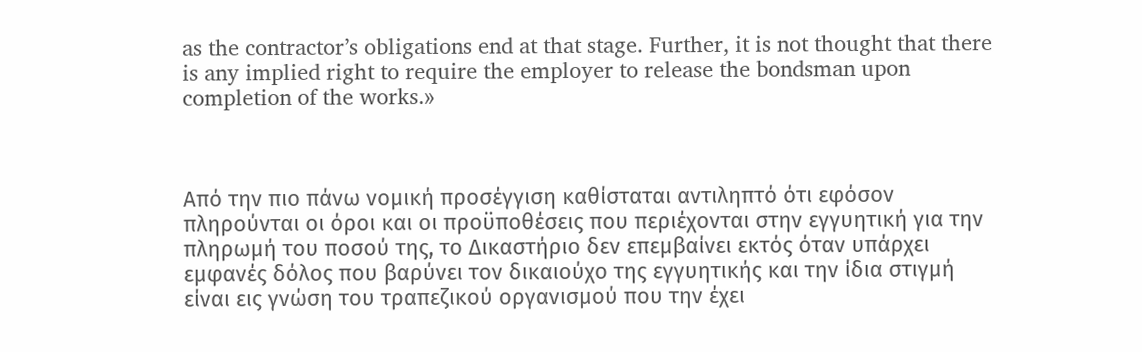as the contractor’s obligations end at that stage. Further, it is not thought that there is any implied right to require the employer to release the bondsman upon completion of the works.»



Από την πιο πάνω νομική προσέγγιση καθίσταται αντιληπτό ότι εφόσον πληρούνται οι όροι και οι προϋποθέσεις που περιέχονται στην εγγυητική για την πληρωμή του ποσού της, το Δικαστήριο δεν επεμβαίνει εκτός όταν υπάρχει εμφανές δόλος που βαρύνει τον δικαιούχο της εγγυητικής και την ίδια στιγμή είναι εις γνώση του τραπεζικού οργανισμού που την έχει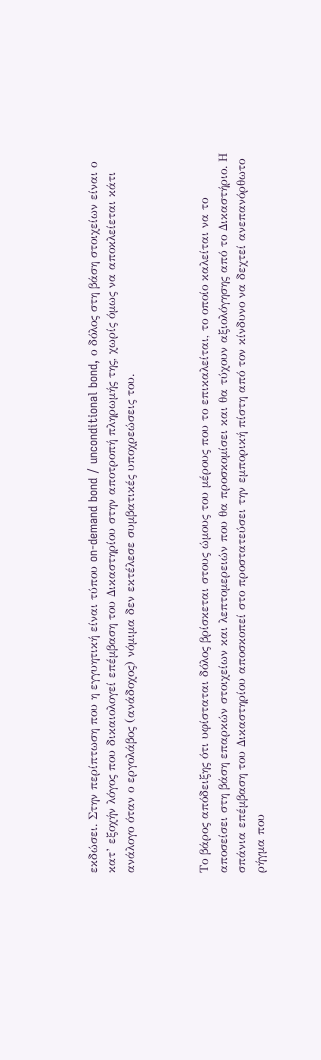εκδώσει. Στην περίπτωση που η εγγυητική είναι τύπου on-demand bond / unconditional bond, ο δόλος στη βάση στοιχείων είναι ο κατ’ εξοχήν λόγος που δικαιολογεί επέμβαση του Δικαστηρίου στην αποτροπή πληρωμής της, χωρίς όμως να αποκλείεται κάτι ανάλογο όταν ο εργολάβος (ανάδοχος) νόμιμα δεν εκτέλεσε συμβατικές υποχρεώσεις του.



Το βάρος απόδειξης ότι υφίσταται δόλος βρίσκεται στους ώμους του μέρους που το επικαλείται, το οποίο καλείται να το αποσείσει στη βάση επαρκών στοιχείων και λεπτομερειών που θα προσκομίσει και θα τύχουν αξιολόγησης από το Δικαστήριο. Η σπάνια επέμβαση του Δικαστηρίου αποσκοπεί στο προστατεύσει την εμπορική πίστη από τον κίνδυνο να δεχτεί ανεπανόρθωτο ρήγμα που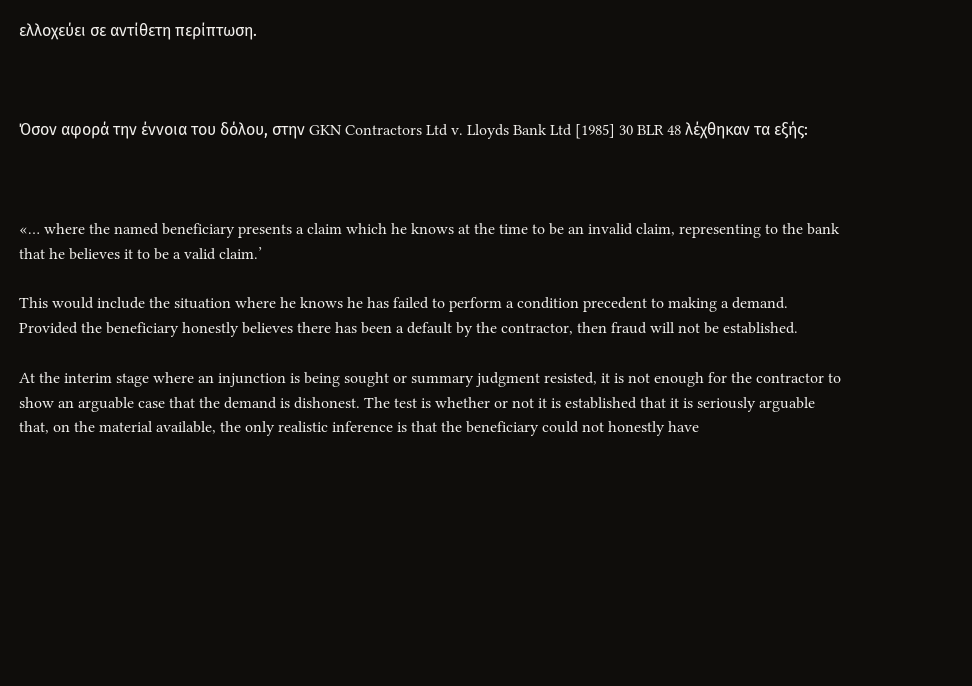ελλοχεύει σε αντίθετη περίπτωση.



Όσον αφορά την έννοια του δόλου, στην GKN Contractors Ltd v. Lloyds Bank Ltd [1985] 30 BLR 48 λέχθηκαν τα εξής:



«… where the named beneficiary presents a claim which he knows at the time to be an invalid claim, representing to the bank that he believes it to be a valid claim.’

This would include the situation where he knows he has failed to perform a condition precedent to making a demand. Provided the beneficiary honestly believes there has been a default by the contractor, then fraud will not be established.

At the interim stage where an injunction is being sought or summary judgment resisted, it is not enough for the contractor to show an arguable case that the demand is dishonest. The test is whether or not it is established that it is seriously arguable that, on the material available, the only realistic inference is that the beneficiary could not honestly have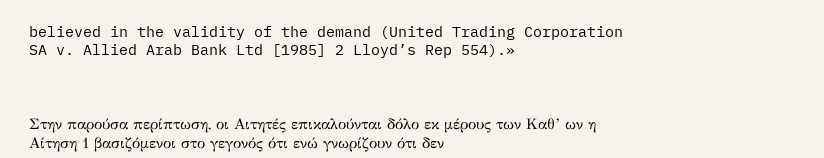believed in the validity of the demand (United Trading Corporation SA v. Allied Arab Bank Ltd [1985] 2 Lloyd’s Rep 554).»



Στην παρούσα περίπτωση, οι Αιτητές επικαλούνται δόλο εκ μέρους των Καθ’ ων η Αίτηση 1 βασιζόμενοι στο γεγονός ότι ενώ γνωρίζουν ότι δεν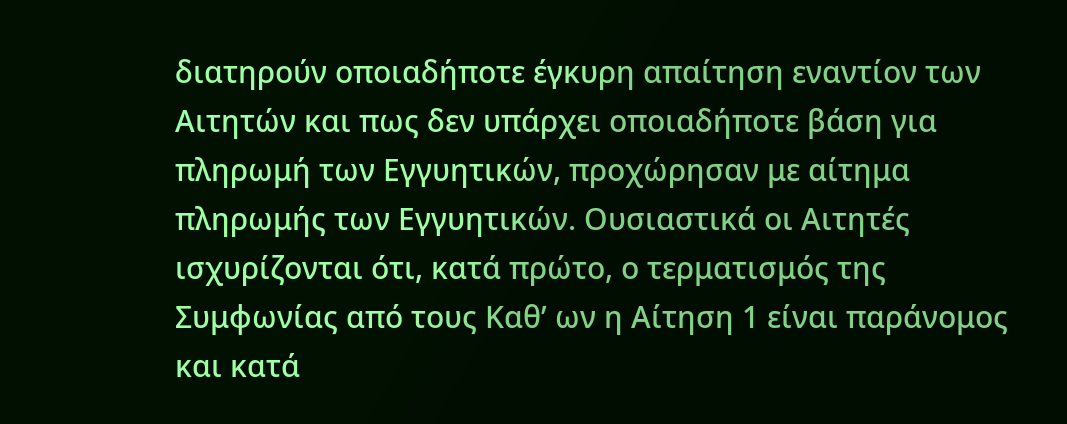διατηρούν οποιαδήποτε έγκυρη απαίτηση εναντίον των Αιτητών και πως δεν υπάρχει οποιαδήποτε βάση για πληρωμή των Εγγυητικών, προχώρησαν με αίτημα πληρωμής των Εγγυητικών. Ουσιαστικά οι Αιτητές ισχυρίζονται ότι, κατά πρώτο, ο τερματισμός της Συμφωνίας από τους Καθ’ ων η Αίτηση 1 είναι παράνομος και κατά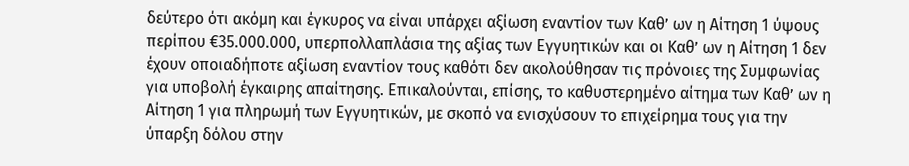δεύτερο ότι ακόμη και έγκυρος να είναι υπάρχει αξίωση εναντίον των Καθ’ ων η Αίτηση 1 ύψους περίπου €35.000.000, υπερπολλαπλάσια της αξίας των Εγγυητικών και οι Καθ’ ων η Αίτηση 1 δεν έχουν οποιαδήποτε αξίωση εναντίον τους καθότι δεν ακολούθησαν τις πρόνοιες της Συμφωνίας για υποβολή έγκαιρης απαίτησης. Επικαλούνται, επίσης, το καθυστερημένο αίτημα των Καθ’ ων η Αίτηση 1 για πληρωμή των Εγγυητικών, με σκοπό να ενισχύσουν το επιχείρημα τους για την ύπαρξη δόλου στην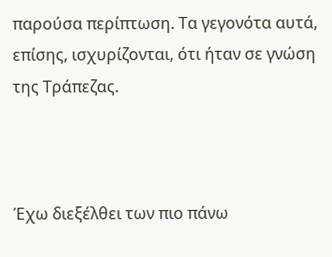παρούσα περίπτωση. Τα γεγονότα αυτά, επίσης, ισχυρίζονται, ότι ήταν σε γνώση της Τράπεζας.



Έχω διεξέλθει των πιο πάνω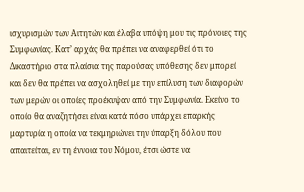ισχυρισμών των Αιτητών και έλαβα υπόψη μου τις πρόνοιες της Συμφωνίας. Κατ’ αρχάς θα πρέπει να αναφερθεί ότι το Δικαστήριο στα πλαίσια της παρούσας υπόθεσης δεν μπορεί και δεν θα πρέπει να ασχοληθεί με την επίλυση των διαφορών των μερών οι οποίες προέκυψαν από την Συμφωνία. Εκείνο το οποίο θα αναζητήσει είναι κατά πόσο υπάρχει επαρκής μαρτυρία η οποία να τεκμηριώνει την ύπαρξη δόλου που απαιτείται, εν τη έννοια του Νόμου, έτσι ώστε να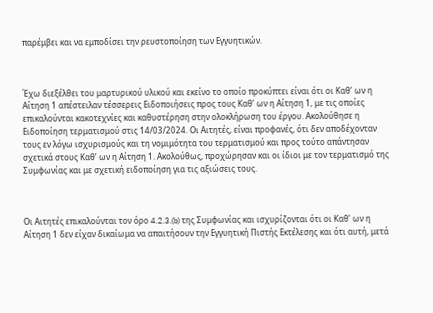παρέμβει και να εμποδίσει την ρευστοποίηση των Εγγυητικών.



Έχω διεξέλθει του μαρτυρικού υλικού και εκείνο το οποίο προκύπτει είναι ότι οι Καθ’ ων η Αίτηση 1 απέστειλαν τέσσερεις Ειδοποιήσεις προς τους Καθ’ ων η Αίτηση 1, με τις οποίες επικαλούνται κακοτεχνίες και καθυστέρηση στην ολοκλήρωση του έργου. Ακολούθησε η Ειδοποίηση τερματισμού στις 14/03/2024. Οι Αιτητές, είναι προφανές, ότι δεν αποδέχονταν τους εν λόγω ισχυρισμούς και τη νομιμότητα του τερματισμού και προς τούτο απάντησαν σχετικά στους Καθ’ ων η Αίτηση 1. Ακολούθως, προχώρησαν και οι ίδιοι με τον τερματισμό της Συμφωνίας και με σχετική ειδοποίηση για τις αξιώσεις τους.



Οι Αιτητές επικαλούνται τον όρο 4.2.3.(b) της Συμφωνίας και ισχυρίζονται ότι οι Καθ’ ων η Αίτηση 1 δεν είχαν δικαίωμα να απαιτήσουν την Εγγυητική Πιστής Εκτέλεσης και ότι αυτή, μετά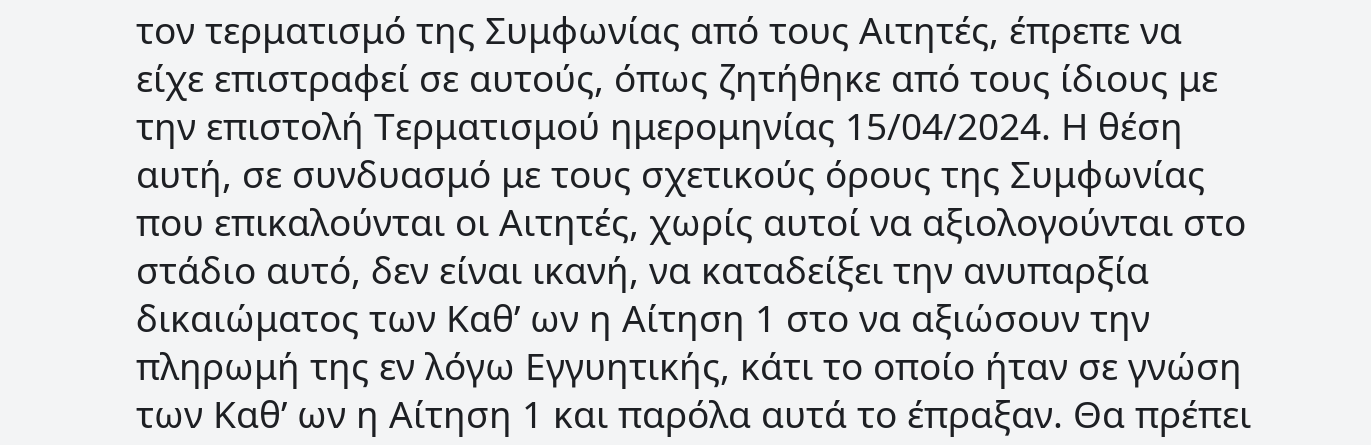τον τερματισμό της Συμφωνίας από τους Αιτητές, έπρεπε να είχε επιστραφεί σε αυτούς, όπως ζητήθηκε από τους ίδιους με την επιστολή Τερματισμού ημερομηνίας 15/04/2024. Η θέση αυτή, σε συνδυασμό με τους σχετικούς όρους της Συμφωνίας που επικαλούνται οι Αιτητές, χωρίς αυτοί να αξιολογούνται στο στάδιο αυτό, δεν είναι ικανή, να καταδείξει την ανυπαρξία δικαιώματος των Καθ’ ων η Αίτηση 1 στο να αξιώσουν την πληρωμή της εν λόγω Εγγυητικής, κάτι το οποίο ήταν σε γνώση των Καθ’ ων η Αίτηση 1 και παρόλα αυτά το έπραξαν. Θα πρέπει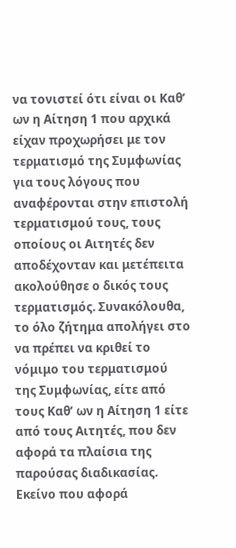να τονιστεί ότι είναι οι Καθ’ ων η Αίτηση 1 που αρχικά είχαν προχωρήσει με τον τερματισμό της Συμφωνίας για τους λόγους που αναφέρονται στην επιστολή τερματισμού τους, τους οποίους οι Αιτητές δεν αποδέχονταν και μετέπειτα ακολούθησε ο δικός τους τερματισμός. Συνακόλουθα, το όλο ζήτημα απολήγει στο να πρέπει να κριθεί το νόμιμο του τερματισμού της Συμφωνίας, είτε από τους Καθ’ ων η Αίτηση 1 είτε από τους Αιτητές, που δεν αφορά τα πλαίσια της παρούσας διαδικασίας. Εκείνο που αφορά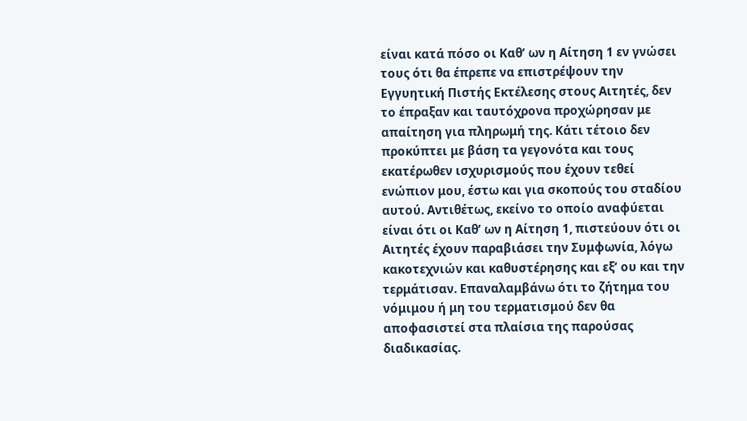είναι κατά πόσο οι Καθ’ ων η Αίτηση 1 εν γνώσει τους ότι θα έπρεπε να επιστρέψουν την Εγγυητική Πιστής Εκτέλεσης στους Αιτητές, δεν το έπραξαν και ταυτόχρονα προχώρησαν με απαίτηση για πληρωμή της. Κάτι τέτοιο δεν προκύπτει με βάση τα γεγονότα και τους εκατέρωθεν ισχυρισμούς που έχουν τεθεί ενώπιον μου, έστω και για σκοπούς του σταδίου αυτού. Αντιθέτως, εκείνο το οποίο αναφύεται είναι ότι οι Καθ’ ων η Αίτηση 1, πιστεύουν ότι οι Αιτητές έχουν παραβιάσει την Συμφωνία, λόγω κακοτεχνιών και καθυστέρησης και εξ’ ου και την τερμάτισαν. Επαναλαμβάνω ότι το ζήτημα του νόμιμου ή μη του τερματισμού δεν θα αποφασιστεί στα πλαίσια της παρούσας διαδικασίας.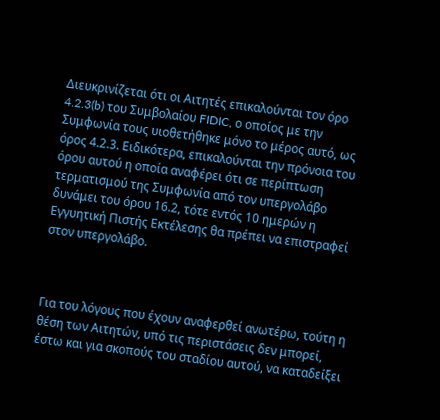Διευκρινίζεται ότι οι Αιτητές επικαλούνται τον όρο 4.2.3(b) του Συμβολαίου FIDIC, ο οποίος με την Συμφωνία τους υιοθετήθηκε μόνο το μέρος αυτό, ως όρος 4.2.3. Ειδικότερα, επικαλούνται την πρόνοια του όρου αυτού η οποία αναφέρει ότι σε περίπτωση τερματισμού της Συμφωνία από τον υπεργολάβο δυνάμει του όρου 16.2, τότε εντός 10 ημερών η Εγγυητική Πιστής Εκτέλεσης θα πρέπει να επιστραφεί στον υπεργολάβο.



Για του λόγους που έχουν αναφερθεί ανωτέρω, τούτη η θέση των Αιτητών, υπό τις περιστάσεις δεν μπορεί, έστω και για σκοπούς του σταδίου αυτού, να καταδείξει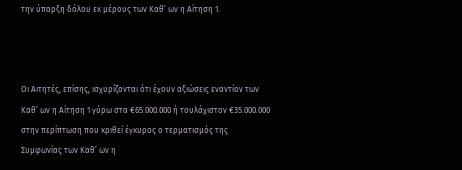την ύπαρξη δόλου εκ μέρους των Καθ’ ων η Αίτηση 1.



Οι Αιτητές, επίσης, ισχυρίζονται ότι έχουν αξιώσεις εναντίον των Καθ’ ων η Αίτηση 1 γύρω στα €65.000.000 ή τουλάχιστον €35.000.000 στην περίπτωση που κριθεί έγκυρος ο τερματισμός της Συμφωνίας των Καθ’ ων η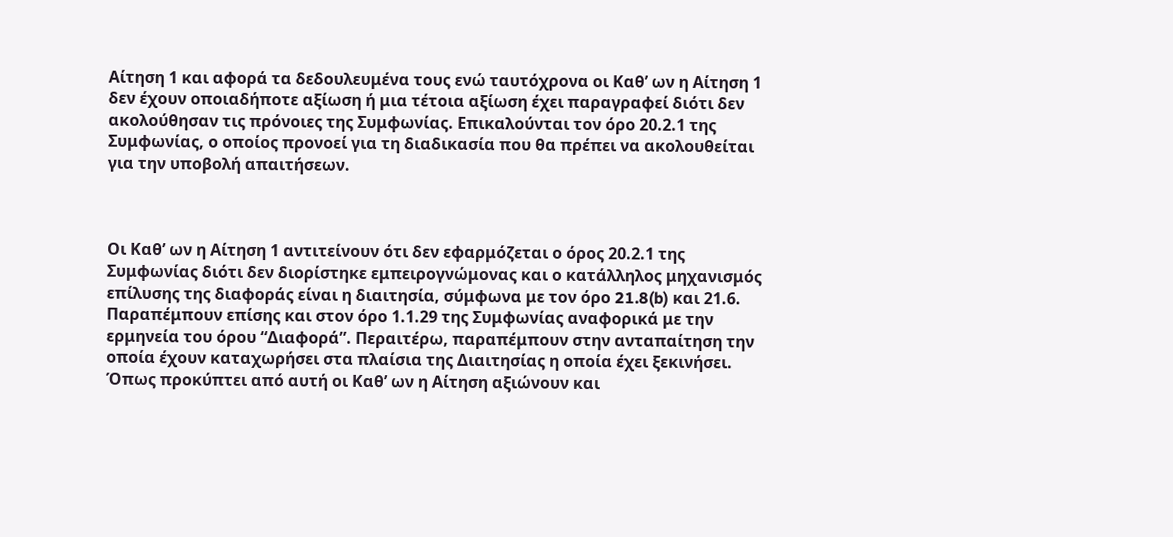Αίτηση 1 και αφορά τα δεδουλευμένα τους ενώ ταυτόχρονα οι Καθ’ ων η Αίτηση 1 δεν έχουν οποιαδήποτε αξίωση ή μια τέτοια αξίωση έχει παραγραφεί διότι δεν ακολούθησαν τις πρόνοιες της Συμφωνίας. Επικαλούνται τον όρο 20.2.1 της Συμφωνίας, ο οποίος προνοεί για τη διαδικασία που θα πρέπει να ακολουθείται για την υποβολή απαιτήσεων.



Οι Καθ’ ων η Αίτηση 1 αντιτείνουν ότι δεν εφαρμόζεται ο όρος 20.2.1 της Συμφωνίας διότι δεν διορίστηκε εμπειρογνώμονας και ο κατάλληλος μηχανισμός επίλυσης της διαφοράς είναι η διαιτησία, σύμφωνα με τον όρο 21.8(b) και 21.6. Παραπέμπουν επίσης και στον όρο 1.1.29 της Συμφωνίας αναφορικά με την ερμηνεία του όρου “Διαφορά”. Περαιτέρω, παραπέμπουν στην ανταπαίτηση την οποία έχουν καταχωρήσει στα πλαίσια της Διαιτησίας η οποία έχει ξεκινήσει. Όπως προκύπτει από αυτή οι Καθ’ ων η Αίτηση αξιώνουν και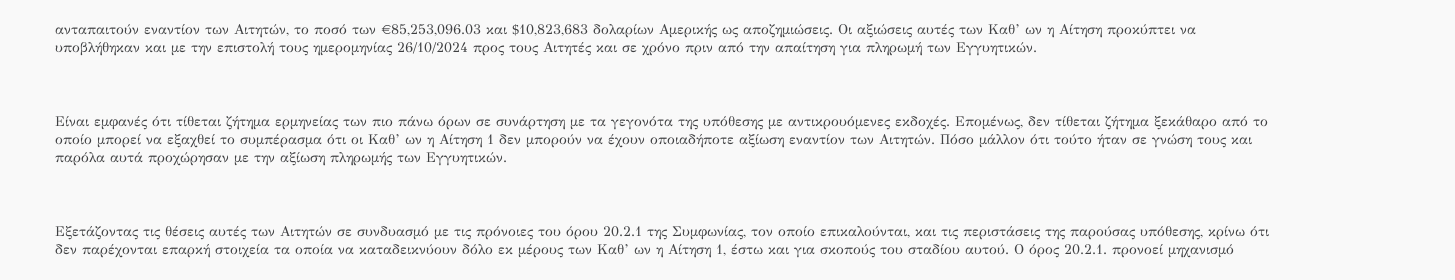ανταπαιτούν εναντίον των Αιτητών, το ποσό των €85,253,096.03 και $10,823,683 δολαρίων Αμερικής ως αποζημιώσεις. Οι αξιώσεις αυτές των Καθ’ ων η Αίτηση προκύπτει να υποβλήθηκαν και με την επιστολή τους ημερομηνίας 26/10/2024 προς τους Αιτητές και σε χρόνο πριν από την απαίτηση για πληρωμή των Εγγυητικών.



Είναι εμφανές ότι τίθεται ζήτημα ερμηνείας των πιο πάνω όρων σε συνάρτηση με τα γεγονότα της υπόθεσης με αντικρουόμενες εκδοχές. Επομένως, δεν τίθεται ζήτημα ξεκάθαρο από το οποίο μπορεί να εξαχθεί το συμπέρασμα ότι οι Καθ’ ων η Αίτηση 1 δεν μπορούν να έχουν οποιαδήποτε αξίωση εναντίον των Αιτητών. Πόσο μάλλον ότι τούτο ήταν σε γνώση τους και παρόλα αυτά προχώρησαν με την αξίωση πληρωμής των Εγγυητικών.



Εξετάζοντας τις θέσεις αυτές των Αιτητών σε συνδυασμό με τις πρόνοιες του όρου 20.2.1 της Συμφωνίας, τον οποίο επικαλούνται, και τις περιστάσεις της παρούσας υπόθεσης, κρίνω ότι δεν παρέχονται επαρκή στοιχεία τα οποία να καταδεικνύουν δόλο εκ μέρους των Καθ’ ων η Αίτηση 1, έστω και για σκοπούς του σταδίου αυτού. Ο όρος 20.2.1. προνοεί μηχανισμό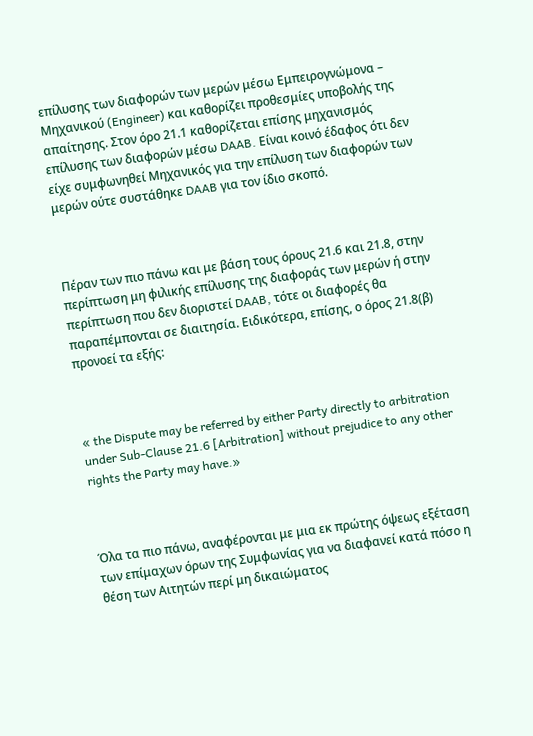επίλυσης των διαφορών των μερών μέσω Εμπειρογνώμονα – Μηχανικού (Engineer) και καθορίζει προθεσμίες υποβολής της απαίτησης. Στον όρο 21.1 καθορίζεται επίσης μηχανισμός επίλυσης των διαφορών μέσω DAAB. Eίναι κοινό έδαφος ότι δεν είχε συμφωνηθεί Μηχανικός για την επίλυση των διαφορών των μερών ούτε συστάθηκε DAAB για τον ίδιο σκοπό.



Πέραν των πιο πάνω και με βάση τους όρους 21.6 και 21.8, στην περίπτωση μη φιλικής επίλυσης της διαφοράς των μερών ή στην περίπτωση που δεν διοριστεί DAAB, τότε οι διαφορές θα παραπέμπονται σε διαιτησία. Ειδικότερα, επίσης, ο όρος 21.8(β) προνοεί τα εξής:



« the Dispute may be referred by either Party directly to arbitration under Sub-Clause 21.6 [Arbitration] without prejudice to any other rights the Party may have.»



Όλα τα πιο πάνω, αναφέρονται με μια εκ πρώτης όψεως εξέταση των επίμαχων όρων της Συμφωνίας για να διαφανεί κατά πόσο η θέση των Αιτητών περί μη δικαιώματος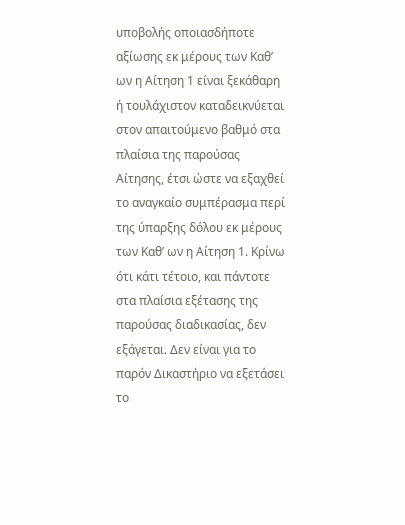υποβολής οποιασδήποτε αξίωσης εκ μέρους των Καθ’ ων η Αίτηση 1 είναι ξεκάθαρη ή τουλάχιστον καταδεικνύεται στον απαιτούμενο βαθμό στα πλαίσια της παρούσας Αίτησης, έτσι ώστε να εξαχθεί το αναγκαίο συμπέρασμα περί της ύπαρξης δόλου εκ μέρους των Καθ’ ων η Αίτηση 1. Κρίνω ότι κάτι τέτοιο, και πάντοτε στα πλαίσια εξέτασης της παρούσας διαδικασίας, δεν εξάγεται. Δεν είναι για το παρόν Δικαστήριο να εξετάσει το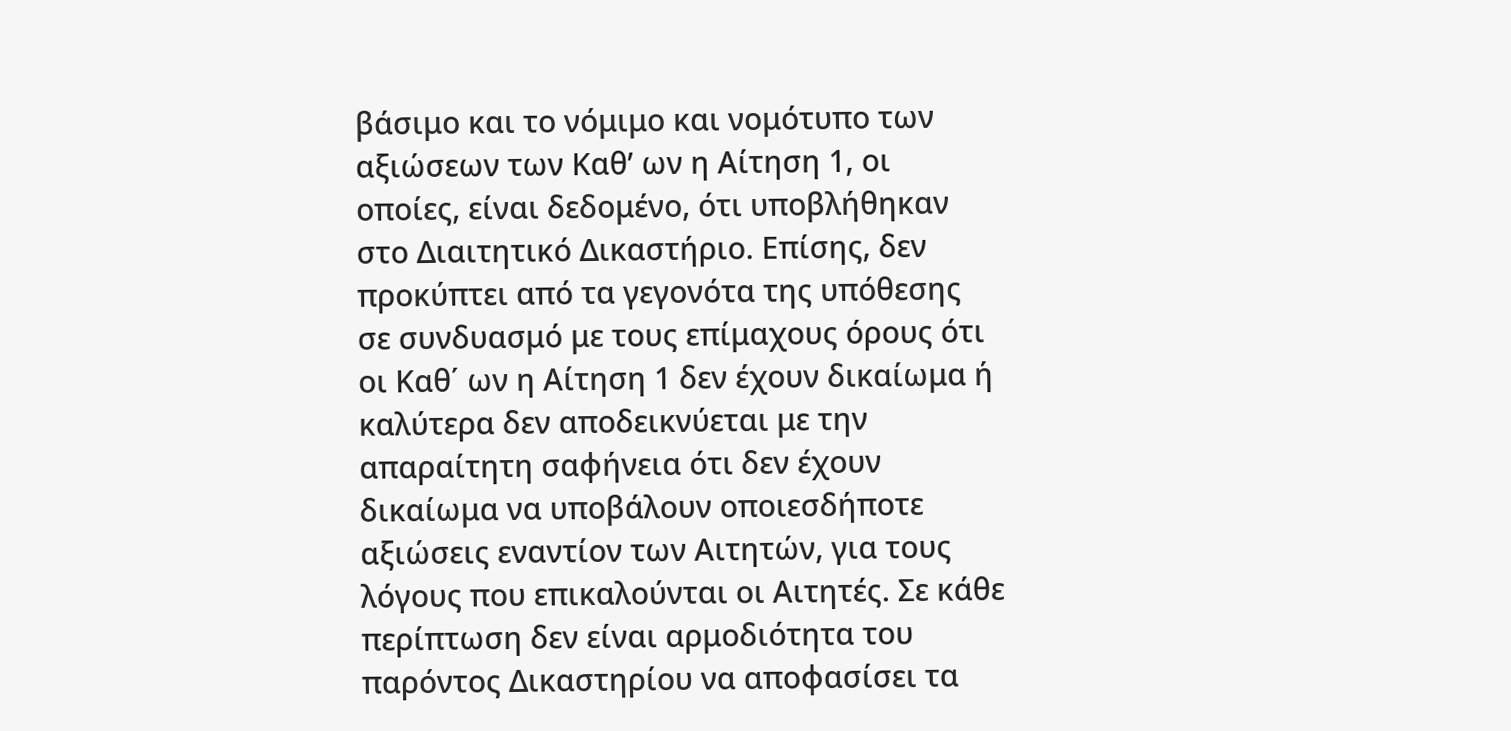βάσιμο και το νόμιμο και νομότυπο των αξιώσεων των Καθ’ ων η Αίτηση 1, οι οποίες, είναι δεδομένο, ότι υποβλήθηκαν στο Διαιτητικό Δικαστήριο. Επίσης, δεν προκύπτει από τα γεγονότα της υπόθεσης σε συνδυασμό με τους επίμαχους όρους ότι οι Καθ΄ ων η Αίτηση 1 δεν έχουν δικαίωμα ή καλύτερα δεν αποδεικνύεται με την απαραίτητη σαφήνεια ότι δεν έχουν δικαίωμα να υποβάλουν οποιεσδήποτε αξιώσεις εναντίον των Αιτητών, για τους λόγους που επικαλούνται οι Αιτητές. Σε κάθε περίπτωση δεν είναι αρμοδιότητα του παρόντος Δικαστηρίου να αποφασίσει τα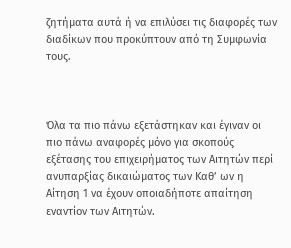ζητήματα αυτά ή να επιλύσει τις διαφορές των διαδίκων που προκύπτουν από τη Συμφωνία τους.



Όλα τα πιο πάνω εξετάστηκαν και έγιναν οι πιο πάνω αναφορές μόνο για σκοπούς εξέτασης του επιχειρήματος των Αιτητών περί ανυπαρξίας δικαιώματος των Καθ’ ων η Αίτηση 1 να έχουν οποιαδήποτε απαίτηση εναντίον των Αιτητών.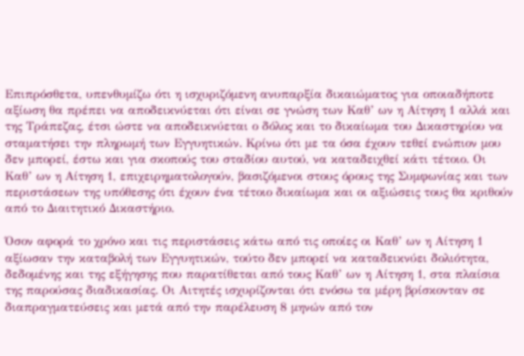Επιπρόσθετα, υπενθυμίζω ότι η ισχυριζόμενη ανυπαρξία δικαιώματος για οποιαδήποτε αξίωση θα πρέπει να αποδεικνύεται ότι είναι σε γνώση των Καθ’ ων η Αίτηση 1 αλλά και της Τράπεζας, έτσι ώστε να αποδεικνύεται ο δόλος και το δικαίωμα του Δικαστηρίου να σταματήσει την πληρωμή των Εγγυητικών. Κρίνω ότι με τα όσα έχουν τεθεί ενώπιον μου δεν μπορεί, έστω και για σκοπούς του σταδίου αυτού, να καταδειχθεί κάτι τέτοιο. Οι Καθ’ ων η Αίτηση 1, επιχειρηματολογούν, βασιζόμενοι στους όρους της Συμφωνίας και των περιστάσεων της υπόθεσης ότι έχουν ένα τέτοιο δικαίωμα και οι αξιώσεις τους θα κριθούν από το Διαιτητικό Δικαστήριο.

Όσον αφορά το χρόνο και τις περιστάσεις κάτω από τις οποίες οι Καθ’ ων η Αίτηση 1 αξίωσαν την καταβολή των Εγγυητικών, τούτο δεν μπορεί να καταδεικνύει δολιότητα, δεδομένης και της εξήγησης που παρατίθεται από τους Καθ’ ων η Αίτηση 1, στα πλαίσια της παρούσας διαδικασίας. Οι Αιτητές ισχυρίζονται ότι ενόσω τα μέρη βρίσκονταν σε διαπραγματεύσεις και μετά από την παρέλευση 8 μηνών από τον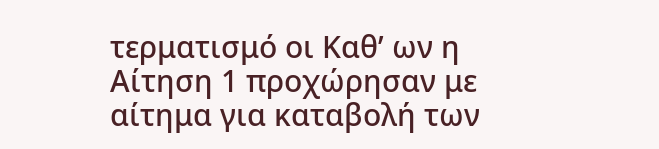τερματισμό οι Καθ’ ων η Αίτηση 1 προχώρησαν με αίτημα για καταβολή των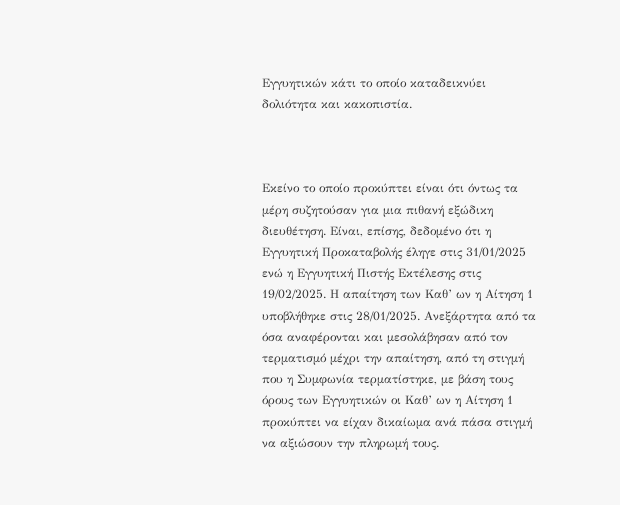Εγγυητικών κάτι το οποίο καταδεικνύει δολιότητα και κακοπιστία.



Εκείνο το οποίο προκύπτει είναι ότι όντως τα μέρη συζητούσαν για μια πιθανή εξώδικη διευθέτηση. Είναι, επίσης, δεδομένο ότι η Εγγυητική Προκαταβολής έληγε στις 31/01/2025 ενώ η Εγγυητική Πιστής Εκτέλεσης στις 19/02/2025. Η απαίτηση των Καθ’ ων η Αίτηση 1 υποβλήθηκε στις 28/01/2025. Ανεξάρτητα από τα όσα αναφέρονται και μεσολάβησαν από τον τερματισμό μέχρι την απαίτηση, από τη στιγμή που η Συμφωνία τερματίστηκε, με βάση τους όρους των Εγγυητικών οι Καθ’ ων η Αίτηση 1 προκύπτει να είχαν δικαίωμα ανά πάσα στιγμή να αξιώσουν την πληρωμή τους.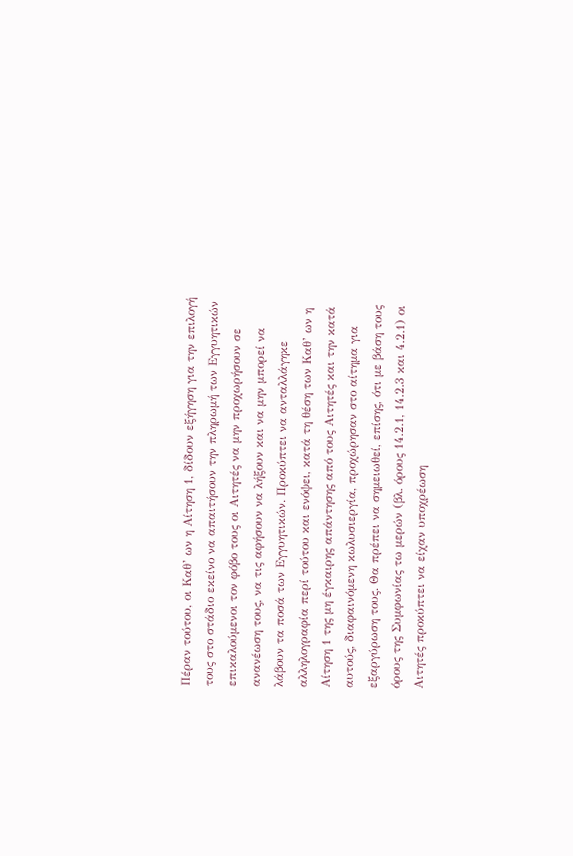Πέραν τούτου, οι Καθ’ ων η Αίτηση 1, δίδουν εξήγηση για την επιλογή τους στο στάδιο εκείνο να απαιτήσουν την πληρωμή των Εγγυητικών επικαλούμενοι τον φόβο τους οι Αιτητές να μην προχωρήσουν σε ανανέωση τους, να τις αφήσουν να λήξουν και να μην μπορεί να λάβουν τα ποσά των Εγγυητικών. Προκύπτει να ανταλλάγηκε αλληλογραφία περί τούτου και ενόψει, κατά τη θέση των Καθ’ ων η Αίτηση 1 της μη έγκαιρης απάντησης από τους Αιτητές και την κατά αυτούς, διαφαινόμενη κωλυσιεργία, προχώρησαν στο αίτημα για εξαργύρωση τους. Θα πρέπει να σημειωθεί, επίσης, ότι με βάση τους όρους της Συμφωνίας τω μερών (βλ. όρους 14.2.1, 14.2.3 και 4.2.1) οι Αιτητές προκύπτει να είχαν υποχρέωση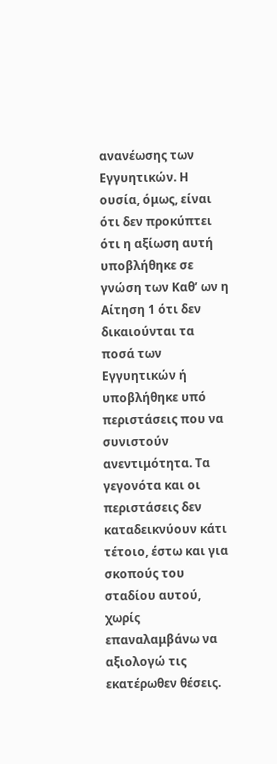ανανέωσης των Εγγυητικών. Η ουσία, όμως, είναι ότι δεν προκύπτει ότι η αξίωση αυτή υποβλήθηκε σε γνώση των Καθ’ ων η Αίτηση 1 ότι δεν δικαιούνται τα ποσά των Εγγυητικών ή υποβλήθηκε υπό περιστάσεις που να συνιστούν ανεντιμότητα. Τα γεγονότα και οι περιστάσεις δεν καταδεικνύουν κάτι τέτοιο, έστω και για σκοπούς του σταδίου αυτού, χωρίς επαναλαμβάνω να αξιολογώ τις εκατέρωθεν θέσεις.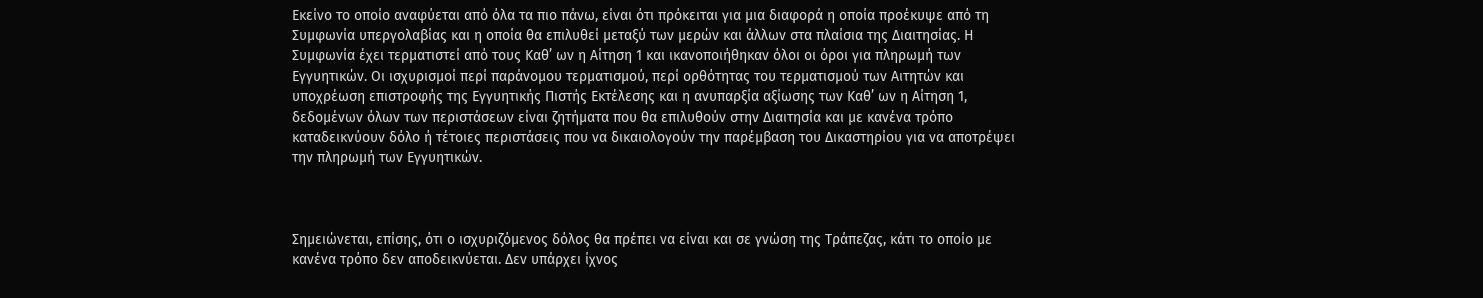Εκείνο το οποίο αναφύεται από όλα τα πιο πάνω, είναι ότι πρόκειται για μια διαφορά η οποία προέκυψε από τη Συμφωνία υπεργολαβίας και η οποία θα επιλυθεί μεταξύ των μερών και άλλων στα πλαίσια της Διαιτησίας. Η Συμφωνία έχει τερματιστεί από τους Καθ’ ων η Αίτηση 1 και ικανοποιήθηκαν όλοι οι όροι για πληρωμή των Εγγυητικών. Οι ισχυρισμοί περί παράνομου τερματισμού, περί ορθότητας του τερματισμού των Αιτητών και υποχρέωση επιστροφής της Εγγυητικής Πιστής Εκτέλεσης και η ανυπαρξία αξίωσης των Καθ’ ων η Αίτηση 1, δεδομένων όλων των περιστάσεων είναι ζητήματα που θα επιλυθούν στην Διαιτησία και με κανένα τρόπο καταδεικνύουν δόλο ή τέτοιες περιστάσεις που να δικαιολογούν την παρέμβαση του Δικαστηρίου για να αποτρέψει την πληρωμή των Εγγυητικών.



Σημειώνεται, επίσης, ότι ο ισχυριζόμενος δόλος θα πρέπει να είναι και σε γνώση της Τράπεζας, κάτι το οποίο με κανένα τρόπο δεν αποδεικνύεται. Δεν υπάρχει ίχνος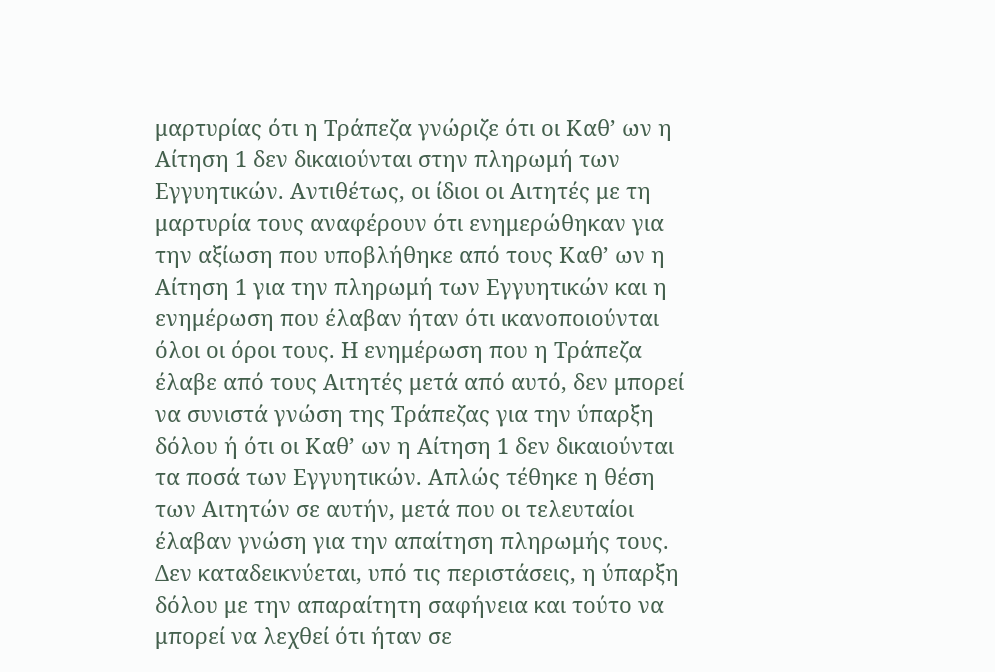μαρτυρίας ότι η Τράπεζα γνώριζε ότι οι Καθ’ ων η Αίτηση 1 δεν δικαιούνται στην πληρωμή των Εγγυητικών. Αντιθέτως, οι ίδιοι οι Αιτητές με τη μαρτυρία τους αναφέρουν ότι ενημερώθηκαν για την αξίωση που υποβλήθηκε από τους Καθ’ ων η Αίτηση 1 για την πληρωμή των Εγγυητικών και η ενημέρωση που έλαβαν ήταν ότι ικανοποιούνται όλοι οι όροι τους. Η ενημέρωση που η Τράπεζα έλαβε από τους Αιτητές μετά από αυτό, δεν μπορεί να συνιστά γνώση της Τράπεζας για την ύπαρξη δόλου ή ότι οι Καθ’ ων η Αίτηση 1 δεν δικαιούνται τα ποσά των Εγγυητικών. Απλώς τέθηκε η θέση των Αιτητών σε αυτήν, μετά που οι τελευταίοι έλαβαν γνώση για την απαίτηση πληρωμής τους. Δεν καταδεικνύεται, υπό τις περιστάσεις, η ύπαρξη δόλου με την απαραίτητη σαφήνεια και τούτο να μπορεί να λεχθεί ότι ήταν σε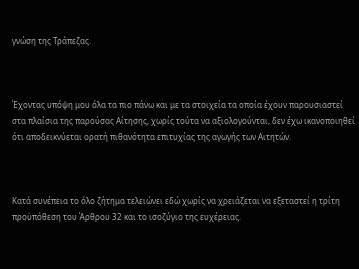γνώση της Τράπεζας.



Έχοντας υπόψη μου όλα τα πιο πάνω και με τα στοιχεία τα οποία έχουν παρουσιαστεί στα πλαίσια της παρούσας Αίτησης, χωρίς τούτα να αξιολογούνται, δεν έχω ικανοποιηθεί ότι αποδεικνύεται ορατή πιθανότητα επιτυχίας της αγωγής των Αιτητών.



Κατά συνέπεια το όλο ζήτημα τελειώνει εδώ χωρίς να χρειάζεται να εξεταστεί η τρίτη προϋπόθεση του Άρθρου 32 και το ισοζύγιο της ευχέρειας.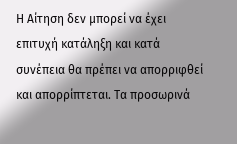Η Αίτηση δεν μπορεί να έχει επιτυχή κατάληξη και κατά συνέπεια θα πρέπει να απορριφθεί και απορρίπτεται. Τα προσωρινά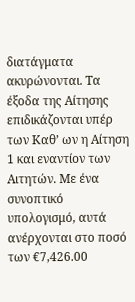διατάγματα ακυρώνονται. Τα έξοδα της Αίτησης επιδικάζονται υπέρ των Καθ’ ων η Αίτηση 1 και εναντίον των Αιτητών. Με ένα συνοπτικό υπολογισμό, αυτά ανέρχονται στο ποσό των €7,426.00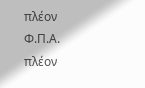πλέον Φ.Π.Α. πλέον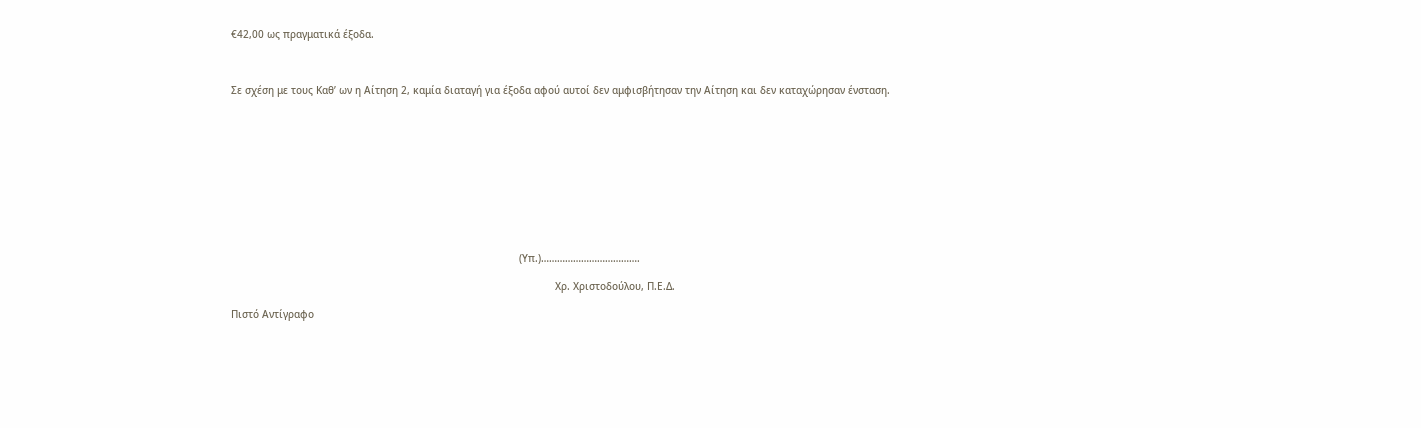€42,00 ως πραγματικά έξοδα.



Σε σχέση με τους Καθ’ ων η Αίτηση 2, καμία διαταγή για έξοδα αφού αυτοί δεν αμφισβήτησαν την Αίτηση και δεν καταχώρησαν ένσταση.











                                                                                                (Υπ.)……………………………….

                                                                                                            Χρ. Χριστοδούλου, Π.Ε.Δ.

Πιστό Αντίγραφο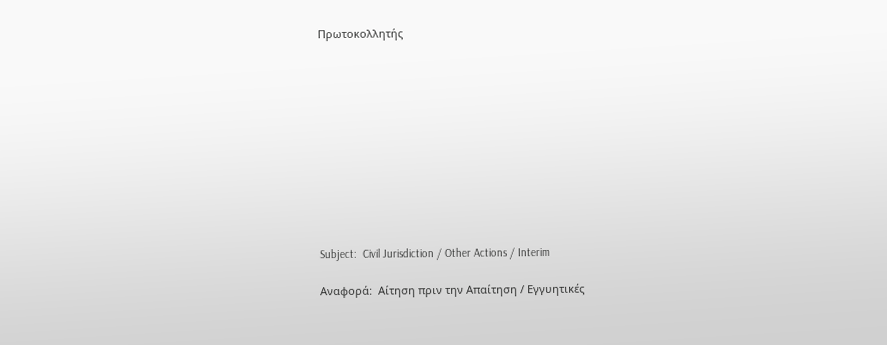Πρωτοκολλητής











Subject:  Civil Jurisdiction / Other Actions / Interim

Αναφορά:  Αίτηση πριν την Απαίτηση / Εγγυητικές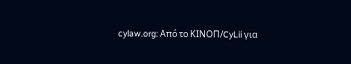cylaw.org: Από το ΚΙΝOΠ/CyLii για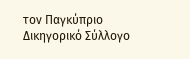τον Παγκύπριο Δικηγορικό Σύλλογο